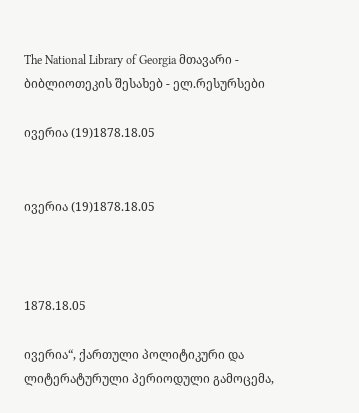The National Library of Georgia მთავარი - ბიბლიოთეკის შესახებ - ელ.რესურსები

ივერია (19)1878.18.05


ივერია (19)1878.18.05



1878.18.05

ივერია“, ქართული პოლიტიკური და ლიტერატურული პერიოდული გამოცემა,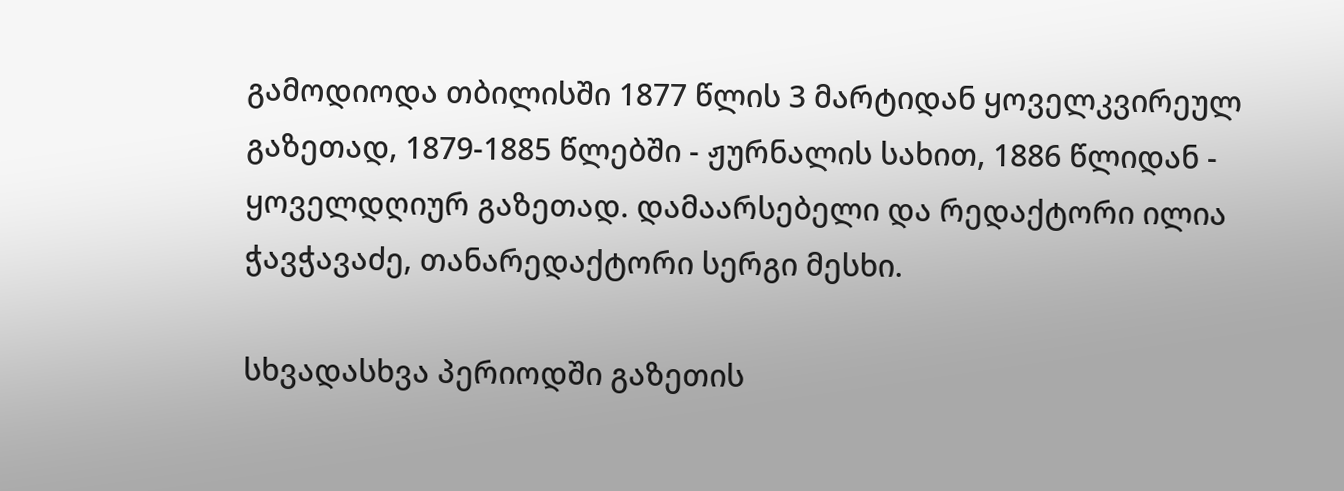გამოდიოდა თბილისში 1877 წლის 3 მარტიდან ყოველკვირეულ გაზეთად, 1879-1885 წლებში - ჟურნალის სახით, 1886 წლიდან - ყოველდღიურ გაზეთად. დამაარსებელი და რედაქტორი ილია ჭავჭავაძე, თანარედაქტორი სერგი მესხი.

სხვადასხვა პერიოდში გაზეთის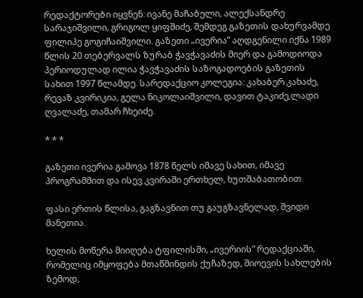რედაქტორები იყვნენ: ივანე მაჩაბელი, ალექსანდრე სარაჯიშვილი, გრიგოლ ყიფშიძე, შემდეგ გაზეთის დახურვამდე ფილიპე გოგიჩაიშვილი. გაზეთი „ივერია“ აღდგენილი იქნა 1989 წლის 20 თებერვალს ზურაბ ჭავჭავაძის მიერ და გამოდიოდა პერიოდულად ილია ჭავჭავაძის საზოგადოების გაზეთის სახით 1997 წლამდე. სარედაქციო კოლეგია: კახაბერ კახაძე, რევაზ კვირიკია, გელა ნიკოლაიშვილი, დავით ტაკიძე,ლადი ღვალაძე, თამარ ჩხეიძე.

* * *

გაზეთი ივერია გამოვა 1878 წელს იმავე სახით, იმავე პროგრამმით და ისევ კვირაში ერთხელ, ხუთშაბათობით.

ფასი ერთის წლისა, გაგზავნით თუ გაუგზავნელად, შვიდი მანეთია.

ხელის მოწერა მიიღება ტფილისში, „ივერიის“ რედაქციაში, რომელიც იმყოფება მთაწმინდის ქუჩაზედ, შიოევის სახლების ზემოდ,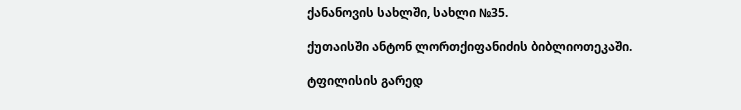ქანანოვის სახლში, სახლი №35.

ქუთაისში ანტონ ლორთქიფანიძის ბიბლიოთეკაში.

ტფილისის გარედ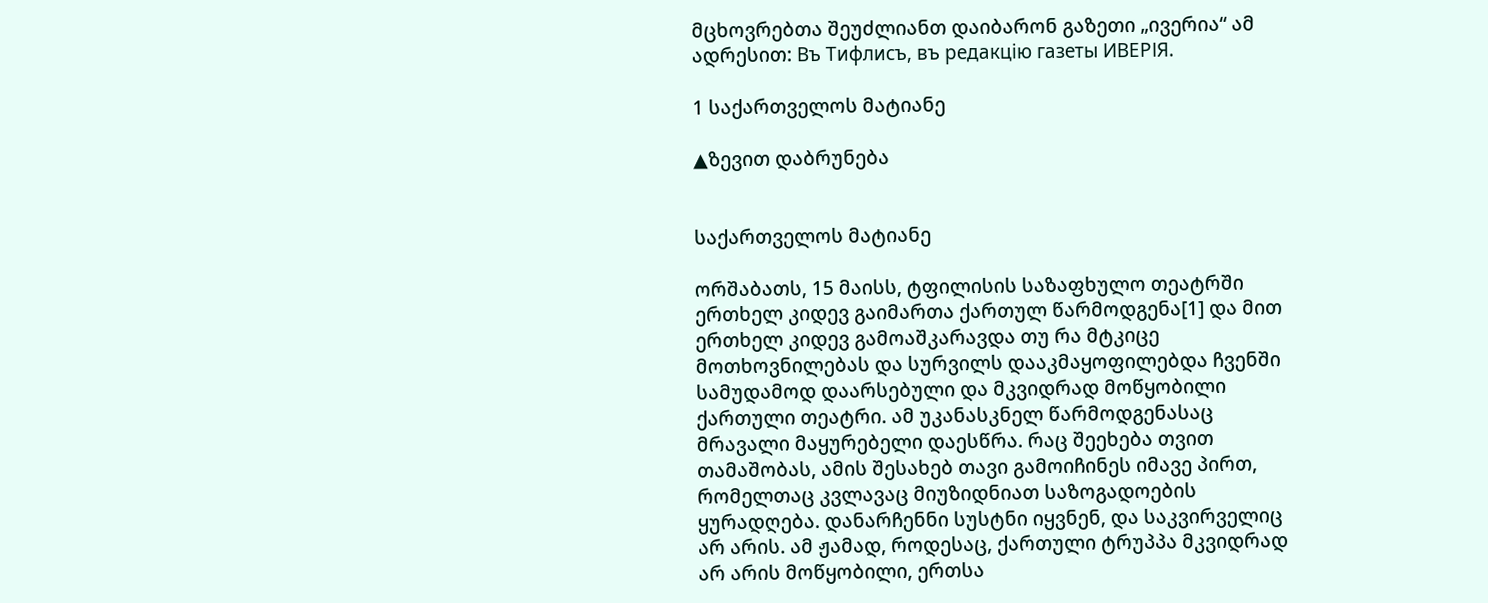მცხოვრებთა შეუძლიანთ დაიბარონ გაზეთი „ივერია“ ამ ადრესით: Въ Тифлисъ, въ редакцiю газеты ИВЕРІЯ.

1 საქართველოს მატიანე

▲ზევით დაბრუნება


საქართველოს მატიანე

ორშაბათს, 15 მაისს, ტფილისის საზაფხულო თეატრში ერთხელ კიდევ გაიმართა ქართულ წარმოდგენა[1] და მით ერთხელ კიდევ გამოაშკარავდა თუ რა მტკიცე მოთხოვნილებას და სურვილს დააკმაყოფილებდა ჩვენში სამუდამოდ დაარსებული და მკვიდრად მოწყობილი ქართული თეატრი. ამ უკანასკნელ წარმოდგენასაც მრავალი მაყურებელი დაესწრა. რაც შეეხება თვით თამაშობას, ამის შესახებ თავი გამოიჩინეს იმავე პირთ, რომელთაც კვლავაც მიუზიდნიათ საზოგადოების ყურადღება. დანარჩენნი სუსტნი იყვნენ, და საკვირველიც არ არის. ამ ჟამად, როდესაც, ქართული ტრუპპა მკვიდრად არ არის მოწყობილი, ერთსა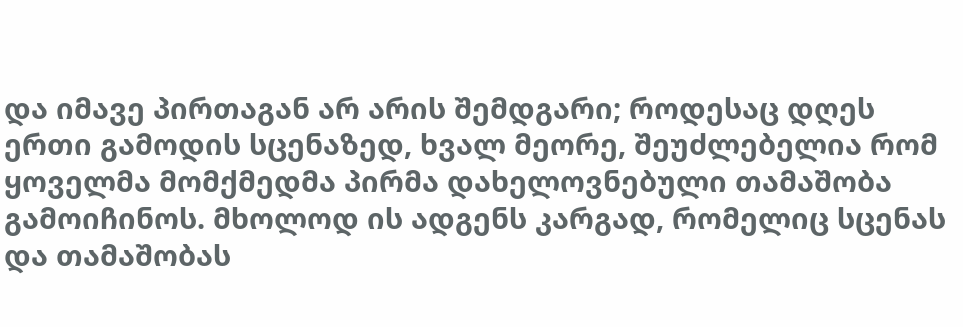და იმავე პირთაგან არ არის შემდგარი; როდესაც დღეს ერთი გამოდის სცენაზედ, ხვალ მეორე, შეუძლებელია რომ ყოველმა მომქმედმა პირმა დახელოვნებული თამაშობა გამოიჩინოს. მხოლოდ ის ადგენს კარგად, რომელიც სცენას და თამაშობას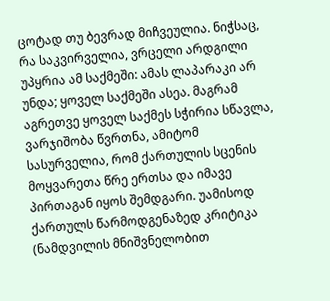ცოტად თუ ბევრად მიჩვეულია. ნიჭსაც, რა საკვირველია, ვრცელი არდგილი უპყრია ამ საქმეში: ამას ლაპარაკი არ უნდა; ყოველ საქმეში ასეა. მაგრამ აგრეთვე ყოველ საქმეს სჭირია სწავლა, ვარჯიშობა წვრთნა, ამიტომ სასურველია, რომ ქართულის სცენის მოყვარეთა წრე ერთსა და იმავე პირთაგან იყოს შემდგარი. უამისოდ ქართულს წარმოდგენაზედ კრიტიკა (ნამდვილის მნიშვნელობით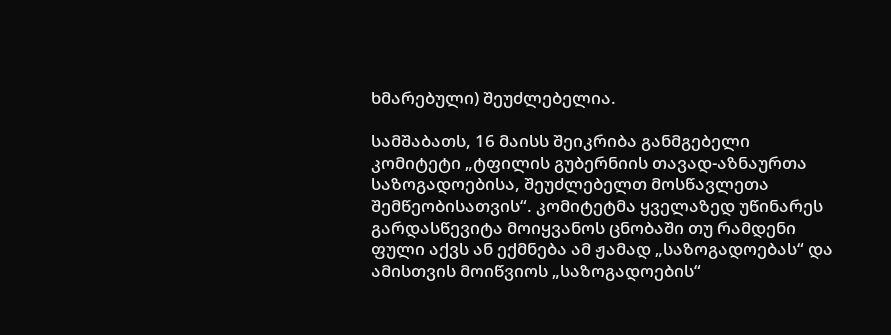ხმარებული) შეუძლებელია.

სამშაბათს, 16 მაისს შეიკრიბა განმგებელი კომიტეტი „ტფილის გუბერნიის თავად-აზნაურთა საზოგადოებისა, შეუძლებელთ მოსწავლეთა შემწეობისათვის“. კომიტეტმა ყველაზედ უწინარეს გარდასწევიტა მოიყვანოს ცნობაში თუ რამდენი ფული აქვს ან ექმნება ამ ჟამად „საზოგადოებას“ და ამისთვის მოიწვიოს „საზოგადოების“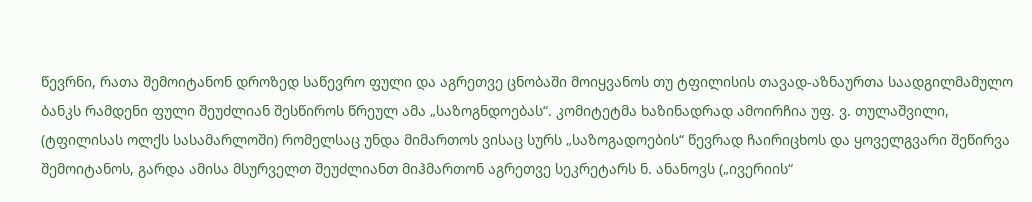წევრნი, რათა შემოიტანონ დროზედ საწევრო ფული და აგრეთვე ცნობაში მოიყვანოს თუ ტფილისის თავად-აზნაურთა საადგილმამულო ბანკს რამდენი ფული შეუძლიან შესწიროს წრეულ ამა „საზოგნდოებას“. კომიტეტმა ხაზინადრად ამოირჩია უფ. ვ. თულაშვილი, (ტფილისას ოლქს სასამარლოში) რომელსაც უნდა მიმართოს ვისაც სურს „საზოგადოების“ წევრად ჩაირიცხოს და ყოველგვარი შეწირვა შემოიტანოს, გარდა ამისა მსურველთ შეუძლიანთ მიჰმართონ აგრეთვე სეკრეტარს ნ. ანანოვს („ივერიის“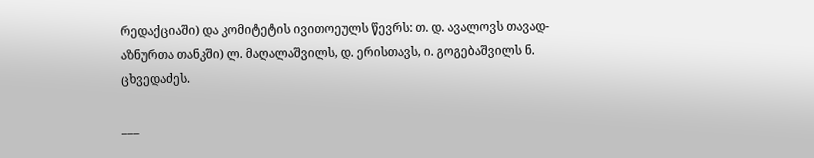რედაქციაში) და კომიტეტის ივითოეულს წევრს: თ. დ. ავალოვს თავად-აზნურთა თანკში) ლ. მაღალაშვილს, დ. ერისთავს, ი. გოგებაშვილს ნ. ცხვედაძეს.

___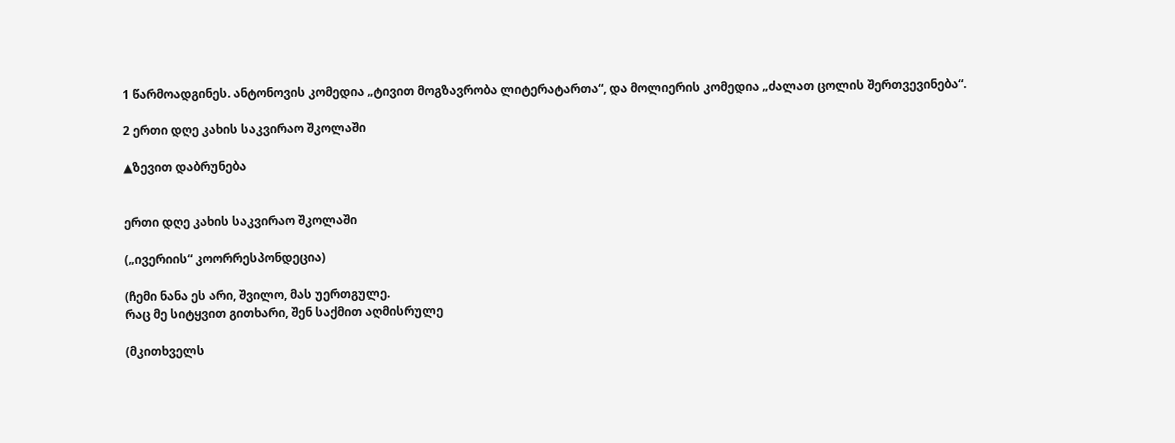1 წარმოადგინეს. ანტონოვის კომედია „ტივით მოგზავრობა ლიტერატართა“, და მოლიერის კომედია „ძალათ ცოლის შერთვევინება“.

2 ერთი დღე კახის საკვირაო შკოლაში

▲ზევით დაბრუნება


ერთი დღე კახის საკვირაო შკოლაში

(„ივერიის“ კოორრესპონდეცია)

(ჩემი ნანა ეს არი, შვილო, მას უერთგულე.
რაც მე სიტყვით გითხარი, შენ საქმით აღმისრულე

(მკითხველს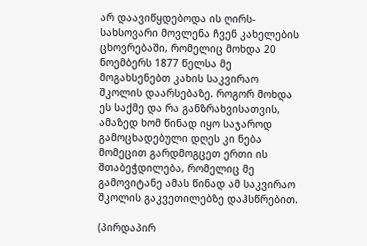არ დაავიწყდებოდა ის ღირს-სახსოვარი მოვლენა ჩვენ კახელების ცხოვრებაში, რომელიც მოხდა 20 ნოემბერს 1877 წელსა მე მოგახსენებთ კახის საკვირაო შკოლის დაარსებაზე. როგორ მოხდა ეს საქმე და რა განზრახვისათვის, ამაზედ ხომ წინად იყო საჯაროდ გამოცხადებული დღეს კი ნება მომეცით გარდმოგცეთ ერთი ის შთაბეჭდილება, რომელიც მე გამოვიტანე ამას წინად ამ საკვირაო შკოლის გაკვეთილებზე დაჰსწრებით.

(პირდაპირ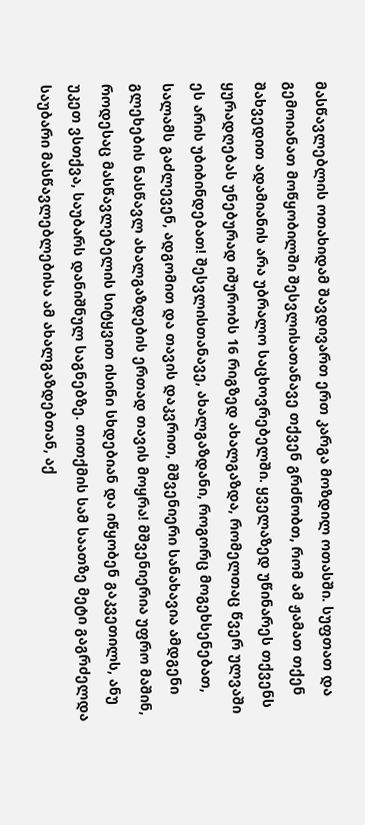მასწავლებლის ოთახიდამ შავდივართ ერთ კარგა მოზდილ ოთასში. სუფთათ და გემოიანათ მოწყობილში შესვლისათანავე თქვენ გრძნობთ, რომ ამ ჟამათ თქენ შახვედით ადამიანის არა უბრალო საცხოვრებელში. ყველაზედ უწინარეს თქვენს ყურადღებას უნებურად იშურობს 16 რიგზედ ახალგაზდა, რომელთაც წვერ ულვაში ეს არის უბიბინდებათ! შესვლისთანავე, ახალგაზდანი, როგორც მოგეხსენებათ, სალამს გაძლევენ, ადგომით და თავის დაკვრით, მშვენიერი სანახავია ამდგენი გლეხების ნასწავლ ახალგაზდების ერთად თავის მოყრა! მშვენიერია უფრო მაშინ, როდესაც მასწავლებელის სიტყვით ისინი სხდებიან და იწყობენ გაკვეთილს, ანუ უკეთ ვსთქვა, საუბარს დანიშნულ საგნებზე. თითქმის სამ საათზე მეტი გაგრძელდა საუბარი მასწავლებლებისა ამ ახალგაზდებთან, აქ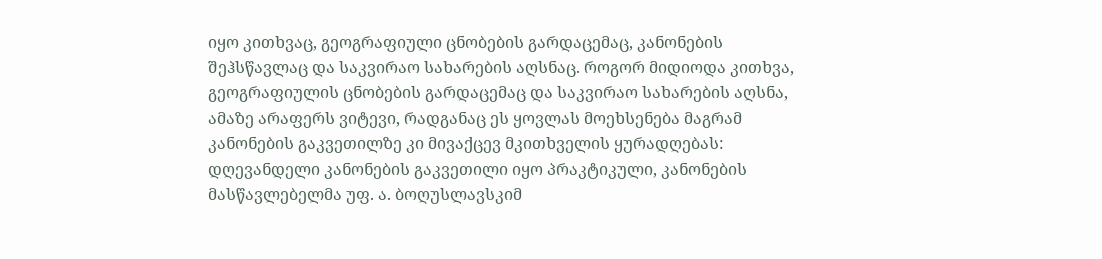იყო კითხვაც, გეოგრაფიული ცნობების გარდაცემაც, კანონების შეჰსწავლაც და საკვირაო სახარების აღსნაც. როგორ მიდიოდა კითხვა, გეოგრაფიულის ცნობების გარდაცემაც და საკვირაო სახარების აღსნა, ამაზე არაფერს ვიტევი, რადგანაც ეს ყოვლას მოეხსენება მაგრამ კანონების გაკვეთილზე კი მივაქცევ მკითხველის ყურადღებას: დღევანდელი კანონების გაკვეთილი იყო პრაკტიკული, კანონების მასწავლებელმა უფ. ა. ბოღუსლავსკიმ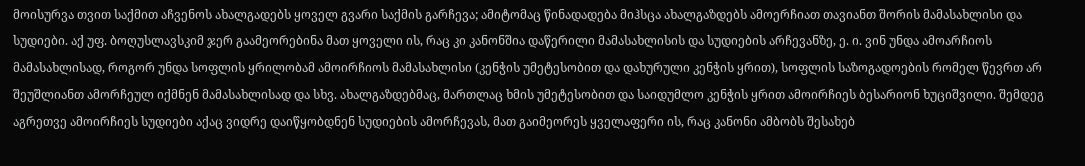მოისურვა თვით საქმით აჩვენოს ახალგადებს ყოველ გვარი საქმის გარჩევა; ამიტომაც წინადადება მიჰსცა ახალგაზდებს ამოერჩიათ თავიანთ შორის მამასახლისი და სუდიები. აქ უფ. ბოღუსლავსკიმ ჯერ გაამეორებინა მათ ყოველი ის, რაც კი კანონშია დაწერილი მამასახლისის და სუდიების არჩევანზე, ე. ი. ვინ უნდა ამოარჩიოს მამასახლისად, როგორ უნდა სოფლის ყრილობამ ამოირჩიოს მამასახლისი (კენჭის უმეტესობით და დახურული კენჭის ყრით), სოფლის საზოგადოების რომელ წევრთ არ შეუშლიანთ ამორჩეულ იქმნენ მამასახლისად და სხვ. ახალგაზდებმაც, მართლაც ხმის უმეტესობით და საიდუმლო კენჭის ყრით ამოირჩიეს ბესარიონ ხუციშვილი. შემდეგ აგრეთვე ამოირჩიეს სუდიები აქაც ვიდრე დაიწყობდნენ სუდიების ამორჩევას, მათ გაიმეორეს ყველაფერი ის, რაც კანონი ამბობს შესახებ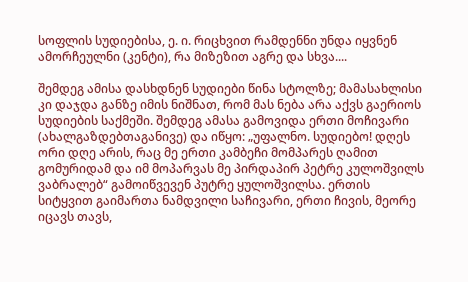სოფლის სუდიებისა, ე. ი. რიცხვით რამდენნი უნდა იყვნენ ამორჩეულნი (კენტი), რა მიზეზით აგრე და სხვა....

შემდეგ ამისა დასხდნენ სუდიები წინა სტოლზე; მამასახლისი კი დაჯდა განზე იმის ნიშნათ, რომ მას ნება არა აქვს გაერიოს სუდიების საქმეში. შემდეგ ამასა გამოვიდა ერთი მოჩივარი (ახალგაზდებთაგანივე) და იწყო: „უფალნო. სუდიებო! დღეს ორი დღე არის, რაც მე ერთი კამბეჩი მომპარეს ღამით გომურიდამ და იმ მოპარვას მე პირდაპირ პეტრე კულოშვილს ვაბრალებ“ გამოიწვევენ პუტრე ყულოშვილსა. ერთის სიტყვით გაიმართა ნამდვილი საჩივარი, ერთი ჩივის, მეორე იცავს თავს,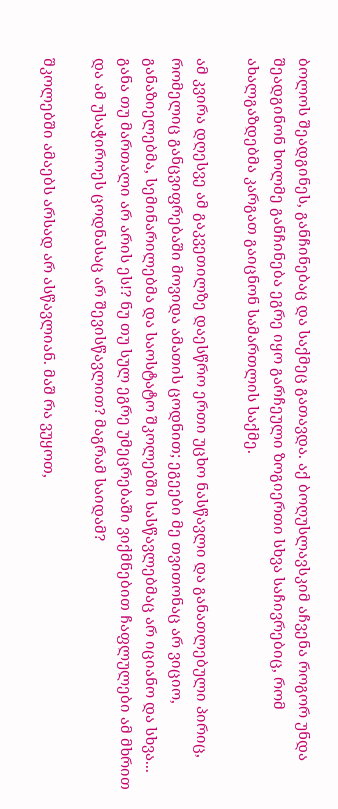ბოლოს შეადგინეს, განჩინებაც და საქმეც გათავდა. აქ ბოღუსლავსკიმ აჩვენა როგორ უნდა შეადგინონ ხოლმე განჩინება ეგრე იყო გარჩეული ზოგიერთი სხვა საჩივრებიც, რომ ახალგაზდებმა კარგათ გაიცნონ სამართლის საქმე.

ამ კვირა დღესვე ამ გაკვეთილზე დაესწრო ერთი უცხო ნასწავლი და განათლებული პირიც, რომელიც განცვიფრებაში მოვიდა ამათის ცოდნით; ეგეები მე თვითონაც არ ვიციო, განაზიელებმა, სემინარილებმა და საოსტატო შკოლებში სასწავლებმაც არ იციანო და სხვა... განა თუ მართალი არ არის ეს!? ნუ თუ სულ ეგრე უმეცრებაში ვიქმნებით ჩაფლულები ამ მხრით და ამ უსაჭიროეს ცოდნასაც არ შევისწავლით? მაგრამ საიდამ?

შკოლებში ამაებს არსად არ ასწავლიან. მაშ რა ვუყოთ,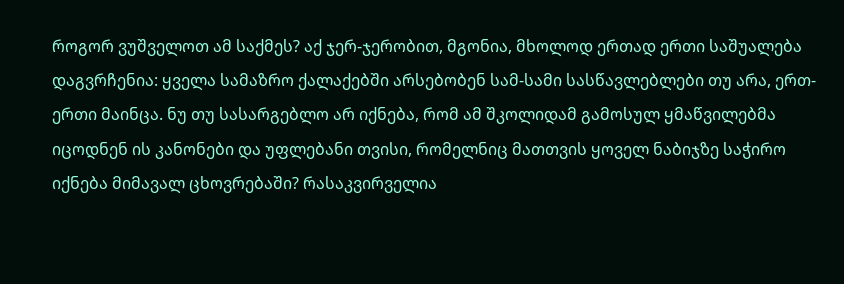როგორ ვუშველოთ ამ საქმეს? აქ ჯერ-ჯერობით, მგონია, მხოლოდ ერთად ერთი საშუალება დაგვრჩენია: ყველა სამაზრო ქალაქებში არსებობენ სამ-სამი სასწავლებლები თუ არა, ერთ-ერთი მაინცა. ნუ თუ სასარგებლო არ იქნება, რომ ამ შკოლიდამ გამოსულ ყმაწვილებმა იცოდნენ ის კანონები და უფლებანი თვისი, რომელნიც მათთვის ყოველ ნაბიჯზე საჭირო იქნება მიმავალ ცხოვრებაში? რასაკვირველია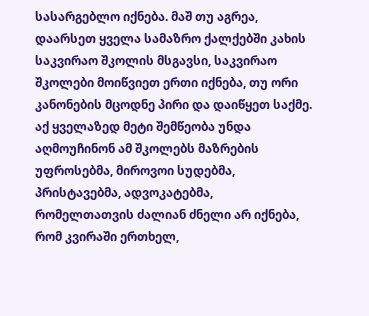სასარგებლო იქნება. მაშ თუ აგრეა, დაარსეთ ყველა სამაზრო ქალქებში კახის საკვირაო შკოლის მსგავსი, საკვირაო შკოლები მოიწვიეთ ერთი იქნება, თუ ორი კანონების მცოდნე პირი და დაიწყეთ საქმე. აქ ყველაზედ მეტი შემწეობა უნდა აღმოუჩინონ ამ შკოლებს მაზრების უფროსებმა, მიროვოი სუდებმა, პრისტავებმა, ადვოკატებმა, რომელთათვის ძალიან ძნელი არ იქნება, რომ კვირაში ერთხელ,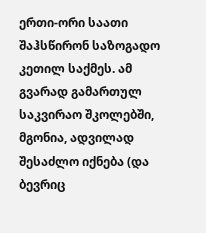ერთი-ორი საათი შაჰსწირონ საზოგადო კეთილ საქმეს. ამ გვარად გამართულ საკვირაო შკოლებში, მგონია, ადვილად შესაძლო იქნება (და ბევრიც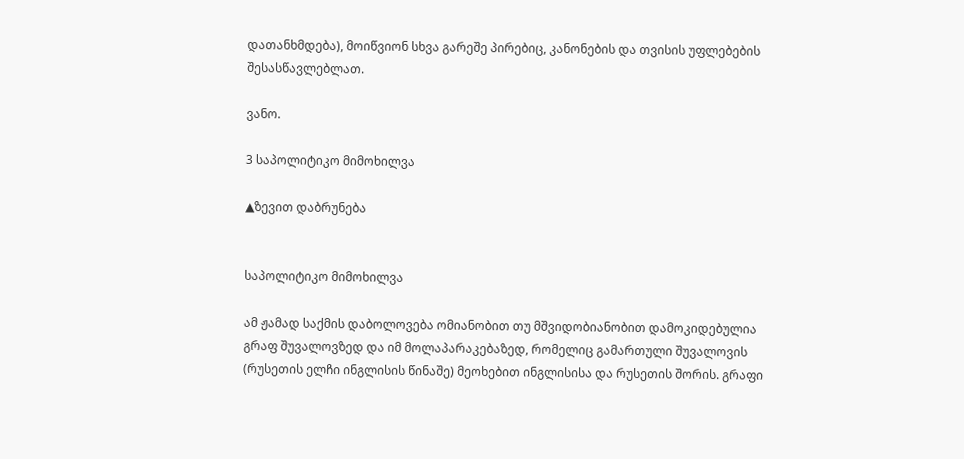დათანხმდება), მოიწვიონ სხვა გარეშე პირებიც, კანონების და თვისის უფლებების შესასწავლებლათ.

ვანო.

3 საპოლიტიკო მიმოხილვა

▲ზევით დაბრუნება


საპოლიტიკო მიმოხილვა

ამ ჟამად საქმის დაბოლოვება ომიანობით თუ მშვიდობიანობით დამოკიდებულია გრაფ შუვალოვზედ და იმ მოლაპარაკებაზედ, რომელიც გამართული შუვალოვის (რუსეთის ელჩი ინგლისის წინაშე) მეოხებით ინგლისისა და რუსეთის შორის. გრაფი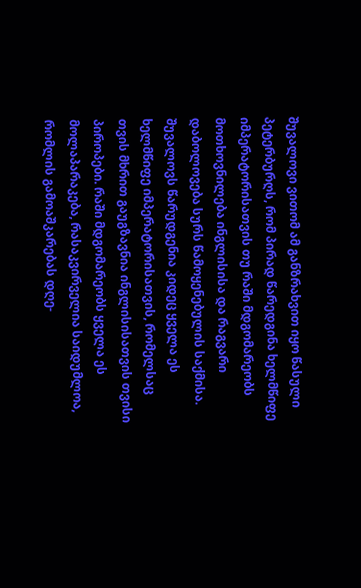შუვალოვი ვითომ ამ განზრახვით იყო წასული პეტერბურღს, რომ პირად წარედგინა ხელმწიფე იმპერატორისათვის თუ რაში მდგომარეობს მოთხოვნილება ინგლისისა და რაგვარი დაბოლოვება სურს წამოყენებულის საქმისა. შუვალოვს წარუდგენია კიდეც ყველა ეს ხელმწიფე იმპერატორისათვის, რომელსაც თვის მხრით გაუგზავნია ინგლისისათვის თვისი პიროპები. რაში მდგომარეობს ყველა ეს მოლაპარაკება, რასაკვირველია საიდუმლოა, რომლის გამოაშკარებას დღე-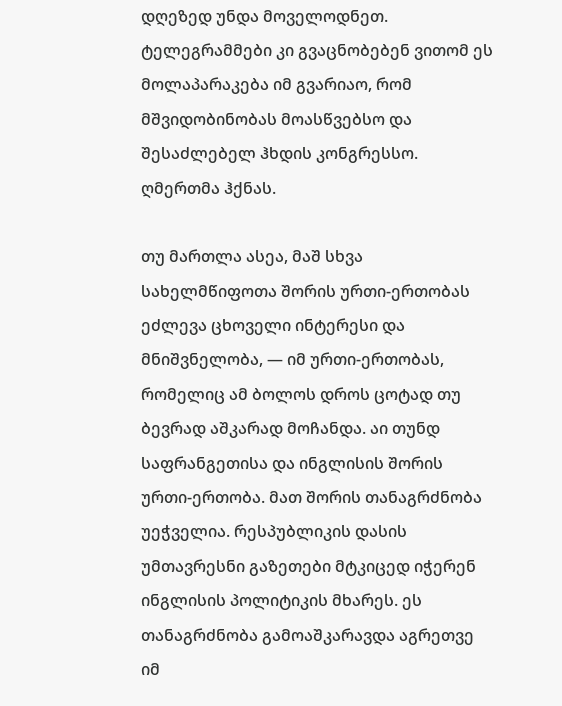დღეზედ უნდა მოველოდნეთ. ტელეგრამმები კი გვაცნობებენ ვითომ ეს მოლაპარაკება იმ გვარიაო, რომ მშვიდობინობას მოასწვებსო და შესაძლებელ ჰხდის კონგრესსო. ღმერთმა ჰქნას.

თუ მართლა ასეა, მაშ სხვა სახელმწიფოთა შორის ურთი-ერთობას ეძლევა ცხოველი ინტერესი და მნიშვნელობა, — იმ ურთი-ერთობას, რომელიც ამ ბოლოს დროს ცოტად თუ ბევრად აშკარად მოჩანდა. აი თუნდ საფრანგეთისა და ინგლისის შორის ურთი-ერთობა. მათ შორის თანაგრძნობა უეჭველია. რესპუბლიკის დასის უმთავრესნი გაზეთები მტკიცედ იჭერენ ინგლისის პოლიტიკის მხარეს. ეს თანაგრძნობა გამოაშკარავდა აგრეთვე იმ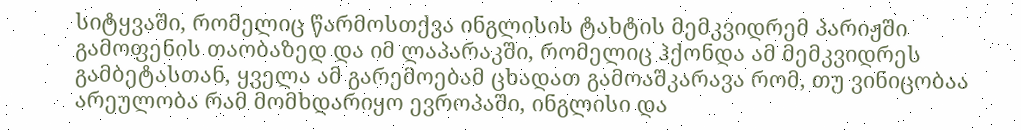სიტყვაში, რომელიც წარმოსთქვა ინგლისის ტახტის მემკვიდრემ პარიჟში გამოფენის თაობაზედ და იმ ლაპარაკში, რომელიც ჰქონდა ამ მემკვიდრეს გამბეტასთან, ყველა ამ გარემოებამ ცხადათ გამოაშკარავა რომ, თუ ვინიცობაა არეულობა რამ მომხდარიყო ევროპაში, ინგლისი და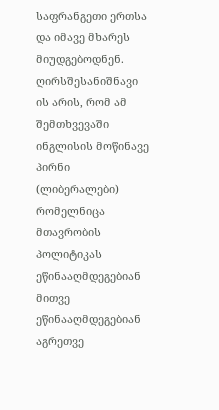საფრანგეთი ერთსა და იმავე მხარეს მიუდგებოდნენ. ღირსშესანიშნავი ის არის, რომ ამ შემთხვევაში ინგლისის მოწინავე პირნი (ლიბერალები) რომელნიცა მთავრობის პოლიტიკას ეწინააღმდეგებიან მითვე ეწინააღმდეგებიან აგრეთვე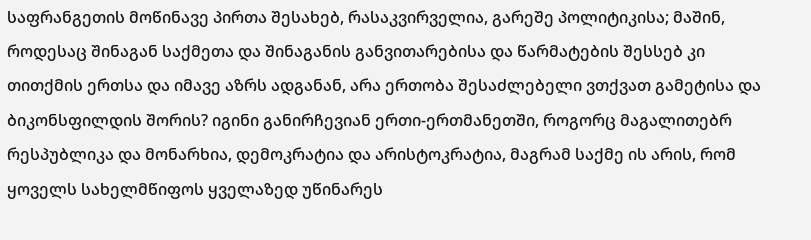საფრანგეთის მოწინავე პირთა შესახებ, რასაკვირველია, გარეშე პოლიტიკისა; მაშინ, როდესაც შინაგან საქმეთა და შინაგანის განვითარებისა და წარმატების შესსებ კი თითქმის ერთსა და იმავე აზრს ადგანან, არა ერთობა შესაძლებელი ვთქვათ გამეტისა და ბიკონსფილდის შორის? იგინი განირჩევიან ერთი-ერთმანეთში, როგორც მაგალითებრ რესპუბლიკა და მონარხია, დემოკრატია და არისტოკრატია, მაგრამ საქმე ის არის, რომ ყოველს სახელმწიფოს ყველაზედ უწინარეს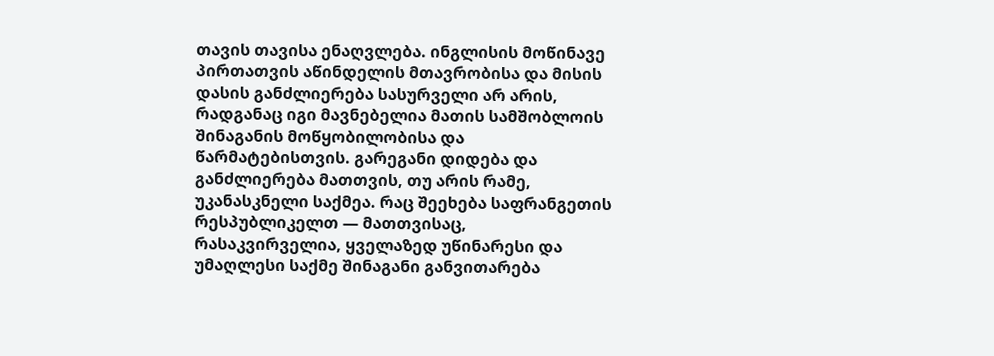თავის თავისა ენაღვლება. ინგლისის მოწინავე პირთათვის აწინდელის მთავრობისა და მისის დასის განძლიერება სასურველი არ არის, რადგანაც იგი მავნებელია მათის სამშობლოის შინაგანის მოწყობილობისა და წარმატებისთვის. გარეგანი დიდება და განძლიერება მათთვის, თუ არის რამე, უკანასკნელი საქმეა. რაც შეეხება საფრანგეთის რესპუბლიკელთ — მათთვისაც, რასაკვირველია, ყველაზედ უწინარესი და უმაღლესი საქმე შინაგანი განვითარება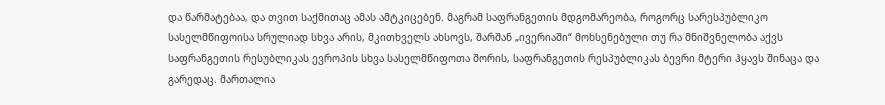და წარმატებაა, და თვით საქმითაც ამას ამტკიცებენ. მაგრამ საფრანგეთის მდგომარეობა, როგორც სარესპუბლიკო სასელმწიფოისა სრულიად სხვა არის, მკითხველს ახსოვს, შარშან „ივერიაში“ მოხსენებული თუ რა მნიშვნელობა აქვს საფრანგეთის რესუბლიკას ევროპის სხვა სასელმწიფოთა შორის, საფრანგეთის რესპუბლიკას ბევრი მტერი ჰყავს შინაცა და გარედაც. მართალია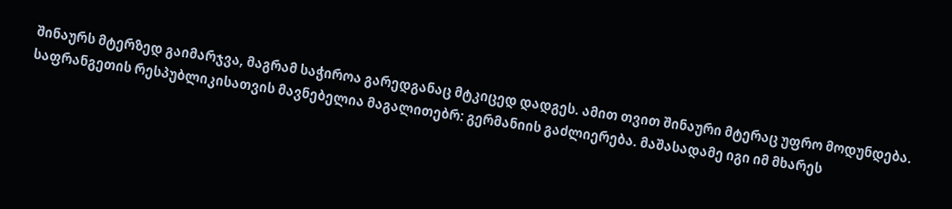შინაურს მტერზედ გაიმარჯვა, მაგრამ საჭიროა გარედგანაც მტკიცედ დადგეს. ამით თვით შინაური მტერაც უფრო მოდუნდება. საფრანგეთის რესპუბლიკისათვის მავნებელია მაგალითებრ: გერმანიის გაძლიერება. მაშასადამე იგი იმ მხარეს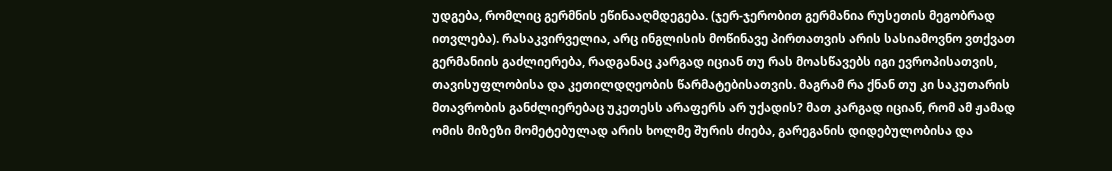უდგება, რომლიც გერმნის ეწინააღმდეგება. (ჯერ-ჯერობით გერმანია რუსეთის მეგობრად ითვლება). რასაკვირველია, არც ინგლისის მოწინავე პირთათვის არის სასიამოვნო ვთქვათ გერმანიის გაძლიერება, რადგანაც კარგად იციან თუ რას მოასწავებს იგი ევროპისათვის, თავისუფლობისა და კეთილდღეობის წარმატებისათვის. მაგრამ რა ქნან თუ კი საკუთარის მთავრობის განძლიერებაც უკეთესს არაფერს არ უქადის? მათ კარგად იციან, რომ ამ ჟამად ომის მიზეზი მომეტებულად არის ხოლმე შურის ძიება, გარეგანის დიდებულობისა და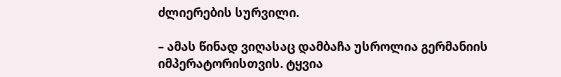ძლიერების სურვილი.

– ამას წინად ვიღასაც დამბაჩა უსროლია გერმანიის იმპერატორისთვის. ტყვია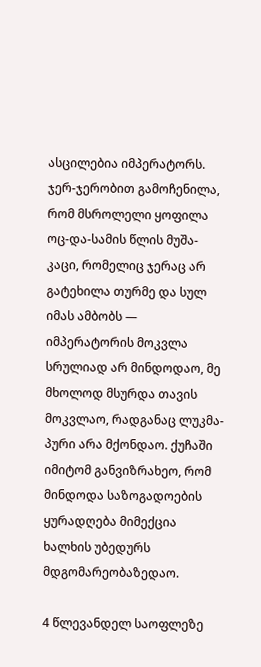ასცილებია იმპერატორს. ჯერ-ჯერობით გამოჩენილა, რომ მსროლელი ყოფილა ოც-და-სამის წლის მუშა-კაცი, რომელიც ჯერაც არ გატეხილა თურმე და სულ იმას ამბობს — იმპერატორის მოკვლა სრულიად არ მინდოდაო, მე მხოლოდ მსურდა თავის მოკვლაო, რადგანაც ლუკმა-პური არა მქონდაო. ქუჩაში იმიტომ განვიზრახეო, რომ მინდოდა საზოგადოების ყურადღება მიმექცია ხალხის უბედურს მდგომარეობაზედაო.

4 წლევანდელ საოფლეზე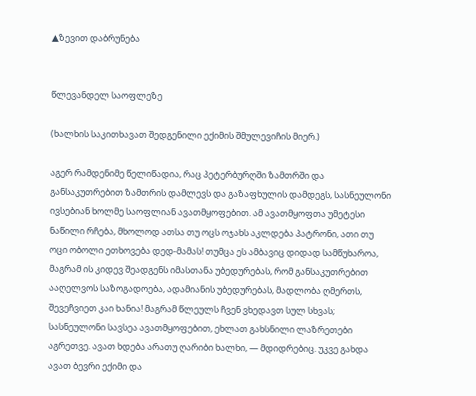▲ზევით დაბრუნება


წლევანდელ საოფლეზე

(ხალხის საკითხავათ შედგენილი ექიმის შმულევიჩის მიერ.)

აგერ რამდენიმე წელიწადია, რაც პეტერბურღში ზამთრში და განსაკუთრებით ზამთრის დამლევს და გაზაფხულის დამდეგს, სასნეულონი ივსებიან ხოლმე საოფლიან ავათმყოფებით. ამ ავათმყოფთა უმეტესი ნაწილი რჩება, მხოლოდ ათსა თუ ოცს ოჯახს აკლდება პატრონი, ათი თუ ოცი ობოლი ეთხოვება დედ-მამას! თუმცა ეს ამბავიც დიდად სამწუხაროა, მაგრამ ის კიდევ შეადგენს იმასთანა უბედურებას, რომ განსაკუთრებით ააღელვოს საზოგადოება, ადამიანის უბედურებას, მადლობა ღმერთს, შევეჩვიეთ კაი ხანია! მაგრამ წლეულს ჩვენ ვხედავთ სულ სხვას; სასნეულონი სავსეა ავათმყოფებით, ეხლათ გახსნილი ლაზრეთები აგრეთვე. ავათ ხდება არათუ ღარიბი ხალხი, — მდიდრებიც. უკვე გახდა ავათ ბევრი ექიმი და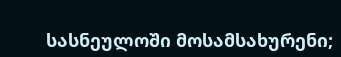სასნეულოში მოსამსახურენი;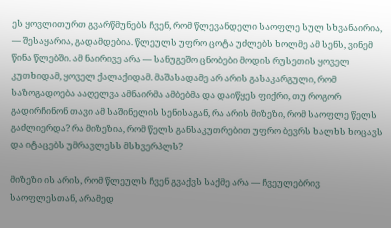ეს ყოვლითურთ გვარწმუნებს ჩვენ, რომ წლევანდელი საოფლე სულ სხვანაირია, — შესაყარია, გადამდებია. წლეულს უფრო ცოტა უძლებს ხოლმე ამ სენს, ვინემ წინა წლებში. ამ ნაირივე არა — სანუგეშო ცნობები მოდის რუსეთის ყოველ კუთხიდამ, ყოველ ქალაქიდამ. მაშასადამე არ არის გასაკარგული, რომ საზოგადოება ააღელვა ამნაირმა ამბებმა და დაიწყეს ფიქრი, თუ როგორ გადირჩინონ თავი ამ საშინელის სენისაგან, რა არის მიზეზი, რომ საოფლე წელს გაძლიერდა? რა მიზეზია, რომ წელს განსაკუთრებით უფრო ბევრს ხალხს ხოცავს და იტაცებს უმრავლესს მსხვერპლს?

მიზეზი ის არის, რომ წლეულს ჩვენ გვაქვს საქმე არა — ჩვეულებრივ საოფლესთან, არამედ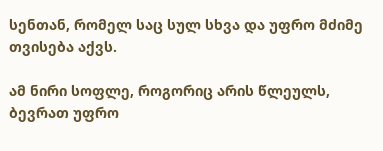სენთან, რომელ საც სულ სხვა და უფრო მძიმე თვისება აქვს.

ამ ნირი სოფლე, როგორიც არის წლეულს, ბევრათ უფრო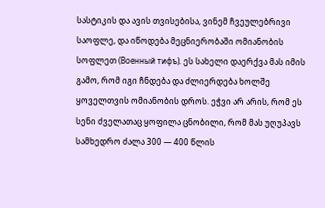სასტიკის და ავის თვისებისა, ვინემ ჩვეულებრივი საოფლე, და იწოდება მეცნიერობაში ომიანობის სოფლეთ (Военный тифъ). ეს სახელი დაერქვა მას იმის გამო, რომ იგი ჩნდება და ძლიერდება ხოლშე ყოველთვის ომიანობის დროს. ეჭვი არ არის, რომ ეს სენი ძველათაც ყოფილა ცნობილი, რომ მას უღუპავს სამხედრო ძალა 300 — 400 წლის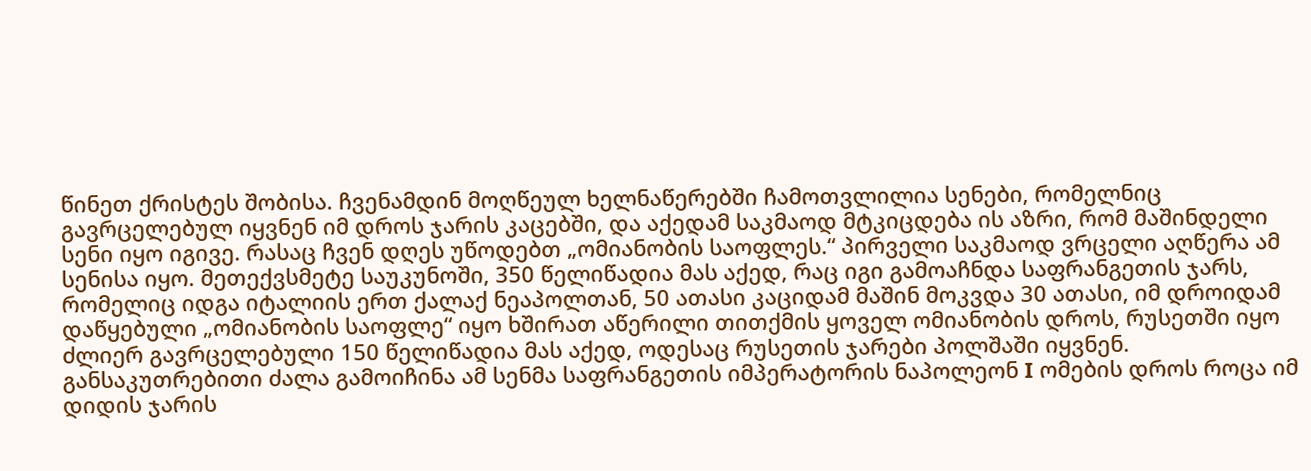წინეთ ქრისტეს შობისა. ჩვენამდინ მოღწეულ ხელნაწერებში ჩამოთვლილია სენები, რომელნიც გავრცელებულ იყვნენ იმ დროს ჯარის კაცებში, და აქედამ საკმაოდ მტკიცდება ის აზრი, რომ მაშინდელი სენი იყო იგივე. რასაც ჩვენ დღეს უწოდებთ „ომიანობის საოფლეს.“ პირველი საკმაოდ ვრცელი აღწერა ამ სენისა იყო. მეთექვსმეტე საუკუნოში, 350 წელიწადია მას აქედ, რაც იგი გამოაჩნდა საფრანგეთის ჯარს, რომელიც იდგა იტალიის ერთ ქალაქ ნეაპოლთან, 50 ათასი კაციდამ მაშინ მოკვდა 30 ათასი, იმ დროიდამ დაწყებული „ომიანობის საოფლე“ იყო ხშირათ აწერილი თითქმის ყოველ ომიანობის დროს, რუსეთში იყო ძლიერ გავრცელებული 150 წელიწადია მას აქედ, ოდესაც რუსეთის ჯარები პოლშაში იყვნენ. განსაკუთრებითი ძალა გამოიჩინა ამ სენმა საფრანგეთის იმპერატორის ნაპოლეონ I ომების დროს როცა იმ დიდის ჯარის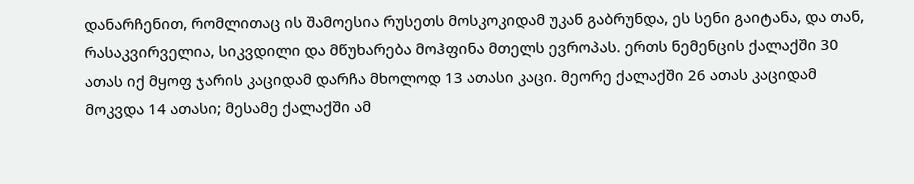დანარჩენით, რომლითაც ის შამოესია რუსეთს მოსკოკიდამ უკან გაბრუნდა, ეს სენი გაიტანა, და თან, რასაკვირველია, სიკვდილი და მწუხარება მოჰფინა მთელს ევროპას. ერთს ნემენცის ქალაქში 30 ათას იქ მყოფ ჯარის კაციდამ დარჩა მხოლოდ 13 ათასი კაცი. მეორე ქალაქში 26 ათას კაციდამ მოკვდა 14 ათასი; მესამე ქალაქში ამ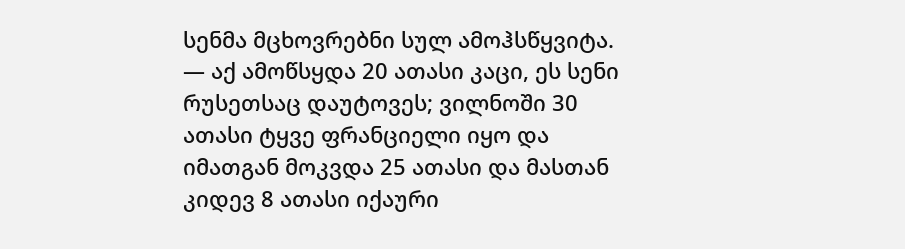სენმა მცხოვრებნი სულ ამოჰსწყვიტა. — აქ ამოწსყდა 20 ათასი კაცი, ეს სენი რუსეთსაც დაუტოვეს; ვილნოში 30 ათასი ტყვე ფრანციელი იყო და იმათგან მოკვდა 25 ათასი და მასთან კიდევ 8 ათასი იქაური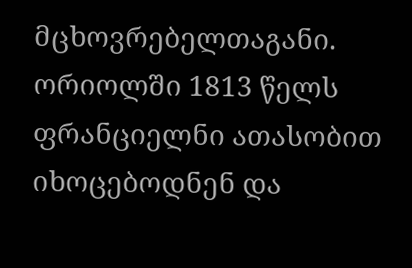მცხოვრებელთაგანი. ორიოლში 1813 წელს ფრანციელნი ათასობით იხოცებოდნენ და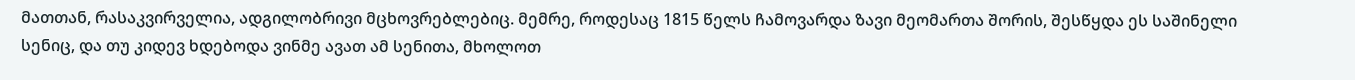მათთან, რასაკვირველია, ადგილობრივი მცხოვრებლებიც. მემრე, როდესაც 1815 წელს ჩამოვარდა ზავი მეომართა შორის, შესწყდა ეს საშინელი სენიც, და თუ კიდევ ხდებოდა ვინმე ავათ ამ სენითა, მხოლოთ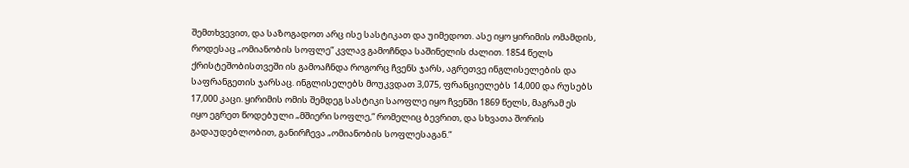შემთხვევით, და საზოგადოთ არც ისე სასტიკათ და უიმედოთ. ასე იყო ყირიმის ომამდის, როდესაც „ომიანობის სოფლე“ კვლავ გამოჩნდა საშინელის ძალით. 1854 წელს ქრისტეშობისთვეში ის გამოაჩნდა როგორც ჩვენს ჯარს, აგრეთვე ინგლისელების და საფრანგეთის ჯარსაც. ინგლისელებს მოუკვდათ 3,075, ფრანციელებს 14,000 და რუსებს 17,000 კაცი. ყირიმის ომის შემდეგ სასტიკი საოფლე იყო ჩვენში 1869 წელს, მაგრამ ეს იყო ეგრეთ წოდებული „მშიერი სოფლე,“ რომელიც ბევრით, და სხვათა შორის გადაუდებლობით, განირჩევა „ომიანობის სოფლესაგან.“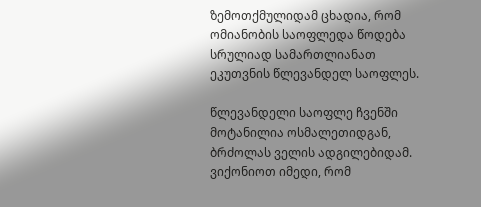ზემოთქმულიდამ ცხადია, რომ ომიანობის საოფლედა წოდება სრულიად სამართლიანათ ეკუთვნის წლევანდელ საოფლეს.

წლევანდელი საოფლე ჩვენში მოტანილია ოსმალეთიდგან, ბრძოლას ველის ადგილებიდამ. ვიქონიოთ იმედი, რომ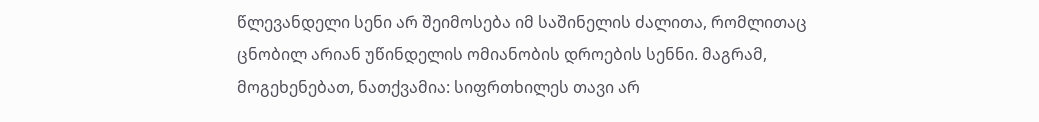წლევანდელი სენი არ შეიმოსება იმ საშინელის ძალითა, რომლითაც ცნობილ არიან უწინდელის ომიანობის დროების სენნი. მაგრამ, მოგეხენებათ, ნათქვამია: სიფრთხილეს თავი არ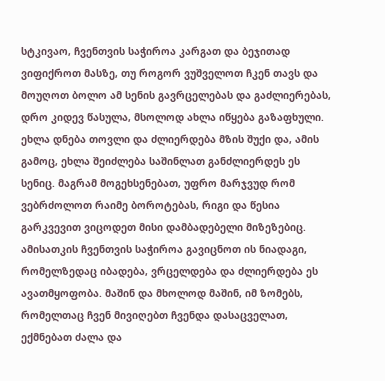სტკივაო, ჩვენთვის საჭიროა კარგათ და ბეჯითად ვიფიქროთ მასზე, თუ როგორ ვუშველოთ ჩკენ თავს და მოუღოთ ბოლო ამ სენის გავრცელებას და გაძლიერებას, დრო კიდევ წასულა, მსოლოდ ახლა იწყება გაზაფხული. ეხლა დნება თოვლი და ძლიერდება მზის შუქი და, ამის გამოც, ეხლა შეიძლება საშინლათ განძლიერდეს ეს სენიც. მაგრამ მოგეხსენებათ, უფრო მარჯვუდ რომ ვებრძოლოთ რაიმე ბოროტებას, რიგი და წესია გარკვევით ვიცოდეთ მისი დამბადებელი მიზეზებიც. ამისათკის ჩვენთვის საჭიროა გავიცნოთ ის ნიადაგი, რომელზედაც იბადება, ვრცელდება და ძლიერდება ეს ავათმყოფობა. მაშინ და მხოლოდ მაშინ, იმ ზომებს, რომელთაც ჩვენ მივიღებთ ჩვენდა დასაცველათ, ექმნებათ ძალა და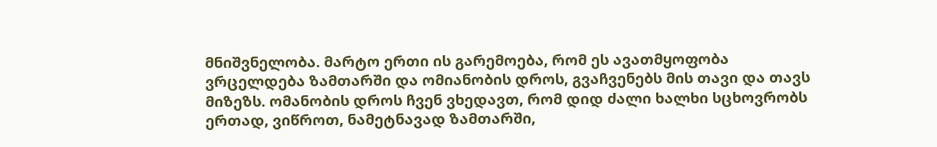მნიშვნელობა. მარტო ერთი ის გარემოება, რომ ეს ავათმყოფობა ვრცელდება ზამთარში და ომიანობის დროს, გვაჩვენებს მის თავი და თავს მიზეზს. ომანობის დროს ჩვენ ვხედავთ, რომ დიდ ძალი ხალხი სცხოვრობს ერთად, ვიწროთ, ნამეტნავად ზამთარში,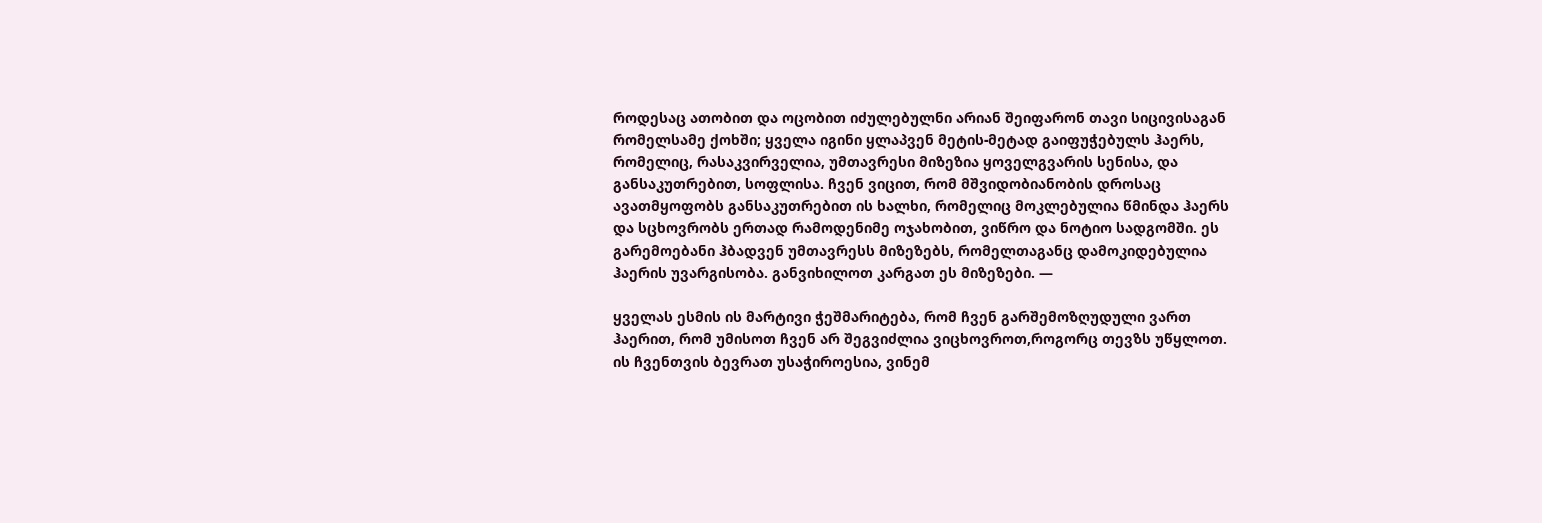როდესაც ათობით და ოცობით იძულებულნი არიან შეიფარონ თავი სიცივისაგან რომელსამე ქოხში; ყველა იგინი ყლაპვენ მეტის-მეტად გაიფუჭებულს ჰაერს, რომელიც, რასაკვირველია, უმთავრესი მიზეზია ყოველგვარის სენისა, და განსაკუთრებით, სოფლისა. ჩვენ ვიცით, რომ მშვიდობიანობის დროსაც ავათმყოფობს განსაკუთრებით ის ხალხი, რომელიც მოკლებულია წმინდა ჰაერს და სცხოვრობს ერთად რამოდენიმე ოჯახობით, ვიწრო და ნოტიო სადგომში. ეს გარემოებანი ჰბადვენ უმთავრესს მიზეზებს, რომელთაგანც დამოკიდებულია ჰაერის უვარგისობა. განვიხილოთ კარგათ ეს მიზეზები. —

ყველას ესმის ის მარტივი ჭეშმარიტება, რომ ჩვენ გარშემოზღუდული ვართ ჰაერით, რომ უმისოთ ჩვენ არ შეგვიძლია ვიცხოვროთ,როგორც თევზს უწყლოთ. ის ჩვენთვის ბევრათ უსაჭიროესია, ვინემ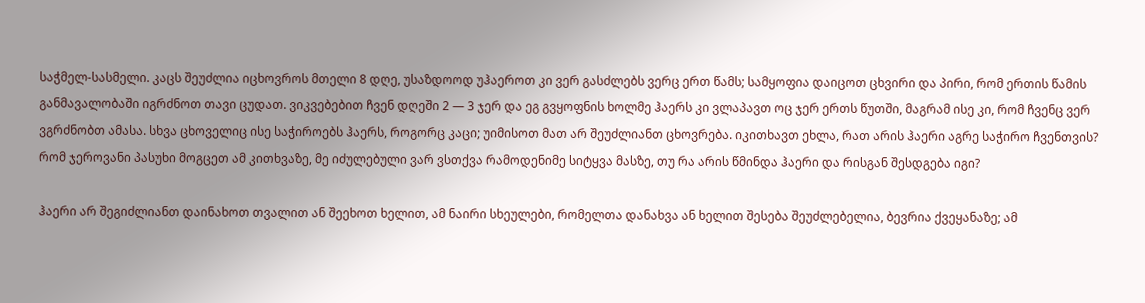საჭმელ-სასმელი. კაცს შეუძლია იცხოვროს მთელი 8 დღე, უსაზდოოდ უჰაეროთ კი ვერ გასძლებს ვერც ერთ წამს; სამყოფია დაიცოთ ცხვირი და პირი, რომ ერთის წამის განმავალობაში იგრძნოთ თავი ცუდათ. ვიკვებებით ჩვენ დღეში 2 — 3 ჯერ და ეგ გვყოფნის ხოლმე ჰაერს კი ვლაპავთ ოც ჯერ ერთს წუთში, მაგრამ ისე კი, რომ ჩვენც ვერ ვგრძნობთ ამასა. სხვა ცხოველიც ისე საჭიროებს ჰაერს, როგორც კაცი; უიმისოთ მათ არ შეუძლიანთ ცხოვრება. იკითხავთ ეხლა, რათ არის ჰაერი აგრე საჭირო ჩვენთვის? რომ ჯეროვანი პასუხი მოგცეთ ამ კითხვაზე, მე იძულებული ვარ ვსთქვა რამოდენიმე სიტყვა მასზე, თუ რა არის წმინდა ჰაერი და რისგან შესდგება იგი?

ჰაერი არ შეგიძლიანთ დაინახოთ თვალით ან შეეხოთ ხელით, ამ ნაირი სხეულები, რომელთა დანახვა ან ხელით შესება შეუძლებელია, ბევრია ქვეყანაზე; ამ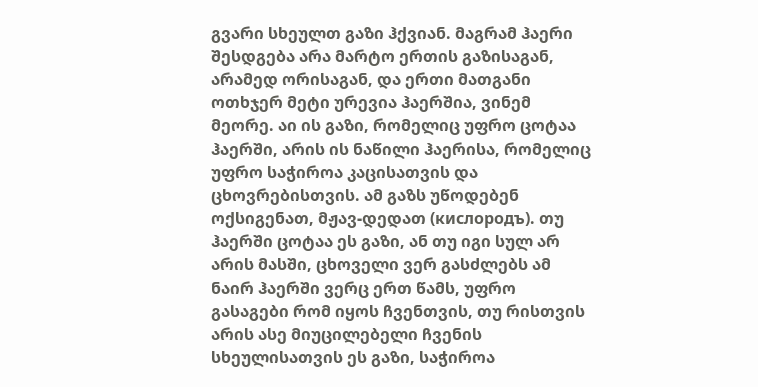გვარი სხეულთ გაზი ჰქვიან. მაგრამ ჰაერი შესდგება არა მარტო ერთის გაზისაგან, არამედ ორისაგან, და ერთი მათგანი ოთხჯერ მეტი ურევია ჰაერშია, ვინემ მეორე. აი ის გაზი, რომელიც უფრო ცოტაა ჰაერში, არის ის ნაწილი ჰაერისა, რომელიც უფრო საჭიროა კაცისათვის და ცხოვრებისთვის. ამ გაზს უწოდებენ ოქსიგენათ, მჟავ-დედათ (кислородъ). თუ ჰაერში ცოტაა ეს გაზი, ან თუ იგი სულ არ არის მასში, ცხოველი ვერ გასძლებს ამ ნაირ ჰაერში ვერც ერთ წამს, უფრო გასაგები რომ იყოს ჩვენთვის, თუ რისთვის არის ასე მიუცილებელი ჩვენის სხეულისათვის ეს გაზი, საჭიროა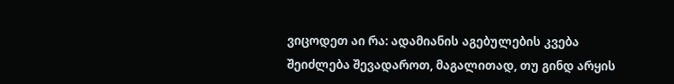ვიცოდეთ აი რა: ადამიანის აგებულების კვება შეიძლება შევადაროთ, მაგალითად, თუ გინდ არყის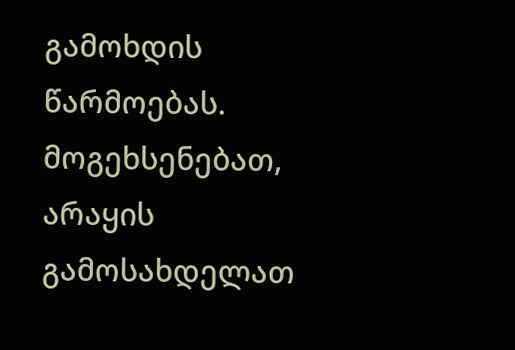გამოხდის წარმოებას. მოგეხსენებათ, არაყის გამოსახდელათ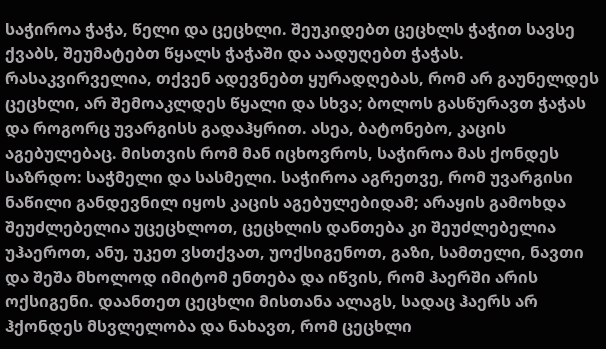საჭიროა ჭაჭა, წელი და ცეცხლი. შეუკიდებთ ცეცხლს ჭაჭით სავსე ქვაბს, შეუმატებთ წყალს ჭაჭაში და აადუღებთ ჭაჭას. რასაკვირველია, თქვენ ადევნებთ ყურადღებას, რომ არ გაუნელდეს ცეცხლი, არ შემოაკლდეს წყალი და სხვა; ბოლოს გასწურავთ ჭაჭას და როგორც უვარგისს გადაჰყრით. ასეა, ბატონებო, კაცის აგებულებაც. მისთვის რომ მან იცხოვროს, საჭიროა მას ქონდეს საზრდო: საჭმელი და სასმელი. საჭიროა აგრეთვე, რომ უვარგისი ნაწილი განდევნილ იყოს კაცის აგებულებიდამ; არაყის გამოხდა შეუძლებელია უცეცხლოთ, ცეცხლის დანთება კი შეუძლებელია უჰაეროთ, ანუ, უკეთ ვსთქვათ, უოქსიგენოთ, გაზი, სამთელი, ნავთი და შეშა მხოლოდ იმიტომ ენთება და იწვის, რომ ჰაერში არის ოქსიგენი. დაანთეთ ცეცხლი მისთანა ალაგს, სადაც ჰაერს არ ჰქონდეს მსვლელობა და ნახავთ, რომ ცეცხლი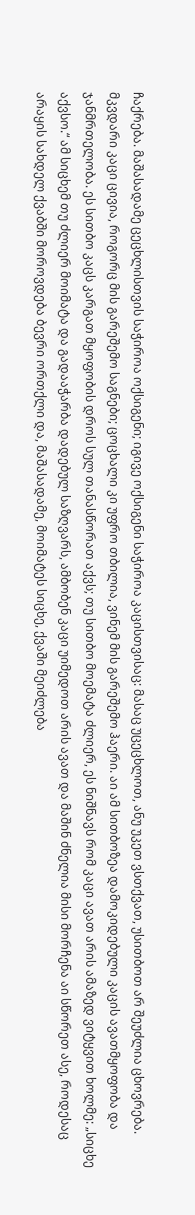ჩაქრება. მაშასადამე ცეცხლისთვის საჭიროა ოქსიგენი; იგივე ოქსიგენი საჭიროა კაცისთვისაც: მასაც უცეცხლოთ, ანუ უკეთ ვსთქვათ, უსითბოთ არ შეუძლია ცხოვრება. მკვდარი კაცი ცივია, როგორც მის გარეშემო საგნები; ცოცხალი კი უფრო თბილია, ვინემ მის გარეშემო ჰაერი. აი ამ სითბოზეა დამოკიდებული კაცის ავათმყოფობა და ჯანმრთელობა. ეს სითბო კაცს კარგათ მყოფობის დროს სულ თანასწორათ აქვს; თუ სითბო მოემატა ძლიერ, ეს ნიშნავს რომ კაცი ავათ არის ამაზედ ვიტყვით ხოლმე: „სიცხე აქვსო.“ ამ სიცხემ თუ ძლიერ მოიმატა და გადააჭარბა დადებულ საზღვარს, ამბობენ კაცი უიმედოთ არის ავათ და მაშინ ძნელია მისი მორჩენა აი სწორეთ ასე, როდესაც არაყის სახდელ ქვაბში მოროვდება ბევრი ორთქლი და, მაშასადამე, მოიმატეს სიცხე, ქვაში მეიძლება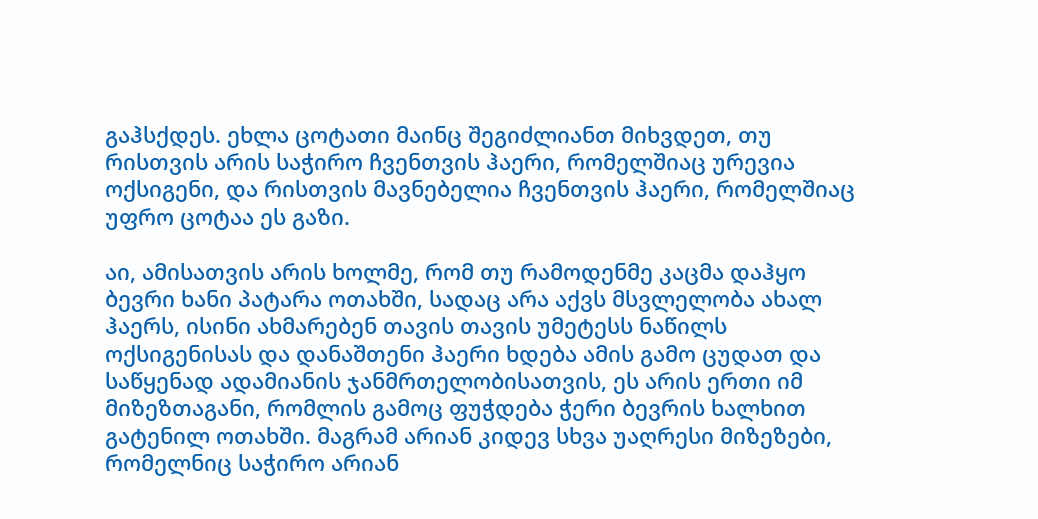გაჰსქდეს. ეხლა ცოტათი მაინც შეგიძლიანთ მიხვდეთ, თუ რისთვის არის საჭირო ჩვენთვის ჰაერი, რომელშიაც ურევია ოქსიგენი, და რისთვის მავნებელია ჩვენთვის ჰაერი, რომელშიაც უფრო ცოტაა ეს გაზი.

აი, ამისათვის არის ხოლმე, რომ თუ რამოდენმე კაცმა დაჰყო ბევრი ხანი პატარა ოთახში, სადაც არა აქვს მსვლელობა ახალ ჰაერს, ისინი ახმარებენ თავის თავის უმეტესს ნაწილს ოქსიგენისას და დანაშთენი ჰაერი ხდება ამის გამო ცუდათ და საწყენად ადამიანის ჯანმრთელობისათვის, ეს არის ერთი იმ მიზეზთაგანი, რომლის გამოც ფუჭდება ჭერი ბევრის ხალხით გატენილ ოთახში. მაგრამ არიან კიდევ სხვა უაღრესი მიზეზები, რომელნიც საჭირო არიან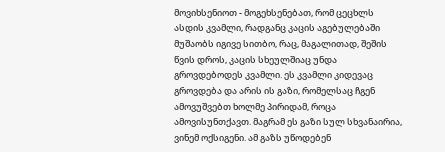მოვიხსენიოთ - მოგეხსენებათ, რომ ცეცხლს ასდის კვამლი, რადგანც კაცის აგებულებაში მუშაობს იგივე სითბო, რაც, მაგალითად, შეშის წვის დროს, კაცის სხეულშიაც უნდა გროვდებოდეს კვამლი. ეს კვამლი კიდევაც გროვდება და არის ის გაზი, რომელსაც ჩგენ ამოვუშვებთ ხოლმე პირიდამ, როცა ამოვისუნთქავთ. მაგრამ ეს გაზი სულ სხვანაირია, ვინემ ოქსიგენი. ამ გაზს უწოდებენ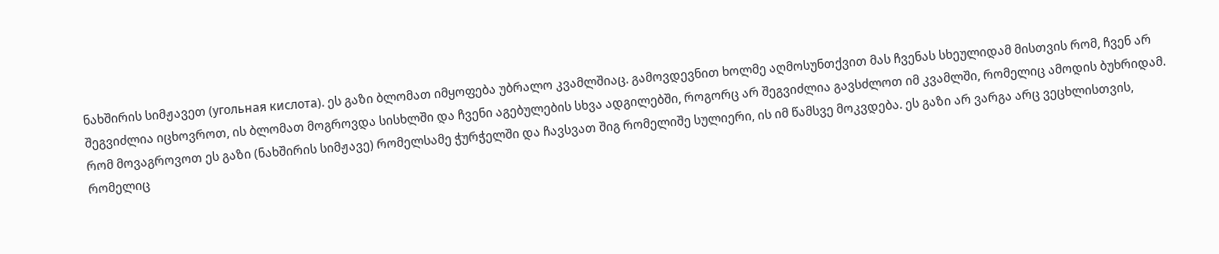ნახშირის სიმჟავეთ (угольная кислота). ეს გაზი ბლომათ იმყოფება უბრალო კვამლშიაც. გამოვდევნით ხოლმე აღმოსუნთქვით მას ჩვენას სხეულიდამ მისთვის რომ, ჩვენ არ შეგვიძლია იცხოვროთ, ის ბლომათ მოგროვდა სისხლში და ჩვენი აგებულების სხვა ადგილებში, როგორც არ შეგვიძლია გავსძლოთ იმ კვამლში, რომელიც ამოდის ბუხრიდამ. რომ მოვაგროვოთ ეს გაზი (ნახშირის სიმჟავე) რომელსამე ჭურჭელში და ჩავსვათ შიგ რომელიშე სულიერი, ის იმ წამსვე მოკვდება. ეს გაზი არ ვარგა არც ვეცხლისთვის, რომელიც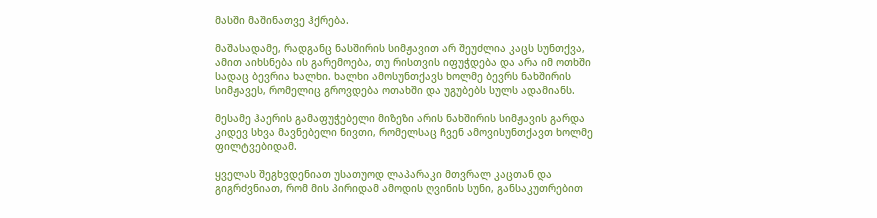მასში მაშინათვე ჰქრება.

მაშასადამე, რადგანც ნასშირის სიმჟავით არ შეუძლია კაცს სუნთქვა, ამით აიხსნება ის გარემოება, თუ რისთვის იფუჭდება და არა იმ ოთხში სადაც ბევრია ხალხი. ხალხი ამოსუნთქავს ხოლმე ბევრს ნახშირის სიმჟავეს, რომელიც გროვდება ოთახში და უგუბებს სულს ადამიანს.

მესამე ჰაერის გამაფუჭებელი მიზეზი არის ნახშირის სიმჟავის გარდა კიდევ სხვა მავნებელი ნივთი, რომელსაც ჩვენ ამოვისუნთქავთ ხოლმე ფილტვებიდამ.

ყველას შეგხვდენიათ უსათუოდ ლაპარაკი მთვრალ კაცთან და გიგრძვნიათ, რომ მის პირიდამ ამოდის ღვინის სუნი, განსაკუთრებით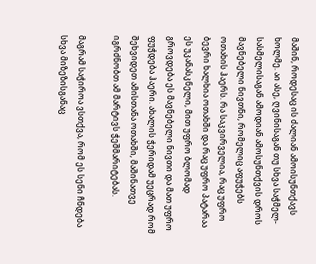მაშინ, როდესაც ის ძალიან ამოისუნთქავს ხოლმე. აი ასე, ღვინისაგან თუ სხვა საჭმელ-სასმელისაგან ამოდიან ამოსუნთქვის დროს მავნებელი ნივთნი, რომელიც აფუჭებს ოთახის ჰაერს. რა საკვირველია, რაც უფრო ბევრი ხალხია ოთახში და რაც უფრო პატარაა ეს უკანასკნელი, მით უფრო ბლომად გროვდება ეს მავნებელი ნივთი და მათ უფრო ფუჭდება ჰაერი. ახალის ჭერიდამ უეცრად რომ შეხვიდეთ ამისთანა ოთახში, მაშინათვე იგრძნობთ ამ მარტივს ჭეშმარიტებას.

მაგრამ საჭიროა ვსთქვა, რომ ეს სენი ჩნდება სხვა მიზეზისგანაც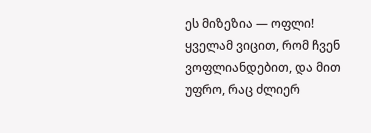ეს მიზეზია — ოფლი! ყველამ ვიცით, რომ ჩვენ ვოფლიანდებით, და მით უფრო, რაც ძლიერ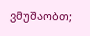ვმუშაობთ;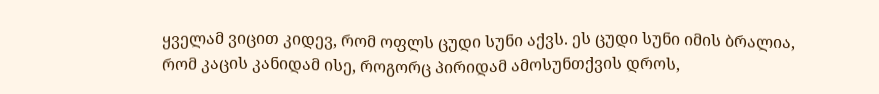ყველამ ვიცით კიდევ, რომ ოფლს ცუდი სუნი აქვს. ეს ცუდი სუნი იმის ბრალია, რომ კაცის კანიდამ ისე, როგორც პირიდამ ამოსუნთქვის დროს,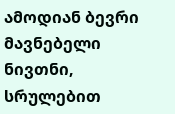ამოდიან ბევრი მავნებელი ნივთნი, სრულებით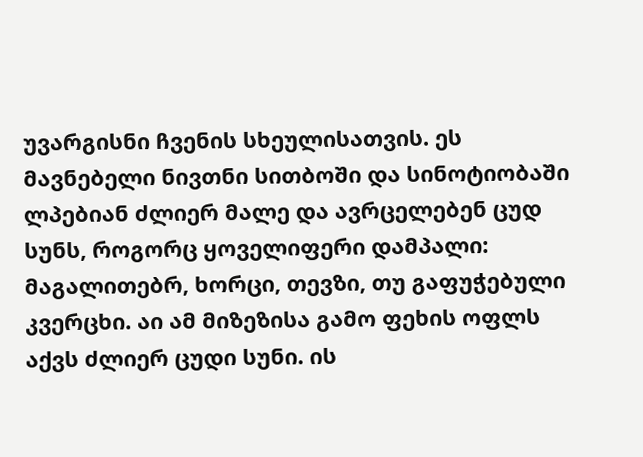უვარგისნი ჩვენის სხეულისათვის. ეს მავნებელი ნივთნი სითბოში და სინოტიობაში ლპებიან ძლიერ მალე და ავრცელებენ ცუდ სუნს, როგორც ყოველიფერი დამპალი: მაგალითებრ, ხორცი, თევზი, თუ გაფუჭებული კვერცხი. აი ამ მიზეზისა გამო ფეხის ოფლს აქვს ძლიერ ცუდი სუნი. ის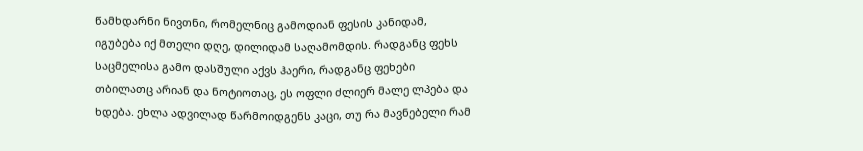წამხდარნი ნივთნი, რომელნიც გამოდიან ფესის კანიდამ, იგუბება იქ მთელი დღე, დილიდამ საღამომდის. რადგანც ფეხს საცმელისა გამო დასშული აქვს ჰაერი, რადგანც ფეხები თბილათც არიან და ნოტიოთაც, ეს ოფლი ძლიერ მალე ლპება და ხდება. ეხლა ადვილად წარმოიდგენს კაცი, თუ რა მავნებელი რამ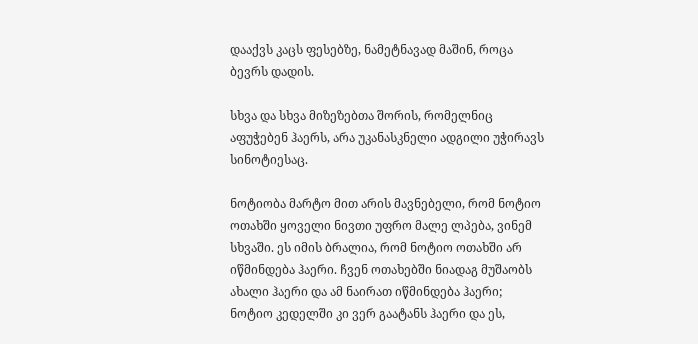დააქვს კაცს ფესებზე, ნამეტნავად მაშინ, როცა ბევრს დადის.

სხვა და სხვა მიზეზებთა შორის, რომელნიც აფუჭებენ ჰაერს, არა უკანასკნელი ადგილი უჭირავს სინოტიესაც.

ნოტიობა მარტო მით არის მავნებელი, რომ ნოტიო ოთახში ყოველი ნივთი უფრო მალე ლპება, ვინემ სხვაში. ეს იმის ბრალია, რომ ნოტიო ოთახში არ იწმინდება ჰაერი. ჩვენ ოთახებში ნიადაგ მუშაობს ახალი ჰაერი და ამ ნაირათ იწმინდება ჰაერი; ნოტიო კედელში კი ვერ გაატანს ჰაერი და ეს,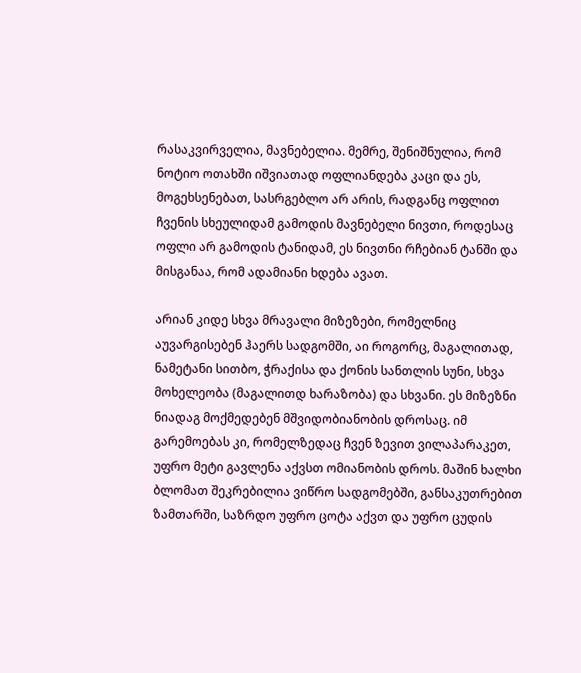რასაკვირველია, მავნებელია. მემრე, შენიშნულია, რომ ნოტიო ოთახში იშვიათად ოფლიანდება კაცი და ეს, მოგეხსენებათ, სასრგებლო არ არის, რადგანც ოფლით ჩვენის სხეულიდამ გამოდის მავნებელი ნივთი, როდესაც ოფლი არ გამოდის ტანიდამ, ეს ნივთნი რჩებიან ტანში და მისგანაა, რომ ადამიანი ხდება ავათ.

არიან კიდე სხვა მრავალი მიზეზები, რომელნიც აუვარგისებენ ჰაერს სადგომში, აი როგორც, მაგალითად, ნამეტანი სითბო, ჭრაქისა და ქონის სანთლის სუნი, სხვა მოხელეობა (მაგალითდ ხარაზობა) და სხვანი. ეს მიზეზნი ნიადაგ მოქმედებენ მშვიდობიანობის დროსაც. იმ გარემოებას კი, რომელზედაც ჩვენ ზევით ვილაპარაკეთ, უფრო მეტი გავლენა აქვსთ ომიანობის დროს. მაშინ ხალხი ბლომათ შეკრებილია ვიწრო სადგომებში, განსაკუთრებით ზამთარში, საზრდო უფრო ცოტა აქვთ და უფრო ცუდის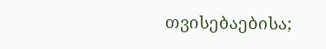თვისებაებისა;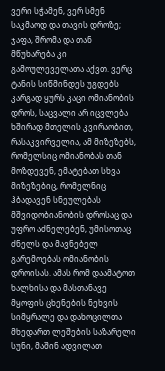ვერი სჭამენ, ვერ სმენ საკმაოდ და თავის დროზე; ჯაფა, შრომა და თან მწუხარება კი გამოულეველათა აქვთ. ვერც ტანის სიწმინდეს უგდებს კარგად ყურს კაცი ომიანობის დროს, საცვალი არ იცვლება ხშირად მთელის კვირაობით, რასაკვირველია, ამ მიზეზებს, რომელსიც ომიანობას თან მოზდევენ, ემატებათ სხვა მიზეზებიც, რომელნიც ჰბადავენ სნეულებას მშვიდობიანობის დროსაც და უფრო აძნელებენ, უმისოთაც ძნელს და მავნებელ გარემოებას ომიანობის დროისას. ამას რომ დაამატოთ ხალხისა და მასთანავე მყოფის ცხენების ნეხვის სიმყრალე და დახოცილთა მხედართ ლეშების საზარელი სუნი, მაშინ ადვილათ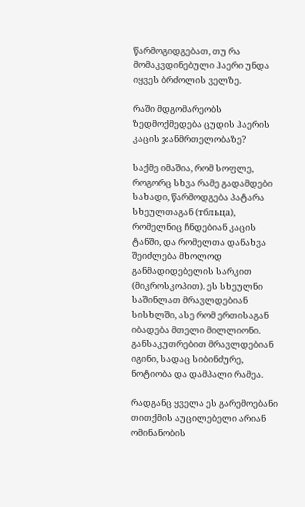წარმოგიდგებათ, თუ რა მომაკვდინებული ჰაერი უნდა იყვეს ბრძოლის ველზე.

რაში მდგომარეობს ზედმოქმედება ცუდის ჰაერის კაცის ჯანმრთელობაზე?

საქმე იმაშია, რომ სოფლე, როგორც სხვა რამე გადამდები სახადი, წარმოდგება პატარა სხეულთაგან (тбльца), რომელნიც ჩნდებიან კაცის ტანში, და რომელთა დანახვა შეიძლება მხოლოდ განმადიდებელის სარკით (მიკროსკოპით). ეს სხეულნი საშინლათ მრავლდებიან სისხლში, ასე რომ ერთისაგან იბადება მთელი მილლიონი. განსაკუთრებით მრავლდებიან იგინი, სადაც სიბინძურე, ნოტიობა და დამპალი რამეა.

რადგანც ყველა ეს გარემოებანი თითქმის აუცილებელი არიან ომინანობის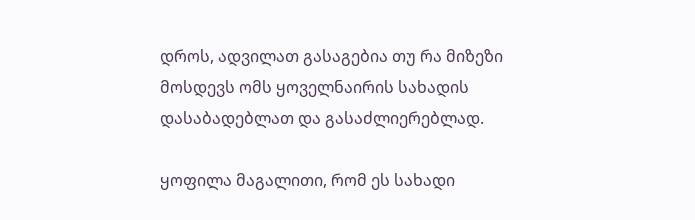დროს, ადვილათ გასაგებია თუ რა მიზეზი მოსდევს ომს ყოველნაირის სახადის დასაბადებლათ და გასაძლიერებლად.

ყოფილა მაგალითი, რომ ეს სახადი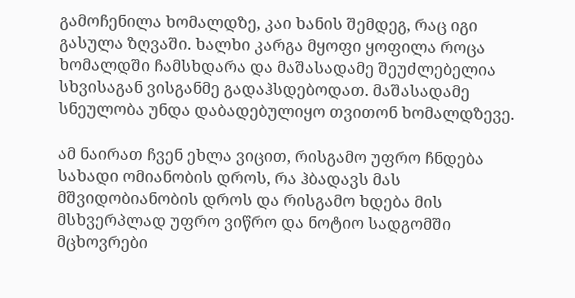გამოჩენილა ხომალდზე, კაი ხანის შემდეგ, რაც იგი გასულა ზღვაში. ხალხი კარგა მყოფი ყოფილა როცა ხომალდში ჩამსხდარა და მაშასადამე შეუძლებელია სხვისაგან ვისგანმე გადაჰსდებოდათ. მაშასადამე სნეულობა უნდა დაბადებულიყო თვითონ ხომალდზევე.

ამ ნაირათ ჩვენ ეხლა ვიცით, რისგამო უფრო ჩნდება სახადი ომიანობის დროს, რა ჰბადავს მას მშვიდობიანობის დროს და რისგამო ხდება მის მსხვერპლად უფრო ვიწრო და ნოტიო სადგომში მცხოვრები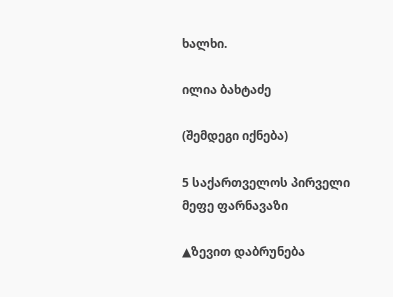ხალხი.

ილია ბახტაძე

(შემდეგი იქნება)

5 საქართველოს პირველი მეფე ფარნავაზი

▲ზევით დაბრუნება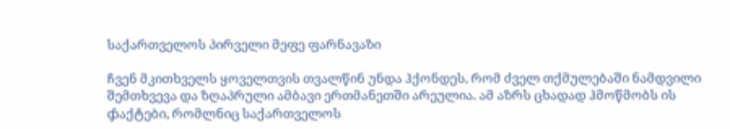საქართველოს პირველი მეფე ფარნავაზი

ჩვენ მკითხველს ყოველთვის თვალწინ უნდა ჰქონდეს, რომ ძველ თქმულებაში ნამდვილი შემთხვევა და ზღაპრული ამბავი ერთმანეთში არეულია. ამ აზრს ცხადად ჰმოწმობს ის ჶაქტები, რომლნიც საქართველოს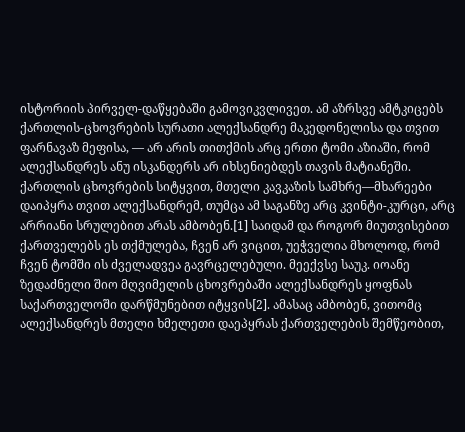ისტორიის პირველ-დაწყებაში გამოვიკვლივეთ. ამ აზრსვე ამტკიცებს ქართლის-ცხოვრების სურათი ალექსანდრე მაკედონელისა და თვით ფარნავაზ მეფისა, — არ არის თითქმის არც ერთი ტომი აზიაში, რომ ალექსანდრეს ანუ ისკანდერს არ იხსენიებდეს თავის მატიანეში. ქართლის ცხოვრების სიტყვით, მთელი კავკაზის სამხრე—მხარეები დაიპყრა თვით ალექსანდრემ, თუმცა ამ საგანზე არც კვინტი-კურცი, არც არრიანი სრულებით არას ამბობენ.[1] საიდამ და როგორ მიუთვისებით ქართველებს ეს თქმულება, ჩვენ არ ვიცით, უეჭველია მხოლოდ, რომ ჩვენ ტომში ის ძველადვეა გავრცელებული. მეექვსე საუკ. იოანე ზედაძნელი შიო მღვიმელის ცხოვრებაში ალექსანდრეს ყოფნას საქართველოში დარწმუნებით იტყვის[2]. ამასაც ამბობენ, ვითომც ალექსანდრეს მთელი ხმელეთი დაეპყრას ქართველების შემწეობით,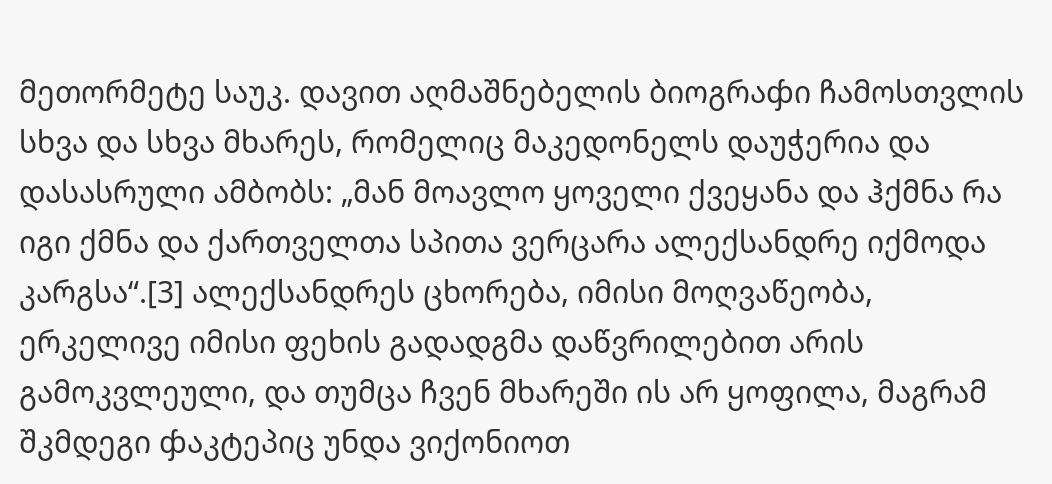მეთორმეტე საუკ. დავით აღმაშნებელის ბიოგრაჶი ჩამოსთვლის სხვა და სხვა მხარეს, რომელიც მაკედონელს დაუჭერია და დასასრული ამბობს: „მან მოავლო ყოველი ქვეყანა და ჰქმნა რა იგი ქმნა და ქართველთა სპითა ვერცარა ალექსანდრე იქმოდა კარგსა“.[3] ალექსანდრეს ცხორება, იმისი მოღვაწეობა, ერკელივე იმისი ფეხის გადადგმა დაწვრილებით არის გამოკვლეული, და თუმცა ჩვენ მხარეში ის არ ყოფილა, მაგრამ შკმდეგი ჶაკტეპიც უნდა ვიქონიოთ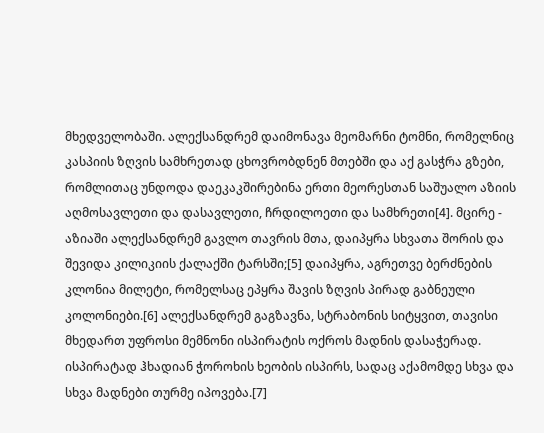მხედველობაში. ალექსანდრემ დაიმონავა მეომარნი ტომნი, რომელნიც კასპიის ზღვის სამხრეთად ცხოვრობდნენ მთებში და აქ გასჭრა გზები, რომლითაც უნდოდა დაეკაკშირებინა ერთი მეორესთან საშუალო აზიის აღმოსავლეთი და დასავლეთი, ჩრდილოეთი და სამხრეთი[4]. მცირე - აზიაში ალექსანდრემ გავლო თავრის მთა, დაიპყრა სხვათა შორის და შევიდა კილიკიის ქალაქში ტარსში;[5] დაიპყრა, აგრეთვე ბერძნების კლონია მილეტი, რომელსაც ეპყრა შავის ზღვის პირად გაბნეული კოლონიები.[6] ალექსანდრემ გაგზავნა, სტრაბონის სიტყვით, თავისი მხედართ უფროსი მემნონი ისპირატის ოქროს მადნის დასაჭერად. ისპირატად ჰხადიან ჭოროხის ხეობის ისპირს, სადაც აქამომდე სხვა და სხვა მადნები თურმე იპოვება.[7]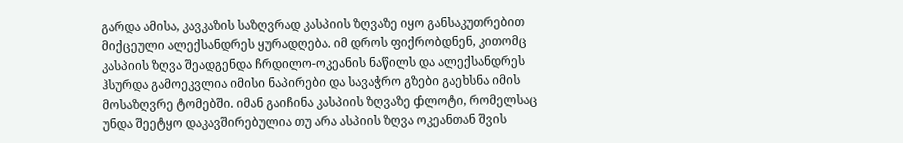გარდა ამისა, კავკაზის საზღვრად კასპიის ზღვაზე იყო განსაკუთრებით მიქცეული ალექსანდრეს ყურადღება. იმ დროს ფიქრობდნენ, კითომც კასპიის ზღვა შეადგენდა ჩრდილო-ოკეანის ნაწილს და ალექსანდრეს ჰსურდა გამოეკვლია იმისი ნაპირები და სავაჭრო გზები გაეხსნა იმის მოსაზღვრე ტომებში. იმან გაიჩინა კასპიის ზღვაზე ჶლოტი, რომელსაც უნდა შეეტყო დაკავშირებულია თუ არა ასპიის ზღვა ოკეანთან შვის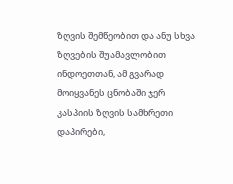ზღვის შემწეობით და ანუ სხვა ზღვების შუამავლობით ინდოეთთან, ამ გვარად მოიყვანეს ცნობაში ჯერ კასპიის ზღვის სამხრეთი დაპირები,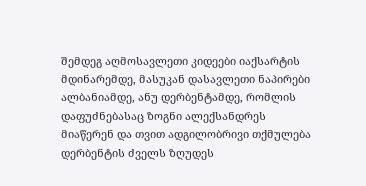შემდეგ აღმოსავლეთი კიდეები იაქსარტის მდინარემდე, მასუკან დასავლეთი ნაპირები ალბანიამდე, ანუ დერბენტამდე, რომლის დაფუძნებასაც ზოგნი ალექსანდრეს მიაწერენ და თვით ადგილობრივი თქმულება დერბენტის ძველს ზღუდეს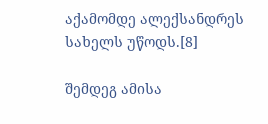აქამომდე ალექსანდრეს სახელს უწოდს.[8]

შემდეგ ამისა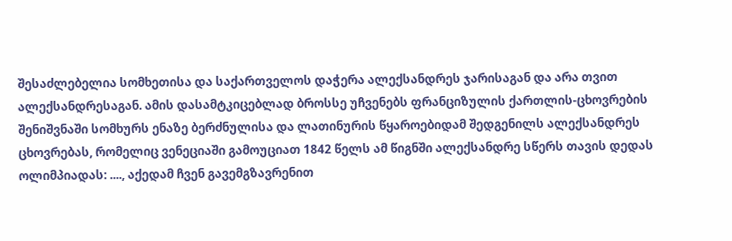შესაძლებელია სომხეთისა და საქართველოს დაჭერა ალექსანდრეს ჯარისაგან და არა თვით ალექსანდრესაგან. ამის დასამტკიცებლად ბროსსე უჩვენებს ფრანციზულის ქართლის-ცხოვრების შენიშვნაში სომხურს ენაზე ბერძნულისა და ლათინურის წყაროებიდამ შედგენილს ალექსანდრეს ცხოვრებას, რომელიც ვენეციაში გამოუციათ 1842 წელს ამ წიგნში ალექსანდრე სწერს თავის დედას ოლიმპიადას: ...., აქედამ ჩვენ გავემგზავრენით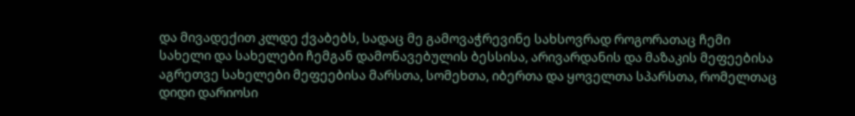და მივადექით კლდე ქვაბებს, სადაც მე გამოვაჭრევინე სახსოვრად როგორათაც ჩემი სახელი და სახელები ჩემგან დამონავებულის ბესსისა, არივარდანის და მაზაკის მეფეებისა აგრეთვე სახელები მეფეებისა მარსთა, სომეხთა, იბერთა და ყოველთა სპარსთა, რომელთაც დიდი დარიოსი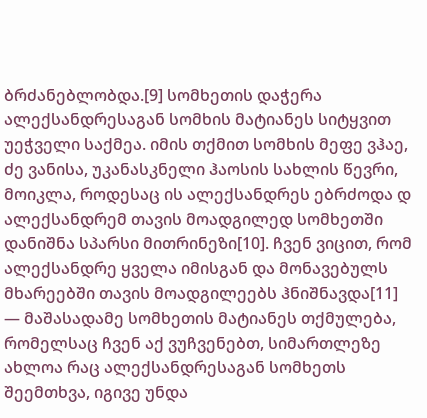ბრძანებლობდა.[9] სომხეთის დაჭერა ალექსანდრესაგან სომხის მატიანეს სიტყვით უეჭველი საქმეა. იმის თქმით სომხის მეფე ვჰაე, ძე ვანისა, უკანასკნელი ჰაოსის სახლის წევრი, მოიკლა, როდესაც ის ალექსანდრეს ებრძოდა დ ალექსანდრემ თავის მოადგილედ სომხეთში დანიშნა სპარსი მითრინეზი[10]. ჩვენ ვიცით, რომ ალექსანდრე ყველა იმისგან და მონავებულს მხარეებში თავის მოადგილეებს ჰნიშნავდა[11] — მაშასადამე სომხეთის მატიანეს თქმულება, რომელსაც ჩვენ აქ ვუჩვენებთ, სიმართლეზე ახლოა რაც ალექსანდრესაგან სომხეთს შეემთხვა, იგივე უნდა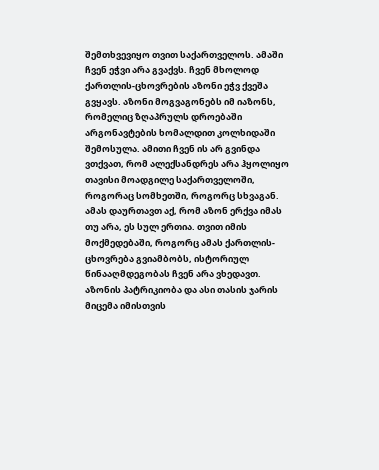შემთხვევიყო თვით საქართველოს. ამაში ჩვენ ეჭვი არა გვაქვს. ჩვენ მხოლოდ ქართლის-ცხოვრების აზონი ეჭვ ქვეშა გვყავს. აზონი მოგვაგონებს იმ იაზონს, რომელიც ზღაპრულს დროებაში არგონავტების ხომალდით კოლხიდაში შემოსულა. ამითი ჩვენ ის არ გვინდა ვთქვათ, რომ ალექსანდრეს არა ჰყოლიყო თავისი მოადგილე საქართველოში, როგორაც სომხეთში, როგორც სხვაგან. ამას დაურთავთ აქ, რომ აზონ ერქვა იმას თუ არა, ეს სულ ერთია. თვით იმის მოქმედებაში, როგორც ამას ქართლის-ცხოვრება გვიამბობს, ისტორიულ წინააღმდეგობას ჩვენ არა ვხედავთ. აზონის პატრიკიობა და ასი თასის ჯარის მიცემა იმისთვის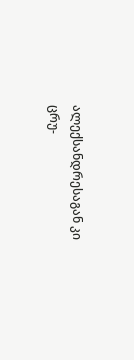ალექსანდრესაგან კი ცრუ-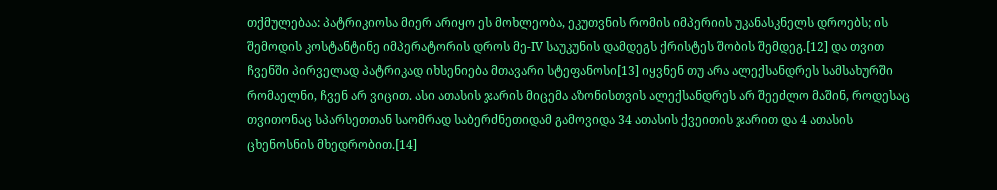თქმულებაა: პატრიკიოსა მიერ არიყო ეს მოხლეობა, ეკუთვნის რომის იმპერიის უკანასკნელს დროებს; ის შემოდის კოსტანტინე იმპერატორის დროს მე-IV საუკუნის დამდეგს ქრისტეს შობის შემდეგ.[12] და თვით ჩვენში პირველად პატრიკად იხსენიება მთავარი სტეფანოსი[13] იყვნენ თუ არა ალექსანდრეს სამსახურში რომაელნი, ჩვენ არ ვიცით. ასი ათასის ჯარის მიცემა აზონისთვის ალექსანდრეს არ შეეძლო მაშინ, როდესაც თვითონაც სპარსეთთან საომრად საბერძნეთიდამ გამოვიდა 34 ათასის ქვეითის ჯარით და 4 ათასის ცხენოსნის მხედრობით.[14]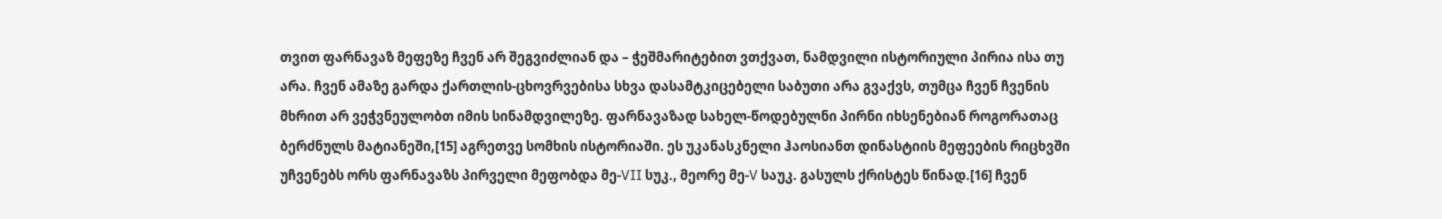თვით ფარნავაზ მეფეზე ჩვენ არ შეგვიძლიან და – ჭეშმარიტებით ვთქვათ, ნამდვილი ისტორიული პირია ისა თუ არა. ჩვენ ამაზე გარდა ქართლის-ცხოვრვებისა სხვა დასამტკიცებელი საბუთი არა გვაქვს, თუმცა ჩვენ ჩვენის მხრით არ ვეჭვნეულობთ იმის სინამდვილეზე. ფარნავაზად სახელ-წოდებულნი პირნი იხსენებიან როგორათაც ბერძნულს მატიანეში,[15] აგრეთვე სომხის ისტორიაში. ეს უკანასკნელი ჰაოსიანთ დინასტიის მეფეების რიცხვში უჩვენებს ორს ფარნავაზს პირველი მეფობდა მე-VII სუკ., მეორე მე-V საუკ. გასულს ქრისტეს წინად.[16] ჩვენ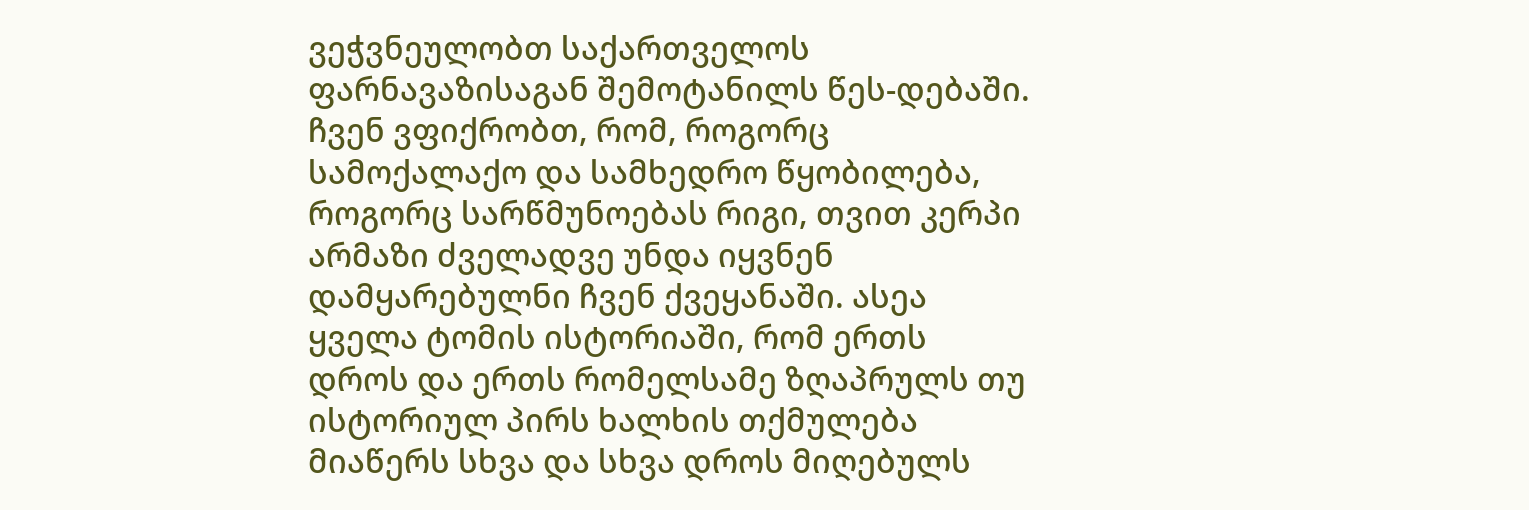ვეჭვნეულობთ საქართველოს ფარნავაზისაგან შემოტანილს წეს-დებაში. ჩვენ ვფიქრობთ, რომ, როგორც სამოქალაქო და სამხედრო წყობილება, როგორც სარწმუნოებას რიგი, თვით კერპი არმაზი ძველადვე უნდა იყვნენ დამყარებულნი ჩვენ ქვეყანაში. ასეა ყველა ტომის ისტორიაში, რომ ერთს დროს და ერთს რომელსამე ზღაპრულს თუ ისტორიულ პირს ხალხის თქმულება მიაწერს სხვა და სხვა დროს მიღებულს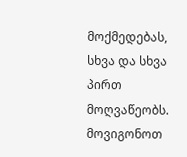მოქმედებას, სხვა და სხვა პირთ მოღვაწეობს. მოვიგონოთ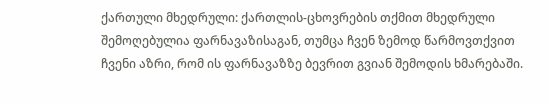ქართული მხედრული: ქართლის-ცხოვრების თქმით მხედრული შემოღებულია ფარნავაზისაგან, თუმცა ჩვენ ზემოდ წარმოვთქვით ჩვენი აზრი, რომ ის ფარნავაზზე ბევრით გვიან შემოდის ხმარებაში.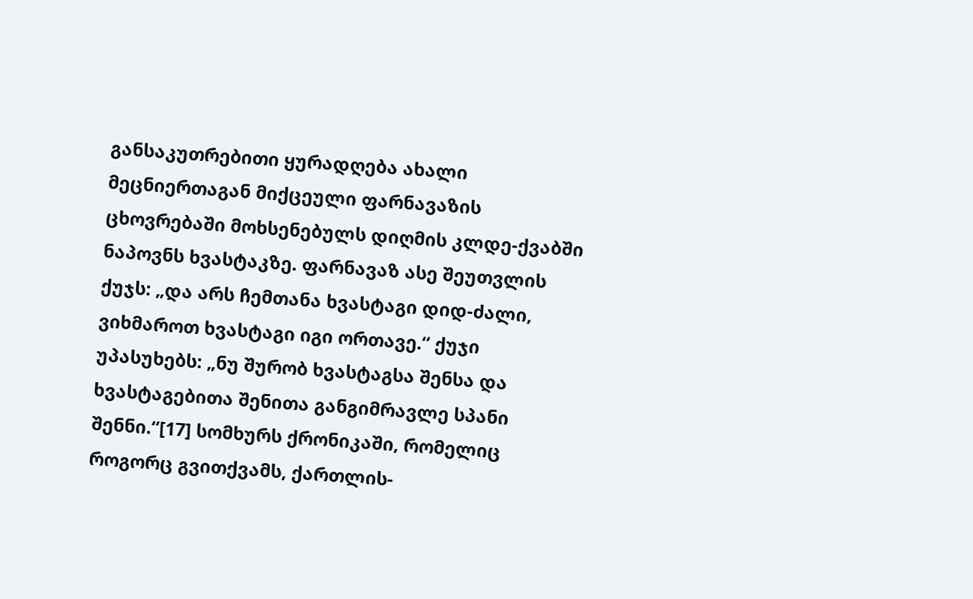განსაკუთრებითი ყურადღება ახალი მეცნიერთაგან მიქცეული ფარნავაზის ცხოვრებაში მოხსენებულს დიღმის კლდე-ქვაბში ნაპოვნს ხვასტაკზე. ფარნავაზ ასე შეუთვლის ქუჯს: „და არს ჩემთანა ხვასტაგი დიდ-ძალი, ვიხმაროთ ხვასტაგი იგი ორთავე.“ ქუჯი უპასუხებს: „ნუ შურობ ხვასტაგსა შენსა და ხვასტაგებითა შენითა განგიმრავლე სპანი შენნი.“[17] სომხურს ქრონიკაში, რომელიც როგორც გვითქვამს, ქართლის-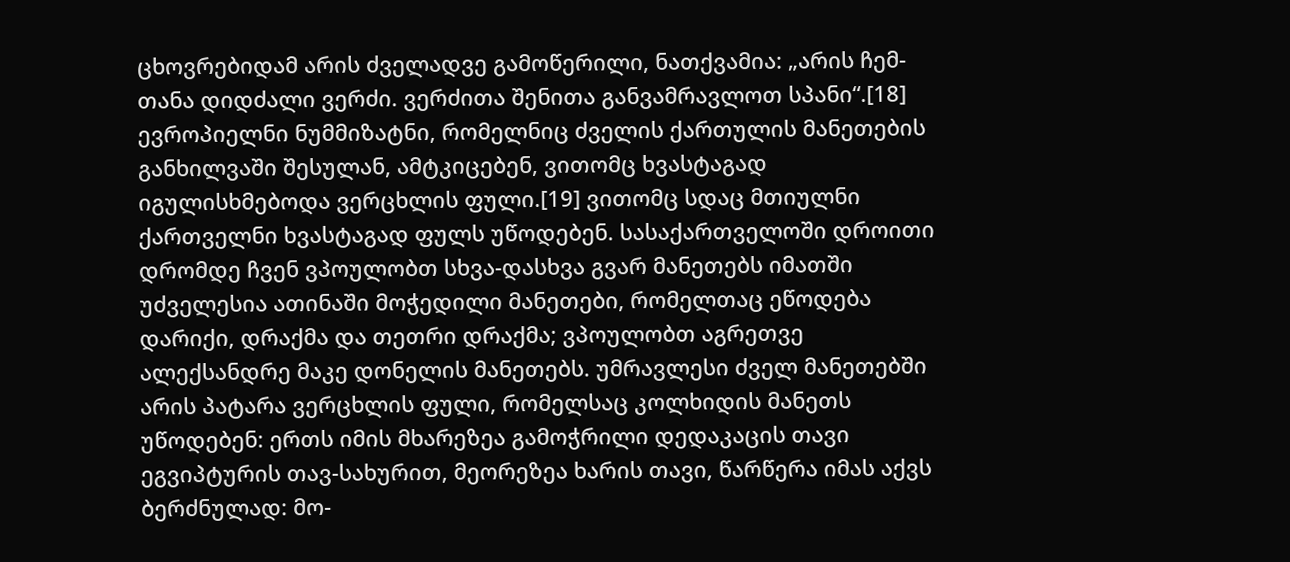ცხოვრებიდამ არის ძველადვე გამოწერილი, ნათქვამია: „არის ჩემ-თანა დიდძალი ვერძი. ვერძითა შენითა განვამრავლოთ სპანი“.[18] ევროპიელნი ნუმმიზატნი, რომელნიც ძველის ქართულის მანეთების განხილვაში შესულან, ამტკიცებენ, ვითომც ხვასტაგად იგულისხმებოდა ვერცხლის ფული.[19] ვითომც სდაც მთიულნი ქართველნი ხვასტაგად ფულს უწოდებენ. სასაქართველოში დროითი დრომდე ჩვენ ვპოულობთ სხვა-დასხვა გვარ მანეთებს იმათში უძველესია ათინაში მოჭედილი მანეთები, რომელთაც ეწოდება დარიქი, დრაქმა და თეთრი დრაქმა; ვპოულობთ აგრეთვე ალექსანდრე მაკე დონელის მანეთებს. უმრავლესი ძველ მანეთებში არის პატარა ვერცხლის ფული, რომელსაც კოლხიდის მანეთს უწოდებენ: ერთს იმის მხარეზეა გამოჭრილი დედაკაცის თავი ეგვიპტურის თავ-სახურით, მეორეზეა ხარის თავი, წარწერა იმას აქვს ბერძნულად: მო-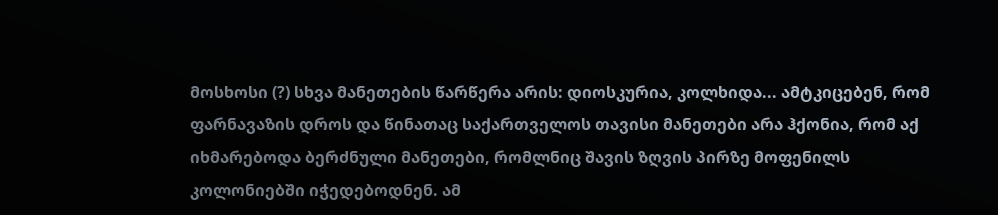მოსხოსი (?) სხვა მანეთების წარწერა არის: დიოსკურია, კოლხიდა... ამტკიცებენ, რომ ფარნავაზის დროს და წინათაც საქართველოს თავისი მანეთები არა ჰქონია, რომ აქ იხმარებოდა ბერძნული მანეთები, რომლნიც შავის ზღვის პირზე მოფენილს კოლონიებში იჭედებოდნენ. ამ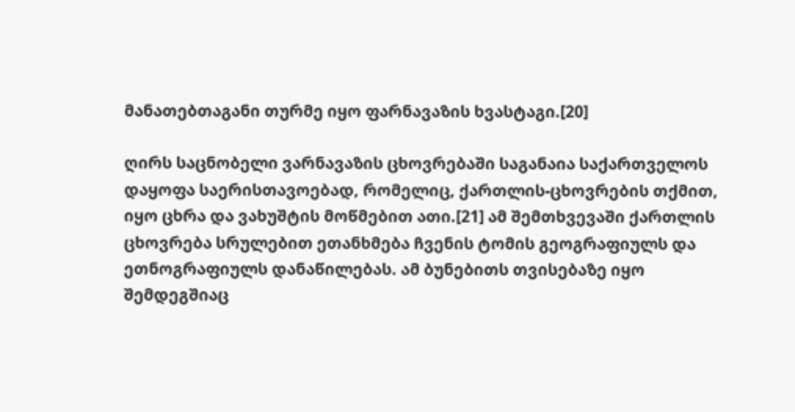მანათებთაგანი თურმე იყო ფარნავაზის ხვასტაგი.[20]

ღირს საცნობელი ვარნავაზის ცხოვრებაში საგანაია საქართველოს დაყოფა საერისთავოებად, რომელიც, ქართლის-ცხოვრების თქმით, იყო ცხრა და ვახუშტის მოწმებით ათი.[21] ამ შემთხვევაში ქართლის ცხოვრება სრულებით ეთანხმება ჩვენის ტომის გეოგრაფიულს და ეთნოგრაფიულს დანაწილებას. ამ ბუნებითს თვისებაზე იყო შემდეგშიაც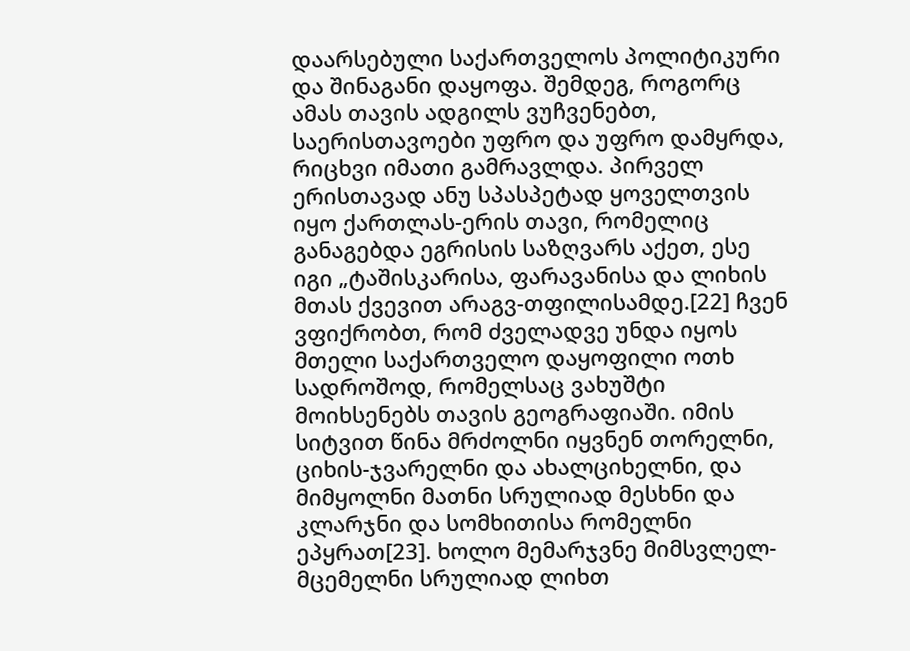დაარსებული საქართველოს პოლიტიკური და შინაგანი დაყოფა. შემდეგ, როგორც ამას თავის ადგილს ვუჩვენებთ, საერისთავოები უფრო და უფრო დამყრდა, რიცხვი იმათი გამრავლდა. პირველ ერისთავად ანუ სპასპეტად ყოველთვის იყო ქართლას-ერის თავი, რომელიც განაგებდა ეგრისის საზღვარს აქეთ, ესე იგი „ტაშისკარისა, ფარავანისა და ლიხის მთას ქვევით არაგვ-თფილისამდე.[22] ჩვენ ვფიქრობთ, რომ ძველადვე უნდა იყოს მთელი საქართველო დაყოფილი ოთხ სადროშოდ, რომელსაც ვახუშტი მოიხსენებს თავის გეოგრაფიაში. იმის სიტვით წინა მრძოლნი იყვნენ თორელნი, ციხის-ჯვარელნი და ახალციხელნი, და მიმყოლნი მათნი სრულიად მესხნი და კლარჯნი და სომხითისა რომელნი ეპყრათ[23]. ხოლო მემარჯვნე მიმსვლელ-მცემელნი სრულიად ლიხთ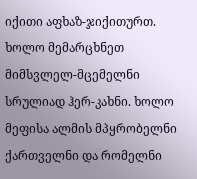იქითი აფხაზ-ჯიქითურთ. ხოლო მემარცხნეთ მიმსვლელ-მცემელნი სრულიად ჰერ-კახნი. ხოლო მეფისა ალმის მპყრობელნი ქართველნი და რომელნი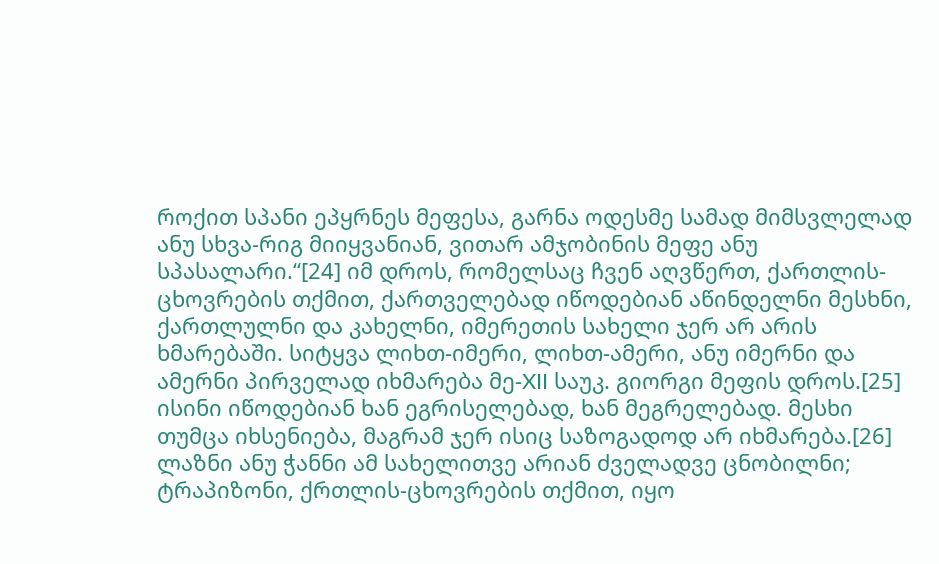როქით სპანი ეპყრნეს მეფესა, გარნა ოდესმე სამად მიმსვლელად ანუ სხვა-რიგ მიიყვანიან, ვითარ ამჯობინის მეფე ანუ სპასალარი.“[24] იმ დროს, რომელსაც ჩვენ აღვწერთ, ქართლის-ცხოვრების თქმით, ქართველებად იწოდებიან აწინდელნი მესხნი, ქართლულნი და კახელნი, იმერეთის სახელი ჯერ არ არის ხმარებაში. სიტყვა ლიხთ-იმერი, ლიხთ-ამერი, ანუ იმერნი და ამერნი პირველად იხმარება მე-XII საუკ. გიორგი მეფის დროს.[25] ისინი იწოდებიან ხან ეგრისელებად, ხან მეგრელებად. მესხი თუმცა იხსენიება, მაგრამ ჯერ ისიც საზოგადოდ არ იხმარება.[26] ლაზნი ანუ ჭანნი ამ სახელითვე არიან ძველადვე ცნობილნი; ტრაპიზონი, ქრთლის-ცხოვრების თქმით, იყო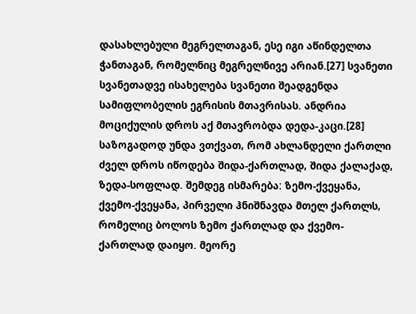დასახლებული მეგრელთაგან, ესე იგი აწინდელთა ჭანთაგან, რომელნიც მეგრელნივე არიან.[27] სვანეთი სვანეთადვე ისახელება სვანეთი შეადგენდა სამიფლობელის ეგრისის მთავრისას. ანდრია მოციქულის დროს აქ მთავრობდა დედა-კაცი.[28] საზოგადოდ უნდა ვთქვათ, რომ ახლანდელი ქართლი ძველ დროს იწოდება შიდა-ქართლად, შიდა ქალაქად, ზედა-სოფლად. შემდეგ ისმარება: ზემო-ქვეყანა, ქვემო-ქვეყანა, პირველი ჰნიშნავდა მთელ ქართლს, რომელიც ბოლოს ზემო ქართლად და ქვემო-ქართლად დაიყო. მეორე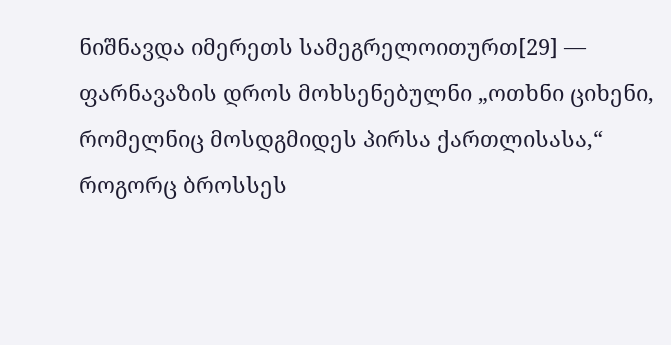ნიშნავდა იმერეთს სამეგრელოითურთ[29] — ფარნავაზის დროს მოხსენებულნი „ოთხნი ციხენი, რომელნიც მოსდგმიდეს პირსა ქართლისასა,“ როგორც ბროსსეს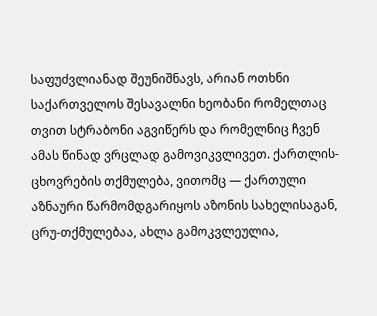საფუძვლიანად შეუნიშნავს, არიან ოთხნი საქართველოს შესავალნი ხეობანი რომელთაც თვით სტრაბონი აგვიწერს და რომელნიც ჩვენ ამას წინად ვრცლად გამოვიკვლივეთ. ქართლის-ცხოვრების თქმულება, ვითომც — ქართული აზნაური წარმომდგარიყოს აზონის სახელისაგან, ცრუ-თქმულებაა, ახლა გამოკვლეულია,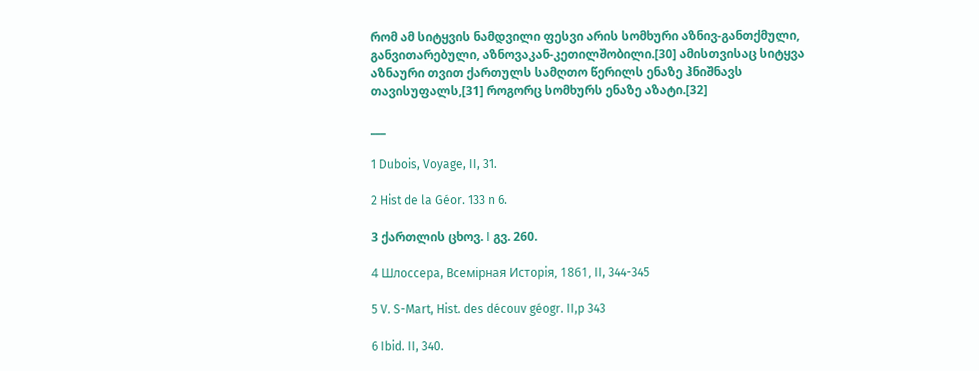რომ ამ სიტყვის ნამდვილი ფესვი არის სომხური აზნივ-განთქმული, განვითარებული, აზნოვაკან-კეთილშობილი.[30] ამისთვისაც სიტყვა აზნაური თვით ქართულს სამღთო წერილს ენაზე ჰნიშნავს თავისუფალს,[31] როგორც სომხურს ენაზე აზატი.[32]

___

1 Dubois, Voyage, II, 31.

2 Hist de la Géor. 133 n 6.

3 ქართლის ცხოვ. I გვ. 260.

4 Шлoccepa, Bceмiрная Иcтopiя, 1861, II, 344-345

5 V. S-Mart, Hist. des découv géogr. II,p 343

6 Ibid. II, 340.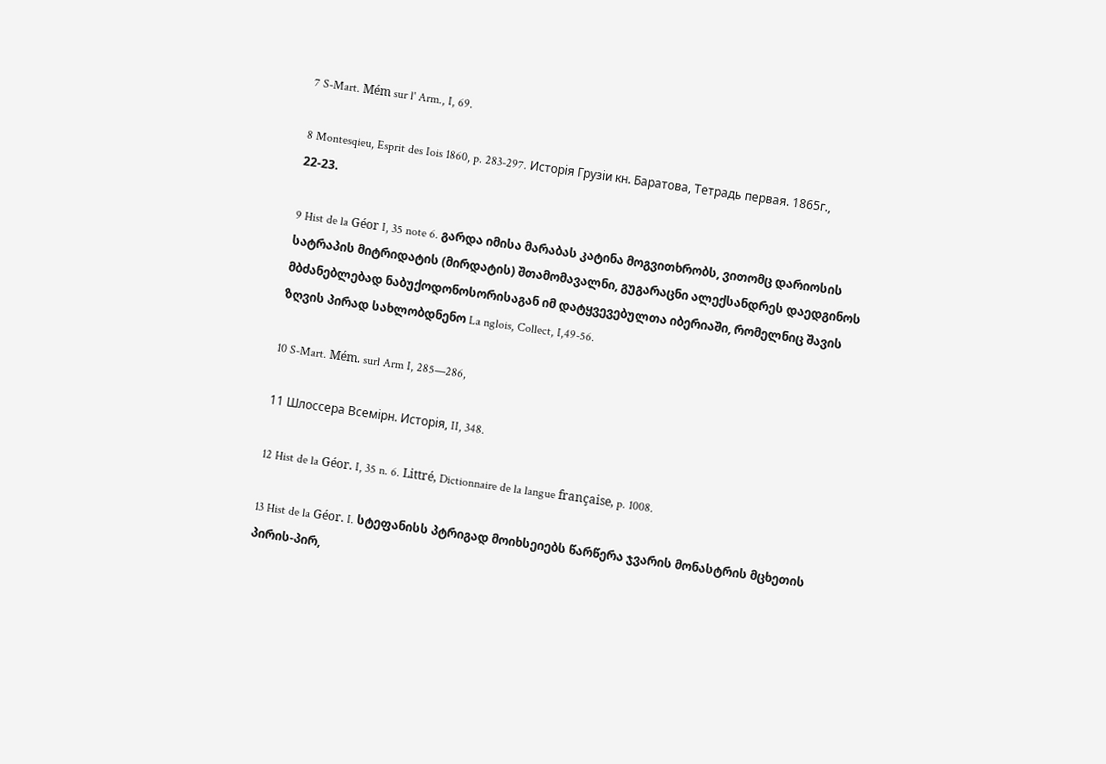7 S-Mart. Mém sur l' Arm., I, 69.

8 Montesqieu, Esprit des Iois 1860, p. 283-297. Исторiя Грузiи кн. Баратова, Teтpaдь первая. 1865г., 22-23.

9 Hist de la Géor I, 35 note 6. გარდა იმისა მარაბას კატინა მოგვითხრობს, ვითომც დარიოსის სატრაპის მიტრიდატის (მირდატის) შთამომავალნი, გუგარაცნი ალექსანდრეს დაედგინოს მბძანებლებად ნაბუქოდონოსორისაგან იმ დატყვევებულთა იბერიაში, რომელნიც შავის ზღვის პირად სახლობდნენო La nglois, Collect, I,49-56.

10 S-Mart. Mém. surl Arm I, 285—286,

11 Шлоссера Всемiрн. Исторiя, II, 348.

12 Hist de la Géor. I, 35 n. 6. Littré, Dictionnaire de la langue française, p. 1008.

13 Hist de la Géor. I. სტეფანისს პტრიგად მოიხსეიებს წარწერა ჯვარის მონასტრის მცხეთის პირის-პირ,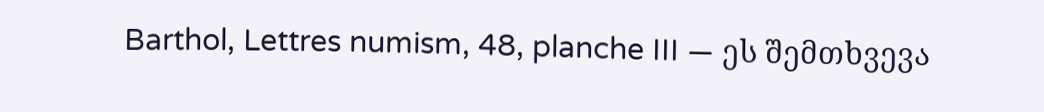Barthol, Lettres numism, 48, planche III — ეს შემთხვევა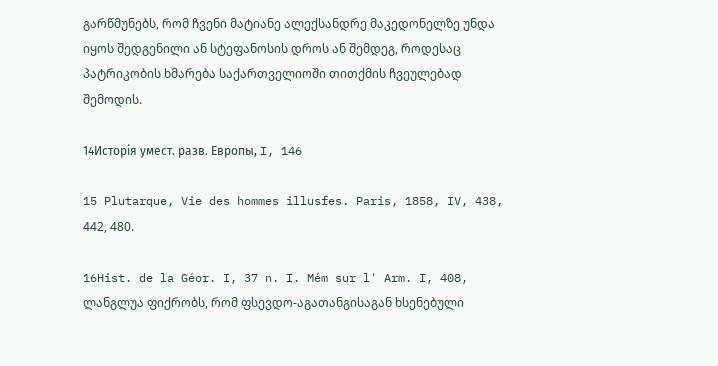გარწმუნებს, რომ ჩვენი მატიანე ალექსანდრე მაკედონელზე უნდა იყოს შედგენილი ან სტეფანოსის დროს ან შემდეგ, როდესაც პატრიკობის ხმარება საქართველიოში თითქმის ჩვეულებად შემოდის.

14Исторiя умест. разв. Европы, I, 146

15 Plutarque, Vie des hommes illusfes. Paris, 1858, IV, 438, 442, 480.

16Hist. de la Géor. I, 37 n. I. Mém sur l' Arm. I, 408, ლანგლუა ფიქრობს, რომ ფსევდო-აგათანგისაგან ხსენებული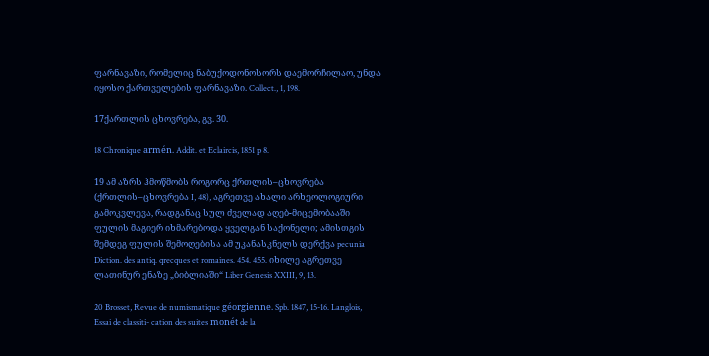ფარნავაზი, რომელიც ნაბუქოდონოსორს დაემორჩილაო, უნდა იყოსო ქართველების ფარნავაზი. Collect., 1, 198.

17ქართლის ცხოვრება, გვ. 30.

18 Chronique armén. Addit. et Eclaircis, 1851 p 8.

19 ამ აზრს ჰმოწმობს როგორც ქრთლის–ცხოვრება (ქრთლის–ცხოვრება I, 48), აგრეთვე ახალი არხეოლოგიური გამოკვლევა, რადგანაც სულ ძველად აღებ-მიცემობააში ფულის მაგიერ იხმარებოდა ყველგან საქონელი; ამისთგის შემდეგ ფულის შემოღებისა ამ უკანასკნელს დერქვა pecunia Diction. des antiq. qrecques et romaines. 454. 455. იხილე აგრეთვე ლათინურ ენაზე „ბიბლიაში“ Liber Genesis XXIII, 9, 13.

20 Brosset, Revue de numismatique géorgienne. Spb. 1847, 15-16. Langlois, Essai de classiti- cation des suites monét de la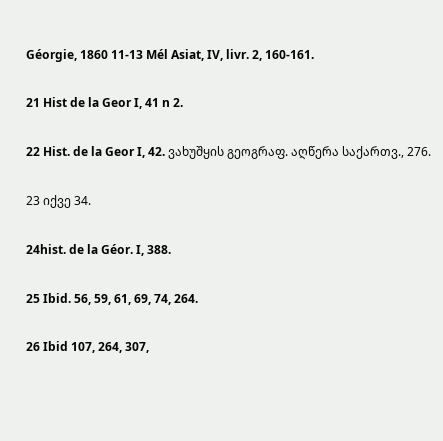Géorgie, 1860 11-13 Mél Asiat, IV, livr. 2, 160-161.

21 Hist de la Geor I, 41 n 2.

22 Hist. de la Geor I, 42. ვახუშყის გეოგრაფ. აღწერა საქართვ., 276.

23 იქვე 34.

24hist. de la Géor. I, 388.

25 Ibid. 56, 59, 61, 69, 74, 264.

26 Ibid 107, 264, 307,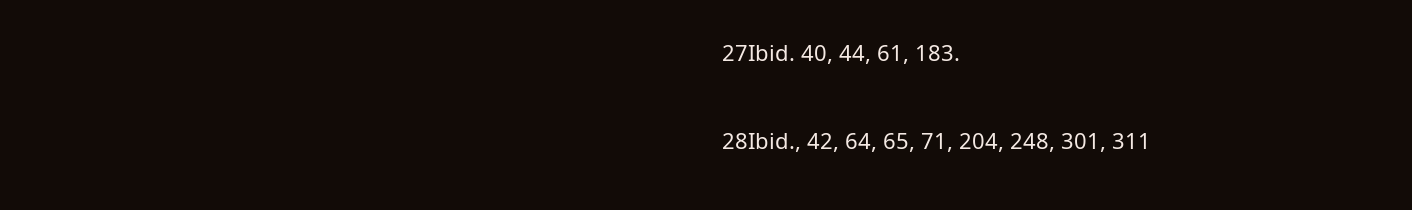27Ibid. 40, 44, 61, 183.

28Ibid., 42, 64, 65, 71, 204, 248, 301, 311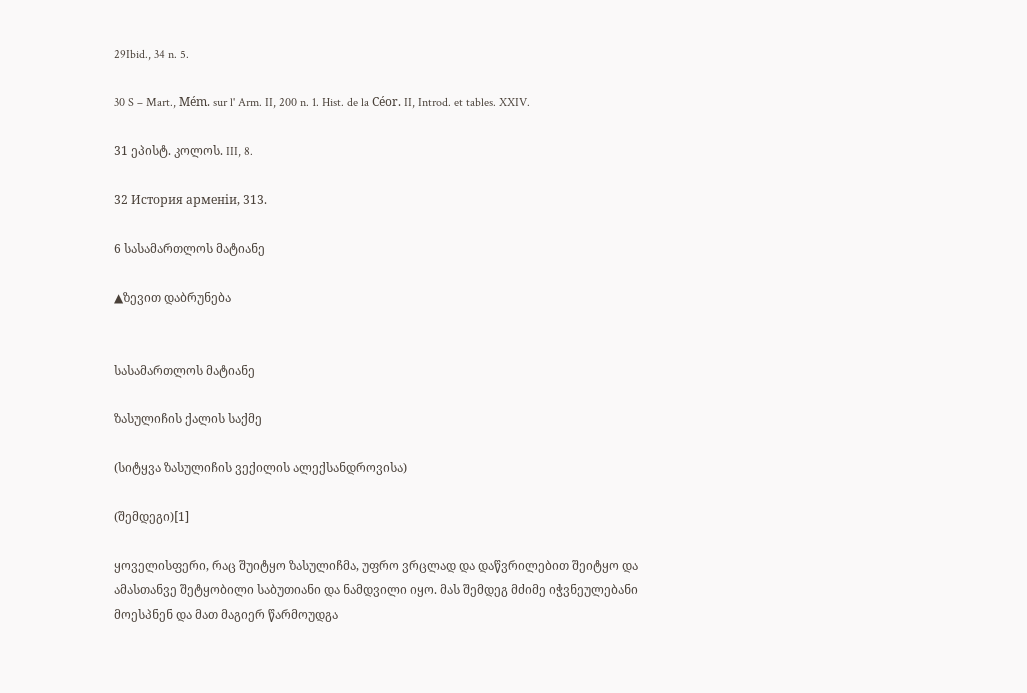29Ibid., 34 n. 5.

30 S – Mart., Mém. sur l' Arm. II, 200 n. 1. Hist. de la Céor. II, Introd. et tables. XXIV.

31 ეპისტ. კოლოს. III, 8.

32 История арменiи, 313.

6 სასამართლოს მატიანე

▲ზევით დაბრუნება


სასამართლოს მატიანე

ზასულიჩის ქალის საქმე

(სიტყვა ზასულიჩის ვექილის ალექსანდროვისა)

(შემდეგი)[1]

ყოველისფერი, რაც შუიტყო ზასულიჩმა, უფრო ვრცლად და დაწვრილებით შეიტყო და ამასთანვე შეტყობილი საბუთიანი და ნამდვილი იყო. მას შემდეგ მძიმე იჭვნეულებანი მოესპნენ და მათ მაგიერ წარმოუდგა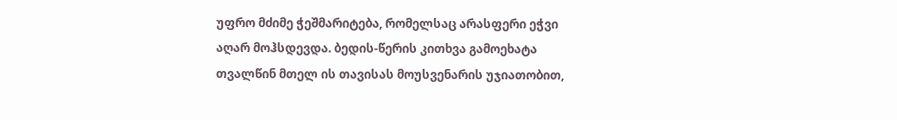უფრო მძიმე ჭეშმარიტება, რომელსაც არასფერი ეჭვი აღარ მოჰსდევდა. ბედის-წერის კითხვა გამოეხატა თვალწინ მთელ ის თავისას მოუსვენარის უჯიათობით,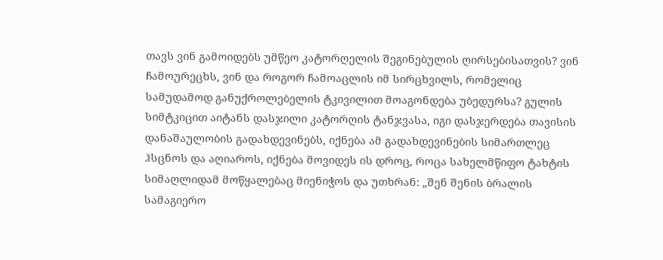თავს ვინ გამოიდებს უმწეო კატორღელის შეგინებულის ღირსებისათვის? ვინ ჩამოურეცხს, ვინ და როგორ ჩამოაცლის იმ სირცხვილს, რომელიც სამუდამოდ განუქროლებელის ტკივილით მოაგონდება უბედურსა? გულის სიმტკიცით აიტანს დასჯილი კატორღის ტანჯვასა, იგი დასჯერდება თავისის დანაშაულობის გადახდევინებს, იქნება ამ გადახდევინების სიმართლეც ჰსცნოს და აღიაროს, იქნება მოვიდეს ის დროც, როცა სახელმწიფო ტახტის სიმაღლიდამ მოწყალებაც მიენიჭოს და უთხრან: „შენ შენის ბრალის სამაგიერო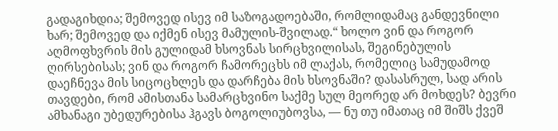გადაგიხდია; შემოვედ ისევ იმ საზოგადოებაში, რომლიდამაც განდევნილი ხარ; შემოვედ და იქმენ ისევ მამულის-შვილად.“ ხოლო ვინ და როგორ აღმოფხვრის მის გულიდამ ხსოვნას სირცხვილისას, შეგინებულის ღირსებისას; ვინ და როგორ ჩამორეცხს იმ ლაქას, რომელიც სამუდამოდ დაეჩნევა მის სიცოცხლეს და დარჩება მის ხსოვნაში? დასასრულ, სად არის თავდები, რომ ამისთანა სამარცხვინო საქმე სულ მეორედ არ მოხდეს? ბევრი ამხანაგი უბედურებისა ჰგავს ბოგოლიუბოვსა, — ნუ თუ იმათაც იმ შიშს ქვეშ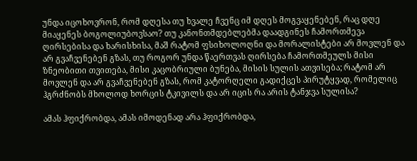უნდა იცოხოვრონ, რომ დღესა თუ ხვალე ჩვენც იმ დღეს მოგვაყენებენ, რაც დღე მიაყენეს ბოგოლიუბოვსაო? თუ კანონთმდებლებმა დაადგინეს ჩამორთმევა ღირსებისა და ხარისხისა, მაშ რატომ ფსიხოლოღნი და მორალისტები არ მოვლენ და არ გვაჩვენებენ გზას, თუ როგორ უნდა წაერთვას ღირსება ჩამორთმეულს მისი ზნეობითი თვითება, მისი კაცობრიული ბუნება, მისის სულის ათვისება; რატომ არ მოვლენ და არ გვაჩვენებენ გზას, რომ კატორღელი გადიქცეს პირუტყვად, რომელიც ჰგრძნობს მხოლოდ ხორცის ტკივილს და არ იცის რა არის ტანჯვა სულისა?

ამას ჰფიქრობდა, ამას იმოდენად არა ჰფიქრობდა,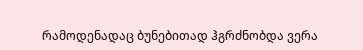რამოდენადაც ბუნებითად ჰგრძნობდა ვერა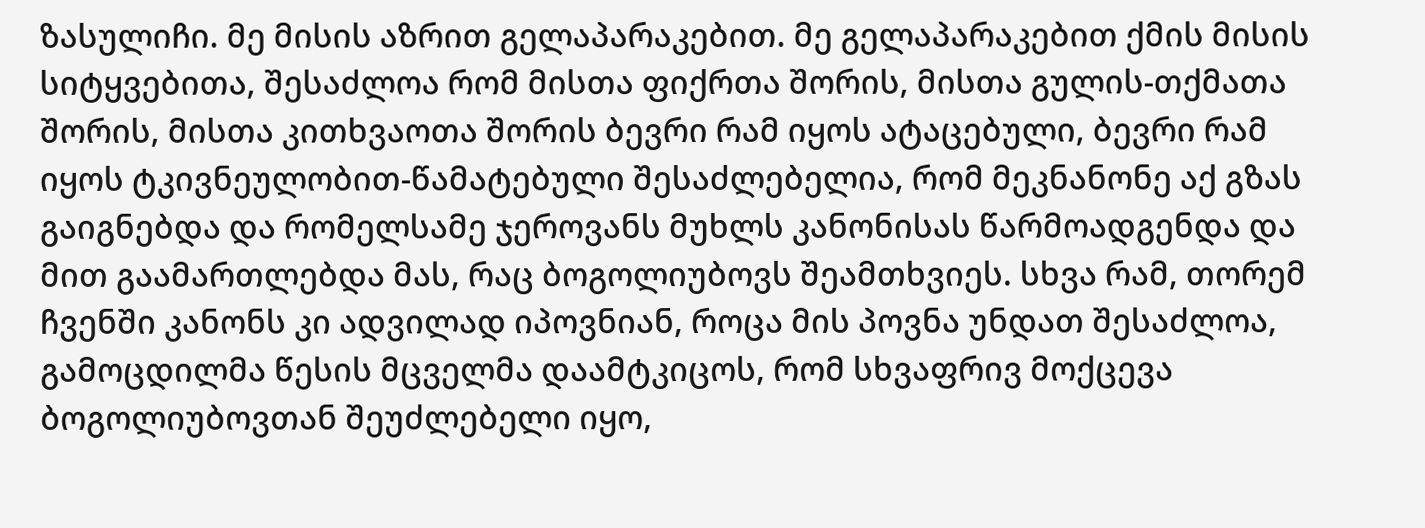ზასულიჩი. მე მისის აზრით გელაპარაკებით. მე გელაპარაკებით ქმის მისის სიტყვებითა, შესაძლოა რომ მისთა ფიქრთა შორის, მისთა გულის-თქმათა შორის, მისთა კითხვაოთა შორის ბევრი რამ იყოს ატაცებული, ბევრი რამ იყოს ტკივნეულობით-წამატებული შესაძლებელია, რომ მეკნანონე აქ გზას გაიგნებდა და რომელსამე ჯეროვანს მუხლს კანონისას წარმოადგენდა და მით გაამართლებდა მას, რაც ბოგოლიუბოვს შეამთხვიეს. სხვა რამ, თორემ ჩვენში კანონს კი ადვილად იპოვნიან, როცა მის პოვნა უნდათ შესაძლოა, გამოცდილმა წესის მცველმა დაამტკიცოს, რომ სხვაფრივ მოქცევა ბოგოლიუბოვთან შეუძლებელი იყო,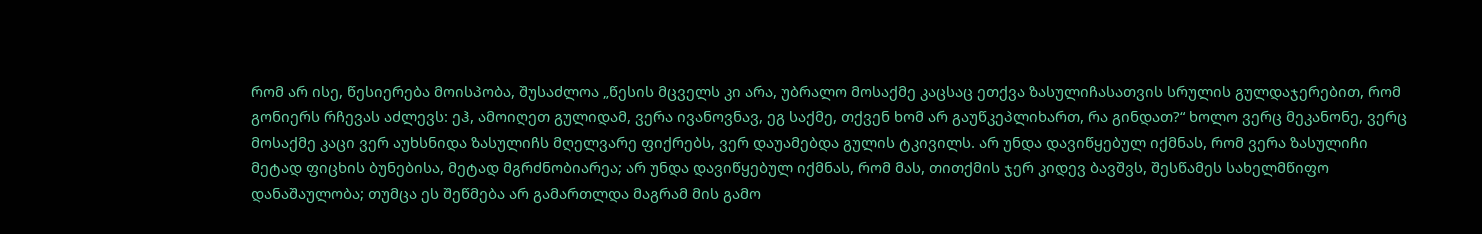რომ არ ისე, წესიერება მოისპობა, შუსაძლოა „წესის მცველს კი არა, უბრალო მოსაქმე კაცსაც ეთქვა ზასულიჩასათვის სრულის გულდაჯერებით, რომ გონიერს რჩევას აძლევს: ეჰ, ამოიღეთ გულიდამ, ვერა ივანოვნავ, ეგ საქმე, თქვენ ხომ არ გაუწკეპლიხართ, რა გინდათ?“ ხოლო ვერც მეკანონე, ვერც მოსაქმე კაცი ვერ აუხსნიდა ზასულიჩს მღელვარე ფიქრებს, ვერ დაუამებდა გულის ტკივილს. არ უნდა დავიწყებულ იქმნას, რომ ვერა ზასულიჩი მეტად ფიცხის ბუნებისა, მეტად მგრძნობიარეა; არ უნდა დავიწყებულ იქმნას, რომ მას, თითქმის ჯერ კიდევ ბავშვს, შესწამეს სახელმწიფო დანაშაულობა; თუმცა ეს შეწმება არ გამართლდა მაგრამ მის გამო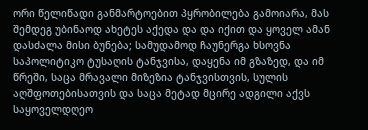ორი წელიწადი განმარტოებით პყრობილება გამოიარა, მას შემდეგ უბინაოდ ახეტეს აქედა და და იქით და ყოველ ამან დასძალა მისი ბუნება; სამუდამოდ ჩაუნერგა ხსოვნა საპოლიტიკო ტუსაღის ტანჯვისა, დაყენა იმ გზაზედ, და იმ წრეში, საცა მრავალი მიზეზია ტანჯვისთვის, სულის აღშფოთებისათვის და საცა მეტად მცირე ადგილი აქვს საყოველდღეო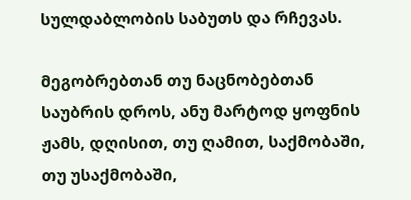სულდაბლობის საბუთს და რჩევას.

მეგობრებთან თუ ნაცნობებთან საუბრის დროს, ანუ მარტოდ ყოფნის ჟამს, დღისით, თუ ღამით, საქმობაში, თუ უსაქმობაში,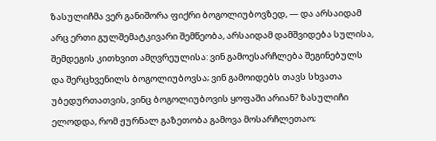ზასულიჩმა ვერ განიშორა ფიქრი ბოგოლიუბოვზედ, — და არსაიდამ არც ერთი გულშემატკივარი შემწეობა, არსაიდამ დამშვიდება სულისა, შემდეგის კითხვით ამღვრეულისა: ვინ გამოესარჩლება შეგინებულს და შერცხვენილს ბოგოლიუბოვსა; ვინ გამოიდებს თავს სხვათა უბედურთათვის, ვინც ბოგოლიუბოვის ყოფაში არიან? ზასულიჩი ელოდდა, რომ ჟურნალ გაზეთობა გამოვა მოსარჩლეთაო;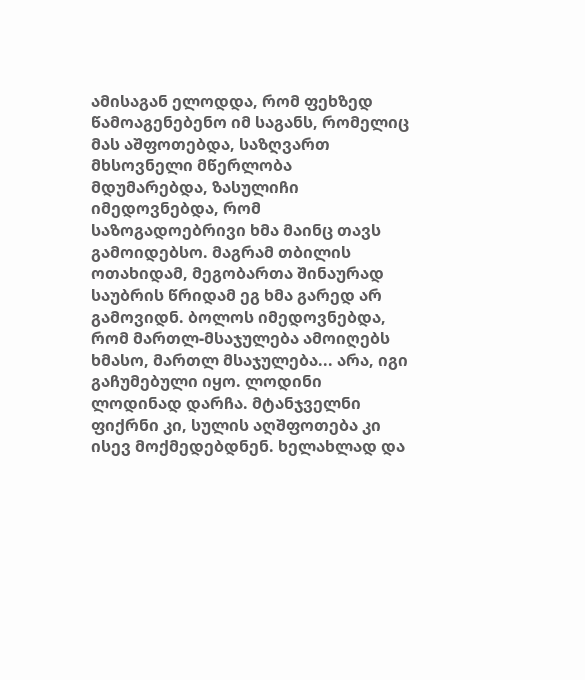ამისაგან ელოდდა, რომ ფეხზედ წამოაგენებენო იმ საგანს, რომელიც მას აშფოთებდა, საზღვართ მხსოვნელი მწერლობა მდუმარებდა, ზასულიჩი იმედოვნებდა, რომ საზოგადოებრივი ხმა მაინც თავს გამოიდებსო. მაგრამ თბილის ოთახიდამ, მეგობართა შინაურად საუბრის წრიდამ ეგ ხმა გარედ არ გამოვიდნ. ბოლოს იმედოვნებდა, რომ მართლ-მსაჯულება ამოიღებს ხმასო, მართლ მსაჯულება... არა, იგი გაჩუმებული იყო. ლოდინი ლოდინად დარჩა. მტანჯველნი ფიქრნი კი, სულის აღშფოთება კი ისევ მოქმედებდნენ. ხელახლად და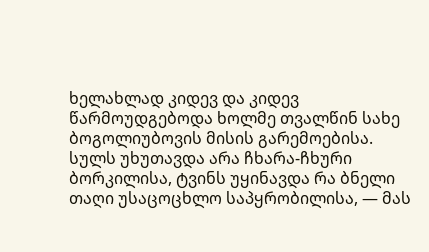ხელახლად კიდევ და კიდევ წარმოუდგებოდა ხოლმე თვალწინ სახე ბოგოლიუბოვის მისის გარემოებისა. სულს უხუთავდა არა ჩხარა-ჩხური ბორკილისა, ტვინს უყინავდა რა ბნელი თაღი უსაცოცხლო საპყრობილისა, — მას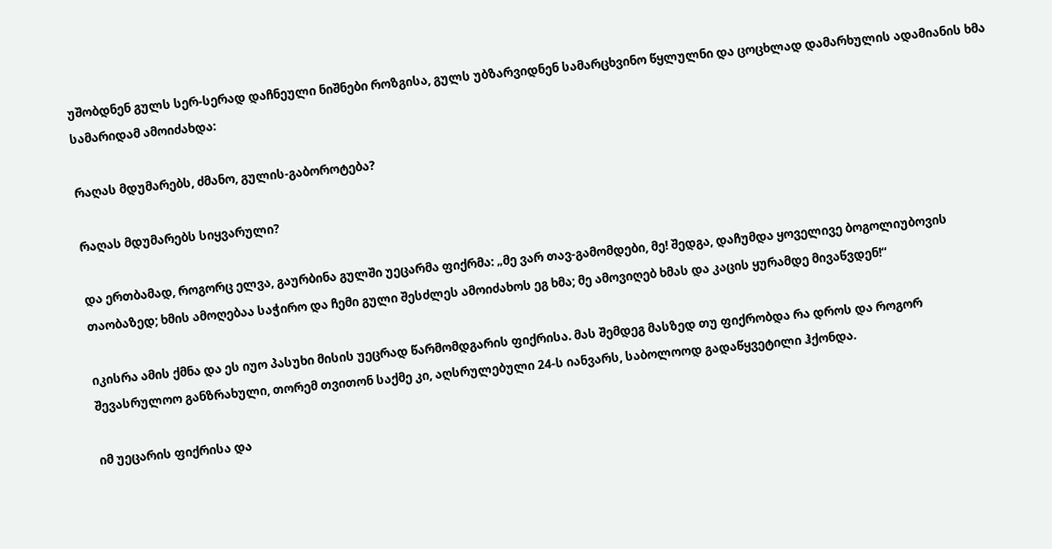უშობდნენ გულს სერ-სერად დაჩნეული ნიშნები როზგისა, გულს უბზარვიდნენ სამარცხვინო წყლულნი და ცოცხლად დამარხულის ადამიანის ხმა სამარიდამ ამოიძახდა:

რაღას მდუმარებს, ძმანო, გულის-გაბოროტება?

რაღას მდუმარებს სიყვარული?

და ერთბამად, როგორც ელვა, გაურბინა გულში უეცარმა ფიქრმა: „მე ვარ თავ-გამომდები, მე! შედგა, დაჩუმდა ყოველივე ბოგოლიუბოვის თაობაზედ; ხმის ამოღებაა საჭირო და ჩემი გული შესძლეს ამოიძახოს ეგ ხმა; მე ამოვიღებ ხმას და კაცის ყურამდე მივაწვდენ!“

იკისრა ამის ქმნა და ეს იუო პასუხი მისის უეცრად წარმომდგარის ფიქრისა. მას შემდეგ მასზედ თუ ფიქრობდა რა დროს და როგორ შევასრულოო განზრახული, თორემ თვითონ საქმე კი, აღსრულებული 24-ს იანვარს, საბოლოოდ გადაწყვეტილი ჰქონდა.

იმ უეცარის ფიქრისა და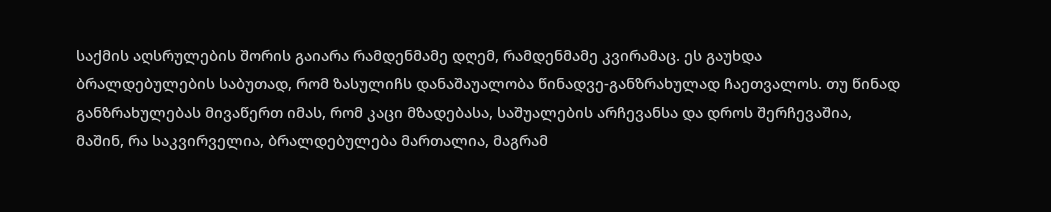საქმის აღსრულების შორის გაიარა რამდენმამე დღემ, რამდენმამე კვირამაც. ეს გაუხდა ბრალდებულების საბუთად, რომ ზასულიჩს დანაშაუალობა წინადვე-განზრახულად ჩაეთვალოს. თუ წინად განზრახულებას მივაწერთ იმას, რომ კაცი მზადებასა, საშუალების არჩევანსა და დროს შერჩევაშია, მაშინ, რა საკვირველია, ბრალდებულება მართალია, მაგრამ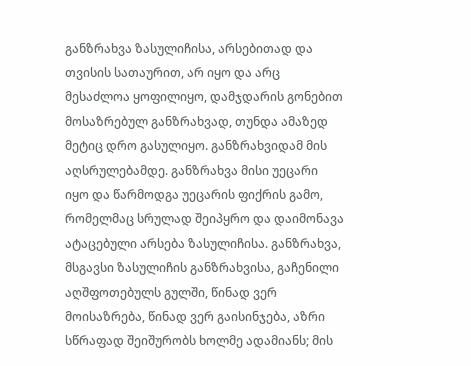განზრახვა ზასულიჩისა, არსებითად და თვისის სათაურით, არ იყო და არც მესაძლოა ყოფილიყო, დამჯდარის გონებით მოსაზრებულ განზრახვად, თუნდა ამაზედ მეტიც დრო გასულიყო. განზრახვიდამ მის აღსრულებამდე. განზრახვა მისი უეცარი იყო და წარმოდგა უეცარის ფიქრის გამო, რომელმაც სრულად შეიპყრო და დაიმონავა ატაცებული არსება ზასულიჩისა. განზრახვა, მსგავსი ზასულიჩის განზრახვისა, გაჩენილი აღშფოთებულს გულში, წინად ვერ მოისაზრება, წინად ვერ გაისინჯება, აზრი სწრაფად შეიშურობს ხოლმე ადამიანს; მის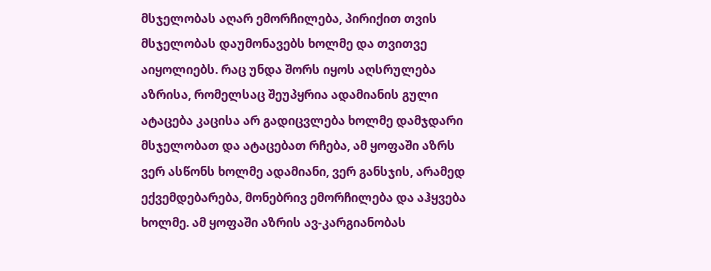მსჯელობას აღარ ემორჩილება, პირიქით თვის მსჯელობას დაუმონავებს ხოლმე და თვითვე აიყოლიებს. რაც უნდა შორს იყოს აღსრულება აზრისა, რომელსაც შეუპყრია ადამიანის გული ატაცება კაცისა არ გადიცვლება ხოლმე დამჯდარი მსჯელობათ და ატაცებათ რჩება, ამ ყოფაში აზრს ვერ ასწონს ხოლმე ადამიანი, ვერ განსჯის, არამედ ექვემდებარება, მონებრივ ემორჩილება და აჰყვება ხოლმე. ამ ყოფაში აზრის ავ-კარგიანობას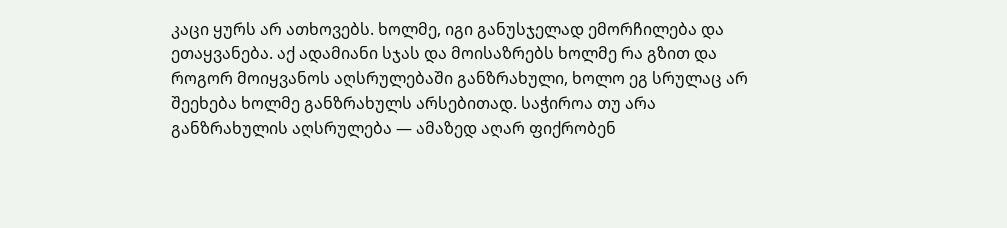კაცი ყურს არ ათხოვებს. ხოლმე, იგი განუსჯელად ემორჩილება და ეთაყვანება. აქ ადამიანი სჯას და მოისაზრებს ხოლმე რა გზით და როგორ მოიყვანოს აღსრულებაში განზრახული, ხოლო ეგ სრულაც არ შეეხება ხოლმე განზრახულს არსებითად. საჭიროა თუ არა განზრახულის აღსრულება — ამაზედ აღარ ფიქრობენ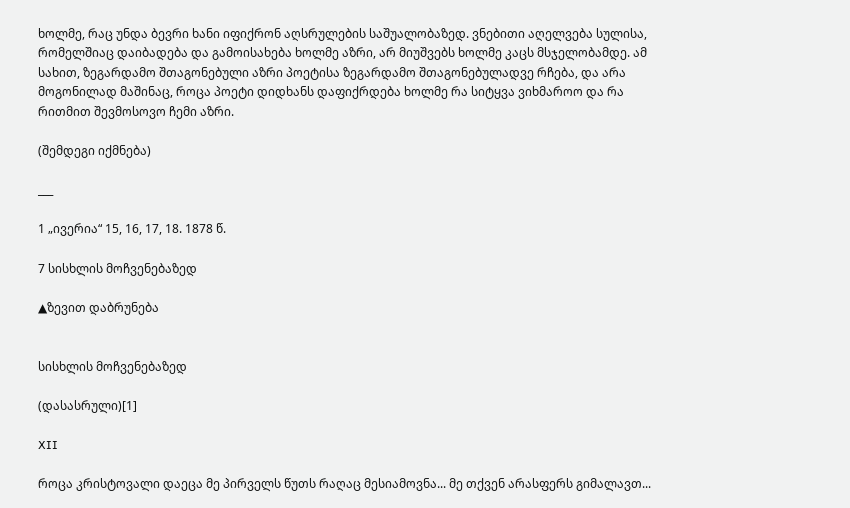ხოლმე, რაც უნდა ბევრი ხანი იფიქრონ აღსრულების საშუალობაზედ. ვნებითი აღელვება სულისა, რომელშიაც დაიბადება და გამოისახება ხოლმე აზრი, არ მიუშვებს ხოლმე კაცს მსჯელობამდე. ამ სახით, ზეგარდამო შთაგონებული აზრი პოეტისა ზეგარდამო შთაგონებულადვე რჩება, და არა მოგონილად მაშინაც, როცა პოეტი დიდხანს დაფიქრდება ხოლმე რა სიტყვა ვიხმაროო და რა რითმით შევმოსოვო ჩემი აზრი.

(შემდეგი იქმნება)

___

1 „ივერია“ 15, 16, 17, 18. 1878 წ.

7 სისხლის მოჩვენებაზედ

▲ზევით დაბრუნება


სისხლის მოჩვენებაზედ

(დასასრული)[1]

XII

როცა კრისტოვალი დაეცა მე პირველს წუთს რაღაც მესიამოვნა... მე თქვენ არასფერს გიმალავთ...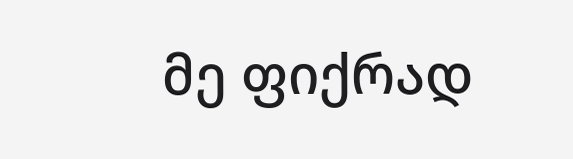მე ფიქრად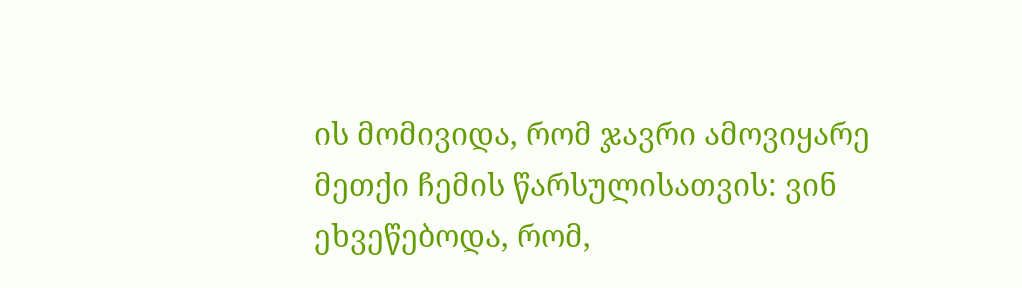ის მომივიდა, რომ ჯავრი ამოვიყარე მეთქი ჩემის წარსულისათვის: ვინ ეხვეწებოდა, რომ,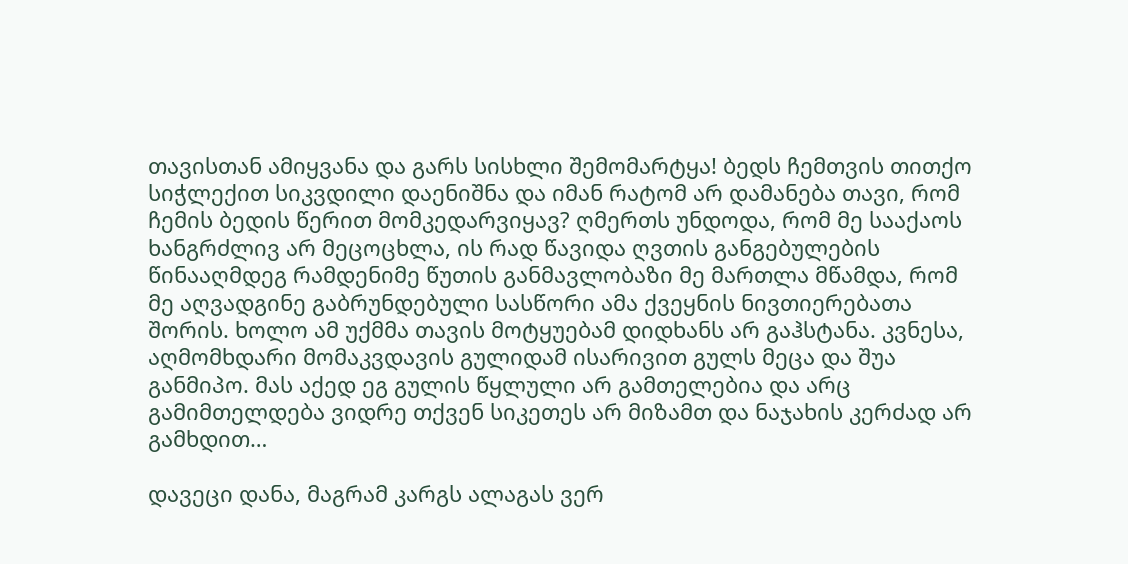თავისთან ამიყვანა და გარს სისხლი შემომარტყა! ბედს ჩემთვის თითქო სიჭლექით სიკვდილი დაენიშნა და იმან რატომ არ დამანება თავი, რომ ჩემის ბედის წერით მომკედარვიყავ? ღმერთს უნდოდა, რომ მე სააქაოს ხანგრძლივ არ მეცოცხლა, ის რად წავიდა ღვთის განგებულების წინააღმდეგ რამდენიმე წუთის განმავლობაზი მე მართლა მწამდა, რომ მე აღვადგინე გაბრუნდებული სასწორი ამა ქვეყნის ნივთიერებათა შორის. ხოლო ამ უქმმა თავის მოტყუებამ დიდხანს არ გაჰსტანა. კვნესა, აღმომხდარი მომაკვდავის გულიდამ ისარივით გულს მეცა და შუა განმიპო. მას აქედ ეგ გულის წყლული არ გამთელებია და არც გამიმთელდება ვიდრე თქვენ სიკეთეს არ მიზამთ და ნაჯახის კერძად არ გამხდით…

დავეცი დანა, მაგრამ კარგს ალაგას ვერ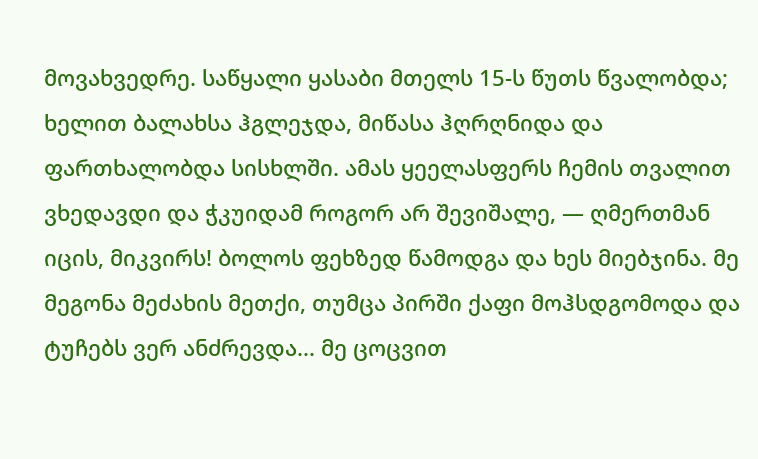მოვახვედრე. საწყალი ყასაბი მთელს 15-ს წუთს წვალობდა; ხელით ბალახსა ჰგლეჯდა, მიწასა ჰღრღნიდა და ფართხალობდა სისხლში. ამას ყეელასფერს ჩემის თვალით ვხედავდი და ჭკუიდამ როგორ არ შევიშალე, — ღმერთმან იცის, მიკვირს! ბოლოს ფეხზედ წამოდგა და ხეს მიებჯინა. მე მეგონა მეძახის მეთქი, თუმცა პირში ქაფი მოჰსდგომოდა და ტუჩებს ვერ ანძრევდა... მე ცოცვით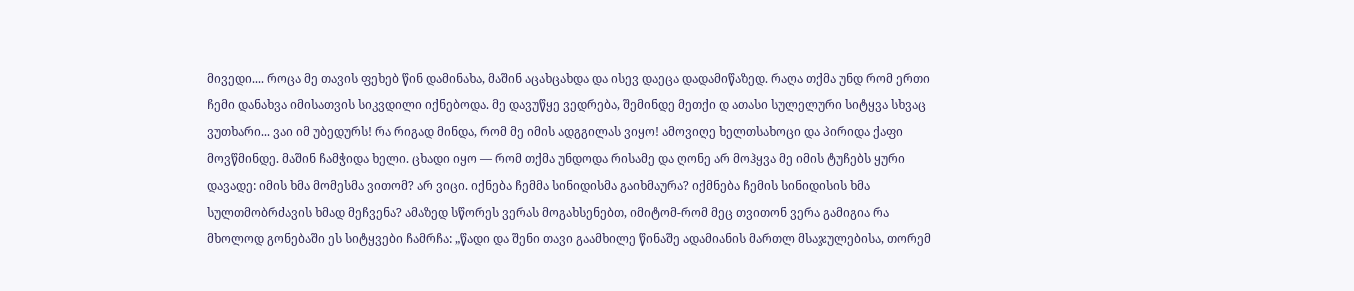მივედი.... როცა მე თავის ფეხებ წინ დამინახა, მაშინ აცახცახდა და ისევ დაეცა დადამიწაზედ. რაღა თქმა უნდ რომ ერთი ჩემი დანახვა იმისათვის სიკვდილი იქნებოდა. მე დავუწყე ვედრება, შემინდე მეთქი დ ათასი სულელური სიტყვა სხვაც ვუთხარი... ვაი იმ უბედურს! რა რიგად მინდა, რომ მე იმის ადგგილას ვიყო! ამოვიღე ხელთსახოცი და პირიდა ქაფი მოვწმინდე. მაშინ ჩამჭიდა ხელი. ცხადი იყო — რომ თქმა უნდოდა რისამე და ღონე არ მოჰყვა მე იმის ტუჩებს ყური დავადე: იმის ხმა მომესმა ვითომ? არ ვიცი. იქნება ჩემმა სინიდისმა გაიხმაურა? იქმნება ჩემის სინიდისის ხმა სულთმობრძავის ხმად მეჩვენა? ამაზედ სწორეს ვერას მოგახსენებთ, იმიტომ-რომ მეც თვითონ ვერა გამიგია რა მხოლოდ გონებაში ეს სიტყვები ჩამრჩა: „წადი და შენი თავი გაამხილე წინაშე ადამიანის მართლ მსაჯულებისა, თორემ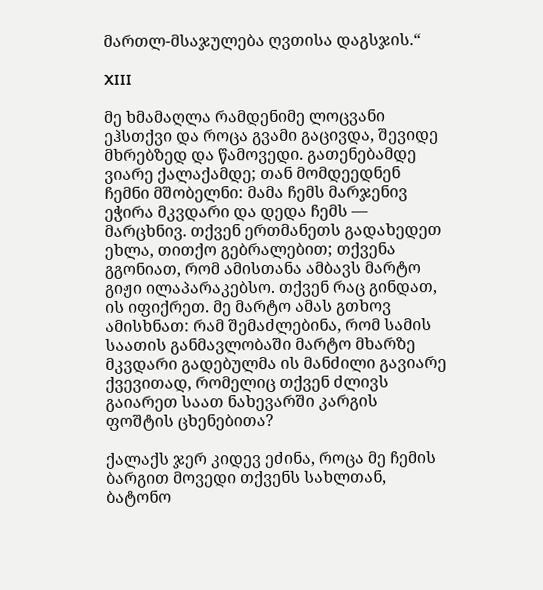მართლ-მსაჯულება ღვთისა დაგსჯის.“

XIII

მე ხმამაღლა რამდენიმე ლოცვანი ეჰსთქვი და როცა გვამი გაცივდა, შევიდე მხრებზედ და წამოვედი. გათენებამდე ვიარე ქალაქამდე; თან მომდეედნენ ჩემნი მშობელნი: მამა ჩემს მარჯენივ ეჭირა მკვდარი და დედა ჩემს — მარცხნივ. თქვენ ერთმანეთს გადახედეთ ეხლა, თითქო გებრალებით; თქვენა გგონიათ, რომ ამისთანა ამბავს მარტო გიჟი ილაპარაკებსო. თქვენ რაც გინდათ, ის იფიქრეთ. მე მარტო ამას გთხოვ ამისხნათ: რამ შემაძლებინა, რომ სამის საათის განმავლობაში მარტო მხარზე მკვდარი გადებულმა ის მანძილი გავიარე ქვევითად, რომელიც თქვენ ძლივს გაიარეთ საათ ნახევარში კარგის ფოშტის ცხენებითა?

ქალაქს ჯერ კიდევ ეძინა, როცა მე ჩემის ბარგით მოვედი თქვენს სახლთან, ბატონო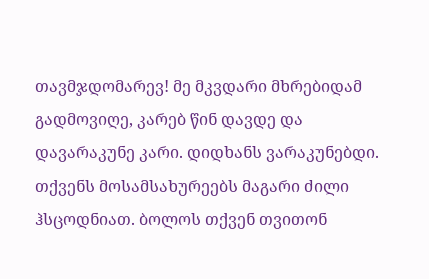თავმჯდომარევ! მე მკვდარი მხრებიდამ გადმოვიღე, კარებ წინ დავდე და დავარაკუნე კარი. დიდხანს ვარაკუნებდი. თქვენს მოსამსახურეებს მაგარი ძილი ჰსცოდნიათ. ბოლოს თქვენ თვითონ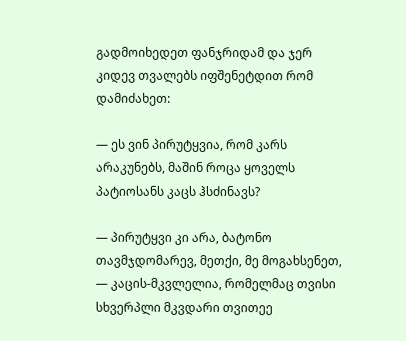გადმოიხედეთ ფანჯრიდამ და ჯერ კიდევ თვალებს იფშენეტდით რომ დამიძახეთ:

— ეს ვინ პირუტყვია, რომ კარს არაკუნებს, მაშინ როცა ყოველს პატიოსანს კაცს ჰსძინავს?

— პირუტყვი კი არა, ბატონო თავმჯდომარევ, მეთქი, მე მოგახსენეთ, — კაცის-მკვლელია, რომელმაც თვისი სხვერპლი მკვდარი თვითეე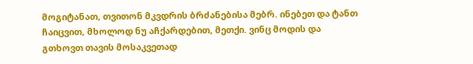მოგიტანათ, თვითონ მკვდრის ბრძანებისა მებრ. ინებეთ და ტანთ ჩაიცვით, მხოლოდ ნუ აჩქარდებით, მეთქი. ვინც მოდის და გთხოვთ თავის მოსაკვეთად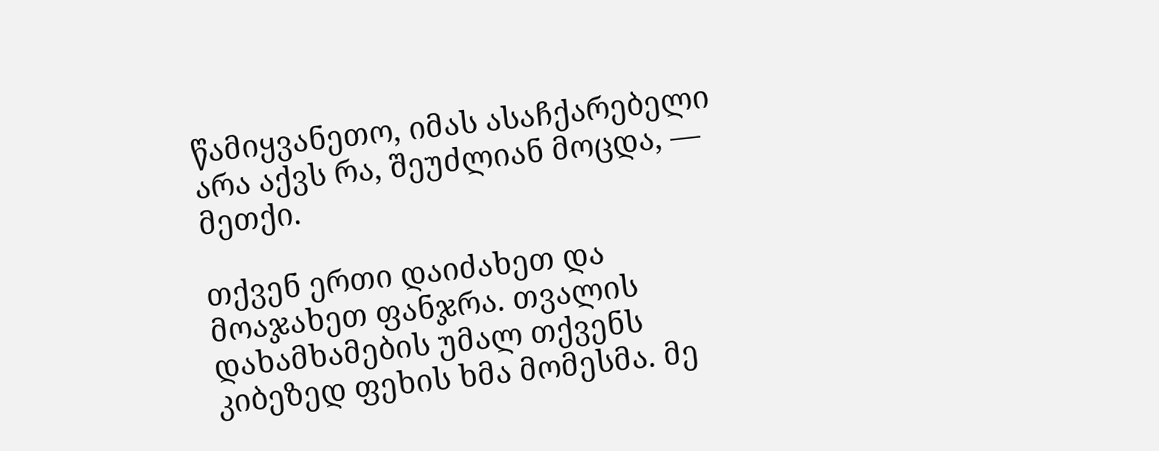წამიყვანეთო, იმას ასაჩქარებელი არა აქვს რა, შეუძლიან მოცდა, — მეთქი.

თქვენ ერთი დაიძახეთ და მოაჯახეთ ფანჯრა. თვალის დახამხამების უმალ თქვენს კიბეზედ ფეხის ხმა მომესმა. მე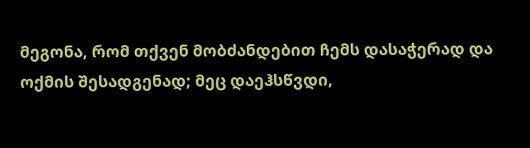მეგონა, რომ თქვენ მობძანდებით ჩემს დასაჭერად და ოქმის შესადგენად; მეც დაეჰსწვდი,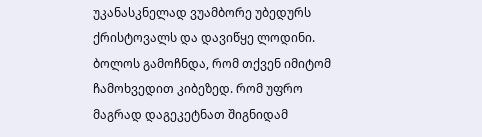უკანასკნელად ვუამბორე უბედურს ქრისტოვალს და დავიწყე ლოდინი. ბოლოს გამოჩნდა, რომ თქვენ იმიტომ ჩამოხვედით კიბეზედ. რომ უფრო მაგრად დაგეკეტნათ შიგნიდამ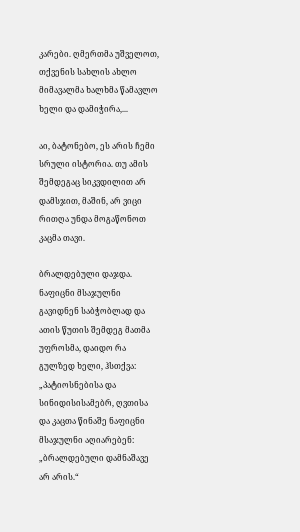კარები. ღმერთმა უშველოთ, თქვენის სახლის ახლო მიმავალმა ხალხმა წამავლო ხელი და დამიჭირა,...

აი, ბატონებო, ეს არის ჩემი სრული ისტორია. თუ ამის შემდეგაც სიკვდილით არ დამსჯით, მაშინ, არ ვიცი რითღა უნდა მოგაწონოთ კაცმა თავი.

ბრალდებული დაჯდა. ნაფიცნი მსაჯულნი გავიდნენ საბჭობლად და ათის წუთის შემდეგ მათმა უფროსმა, დაიდო რა გულზედ ხელი, ჰსთქვა: „პატიოსნებისა და სინიდისისამებრ, ღვთისა და კაცთა წინაშე ნაფიცნი მსაჯულნი აღიარებენ: „ბრალდებული დამნაშავე არ არის.“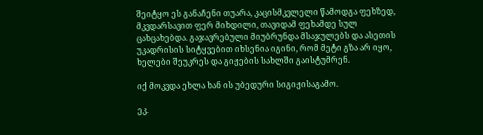შეიტყო ეს განაჩენი თუარა, კაცისმკვლელი წამოდგა ფეხზედ, მკვდარსავით ფერ მიხდილი, თავიდამ ფეხამდე სულ ცახცახებდა. გაჯავრებული მიუბრუნდა მსაჯულებს და ასეთის უკადრისის სიტყვებით იხსენია იგინი, რომ მეტი გზა არ იყო, ხელები შეუკრეს და გიჟების სახლში გაისტუმრენ.

იქ მოკვდა ეხლა ხან ის უბედური სიგიჟისაგამო.

ეკ.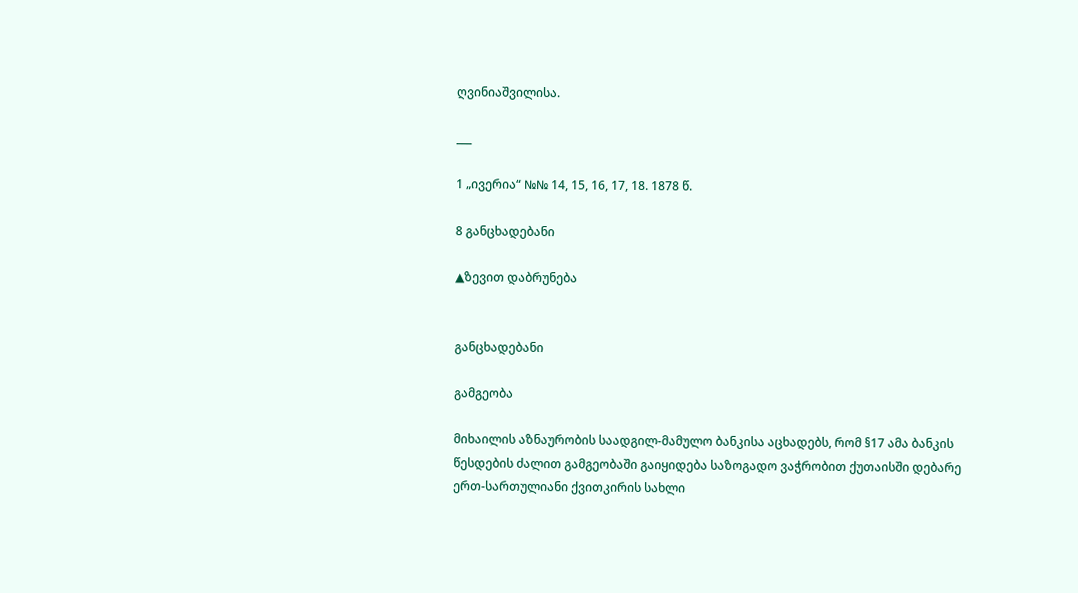ღვინიაშვილისა.

___

1 „ივერია“ №№ 14, 15, 16, 17, 18. 1878 წ.

8 განცხადებანი

▲ზევით დაბრუნება


განცხადებანი

გამგეობა

მიხაილის აზნაურობის საადგილ-მამულო ბანკისა აცხადებს, რომ §17 ამა ბანკის წესდების ძალით გამგეობაში გაიყიდება საზოგადო ვაჭრობით ქუთაისში დებარე ერთ-სართულიანი ქვითკირის სახლი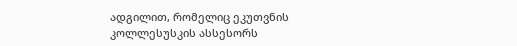ადგილით, რომელიც ეკუთვნის კოლლესუსკის ასსესორს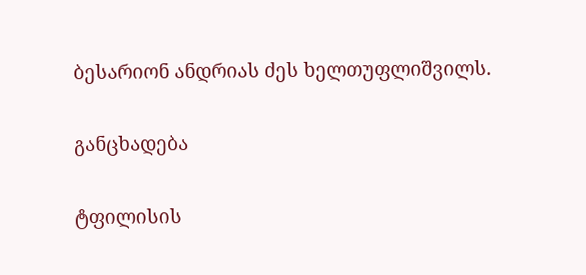ბესარიონ ანდრიას ძეს ხელთუფლიშვილს.

განცხადება

ტფილისის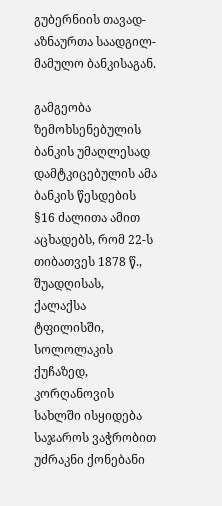გუბერნიის თავად-აზნაურთა საადგილ-მამულო ბანკისაგან.

გამგეობა ზემოხსენებულის ბანკის უმაღლესად დამტკიცებულის ამა ბანკის წესდების §16 ძალითა ამით აცხადებს, რომ 22-ს თიბათვეს 1878 წ., შუადღისას, ქალაქსა ტფილისში, სოლოლაკის ქუჩაზედ, კორღანოვის სახლში ისყიდება საჯაროს ვაჭრობით უძრაკნი ქონებანი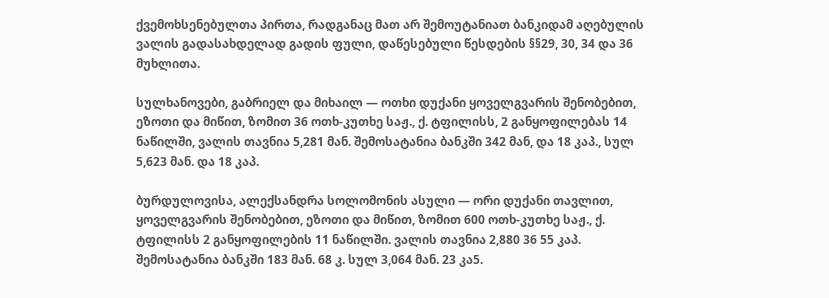ქვემოხსენებულთა პირთა, რადგანაც მათ არ შემოუტანიათ ბანკიდამ აღებულის ვალის გადასახდელად გადის ფული, დაწესებული წესდების §§29, 30, 34 და 36 მუხლითა.

სულხანოვები, გაბრიელ და მიხაილ — ოთხი დუქანი ყოველგვარის შენობებით, ეზოთი და მიწით, ზომით 36 ოთხ-კუთხე საჟ., ქ. ტფილისს, 2 განყოფილებას 14 ნაწილში, ვალის თავნია 5,281 მან. შემოსატანია ბანკში 342 მან, და 18 კაპ., სულ 5,623 მან. და 18 კაპ.

ბურდულოვისა, ალექსანდრა სოლომონის ასული — ორი დუქანი თავლით, ყოველგვარის შენობებით, ეზოთი და მიწით, ზომით 600 ოთხ-კუთხე საჟ., ქ. ტფილისს 2 განყოფილების 11 ნაწილში. ვალის თავნია 2,880 36 55 კაპ. შემოსატანია ბანკში 183 მან. 68 კ. სულ 3,064 მან. 23 კა5.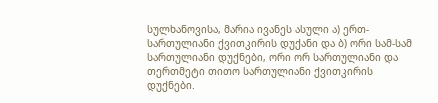სულხანოვისა, მარია ივანეს ასული ა) ერთ-სართულიანი ქვითკირის დუქანი და ბ) ორი სამ-სამ სართულიანი დუქნები, ორი ორ სართულიანი და თერთმეტი თითო სართულიანი ქვითკირის დუქნები.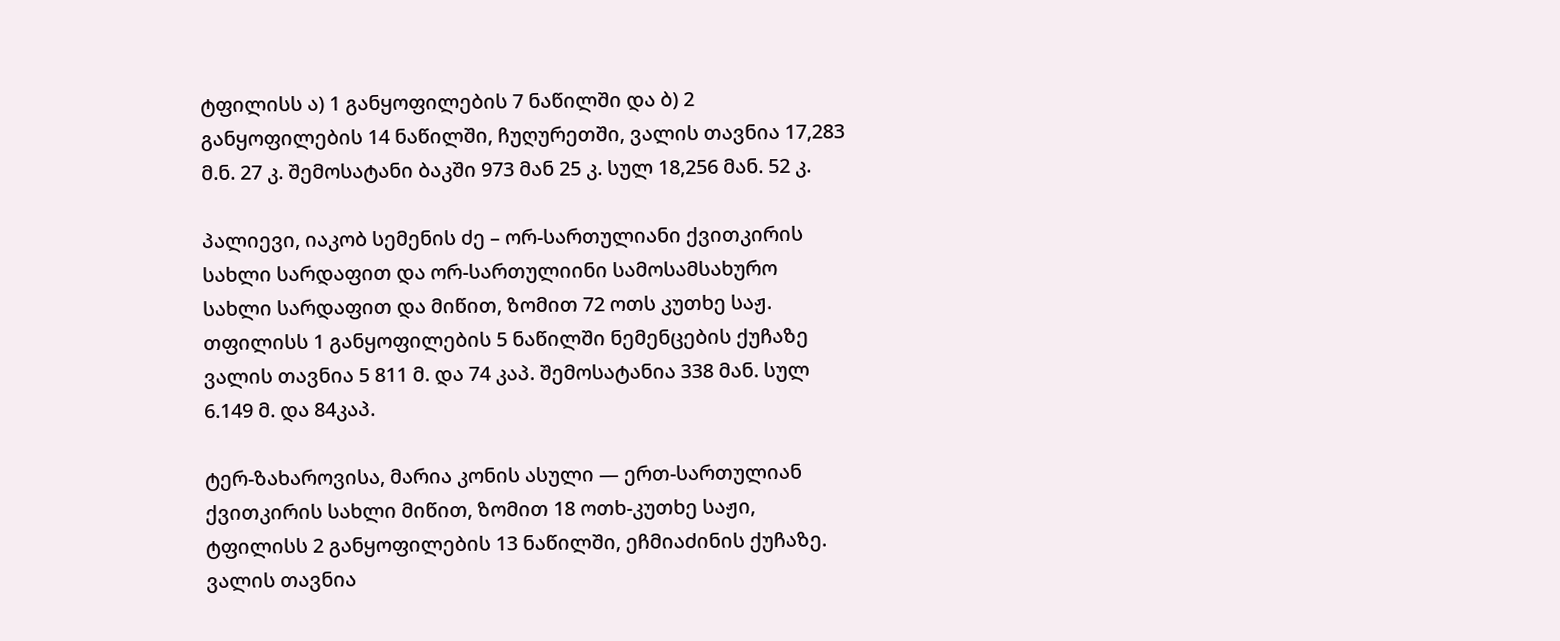ტფილისს ა) 1 განყოფილების 7 ნაწილში და ბ) 2 განყოფილების 14 ნაწილში, ჩუღურეთში, ვალის თავნია 17,283 მ.ნ. 27 კ. შემოსატანი ბაკში 973 მან 25 კ. სულ 18,256 მან. 52 კ.

პალიევი, იაკობ სემენის ძე – ორ-სართულიანი ქვითკირის სახლი სარდაფით და ორ-სართულიინი სამოსამსახურო სახლი სარდაფით და მიწით, ზომით 72 ოთს კუთხე საჟ. თფილისს 1 განყოფილების 5 ნაწილში ნემენცების ქუჩაზე ვალის თავნია 5 811 მ. და 74 კაპ. შემოსატანია 338 მან. სულ 6.149 მ. და 84კაპ.

ტერ-ზახაროვისა, მარია კონის ასული — ერთ-სართულიან ქვითკირის სახლი მიწით, ზომით 18 ოთხ-კუთხე საჟი, ტფილისს 2 განყოფილების 13 ნაწილში, ეჩმიაძინის ქუჩაზე. ვალის თავნია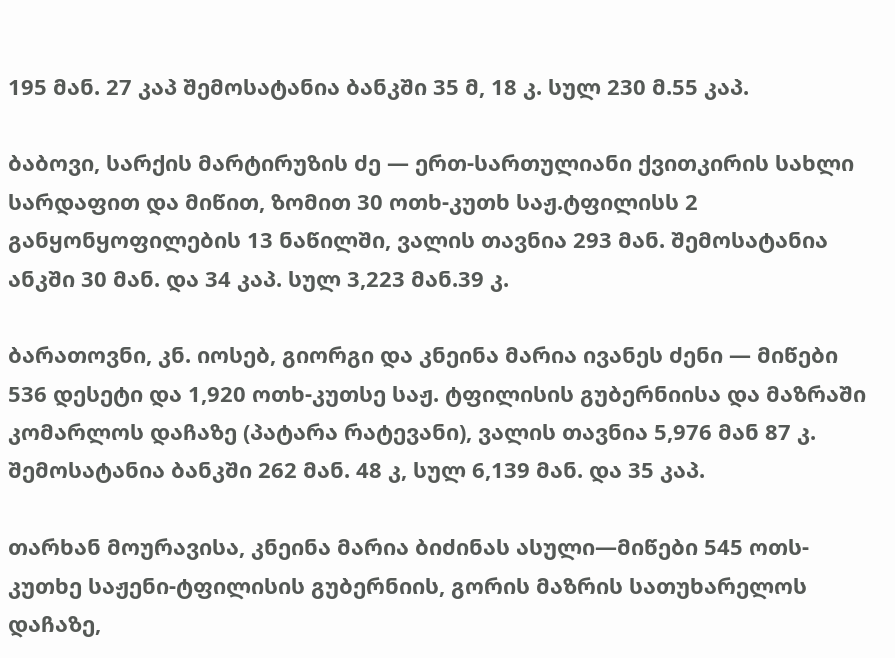195 მან. 27 კაპ შემოსატანია ბანკში 35 მ, 18 კ. სულ 230 მ.55 კაპ.

ბაბოვი, სარქის მარტირუზის ძე — ერთ-სართულიანი ქვითკირის სახლი სარდაფით და მიწით, ზომით 30 ოთხ-კუთხ საჟ.ტფილისს 2 განყონყოფილების 13 ნაწილში, ვალის თავნია 293 მან. შემოსატანია ანკში 30 მან. და 34 კაპ. სულ 3,223 მან.39 კ.

ბარათოვნი, კნ. იოსებ, გიორგი და კნეინა მარია ივანეს ძენი — მიწები 536 დესეტი და 1,920 ოთხ-კუთსე საჟ. ტფილისის გუბერნიისა და მაზრაში კომარლოს დაჩაზე (პატარა რატევანი), ვალის თავნია 5,976 მან 87 კ. შემოსატანია ბანკში 262 მან. 48 კ, სულ 6,139 მან. და 35 კაპ.

თარხან მოურავისა, კნეინა მარია ბიძინას ასული—მიწები 545 ოთს-კუთხე საჟენი-ტფილისის გუბერნიის, გორის მაზრის სათუხარელოს დაჩაზე,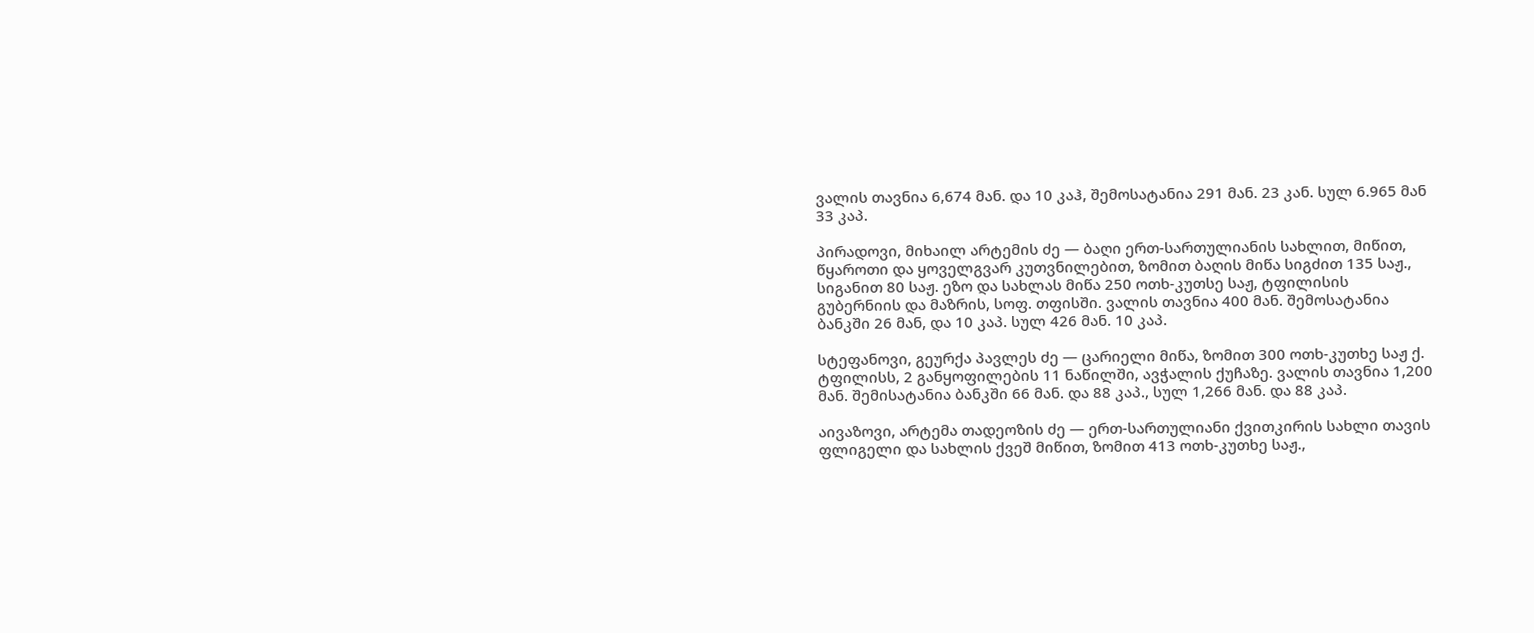ვალის თავნია 6,674 მან. და 10 კაჰ, შემოსატანია 291 მან. 23 კან. სულ 6.965 მან 33 კაპ.

პირადოვი, მიხაილ არტემის ძე — ბაღი ერთ-სართულიანის სახლით, მიწით, წყაროთი და ყოველგვარ კუთვნილებით, ზომით ბაღის მიწა სიგძით 135 საჟ., სიგანით 80 საჟ. ეზო და სახლას მიწა 250 ოთხ-კუთსე საჟ, ტფილისის გუბერნიის და მაზრის, სოფ. თფისში. ვალის თავნია 400 მან. შემოსატანია ბანკში 26 მან, და 10 კაპ. სულ 426 მან. 10 კაპ.

სტეფანოვი, გეურქა პავლეს ძე — ცარიელი მიწა, ზომით 300 ოთხ-კუთხე საჟ ქ. ტფილისს, 2 განყოფილების 11 ნაწილში, ავჭალის ქუჩაზე. ვალის თავნია 1,200 მან. შემისატანია ბანკში 66 მან. და 88 კაპ., სულ 1,266 მან. და 88 კაპ.

აივაზოვი, არტემა თადეოზის ძე — ერთ-სართულიანი ქვითკირის სახლი თავის ფლიგელი და სახლის ქვეშ მიწით, ზომით 413 ოთხ-კუთხე საჟ.,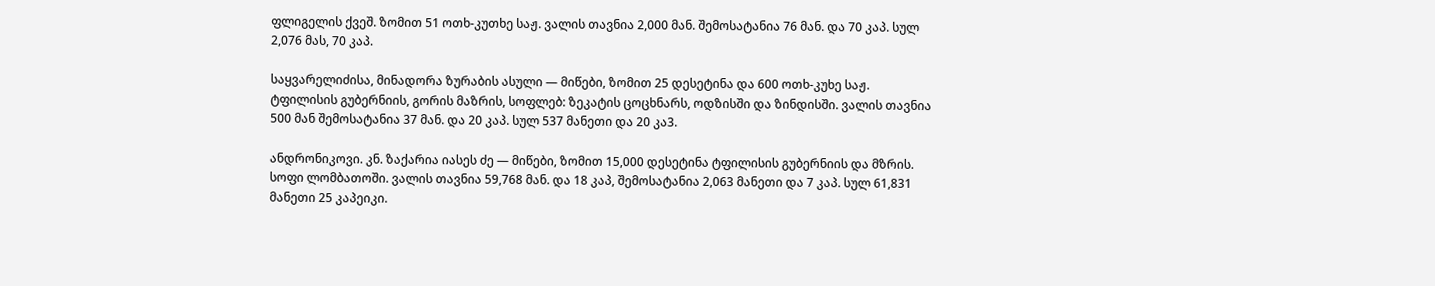ფლიგელის ქვეშ. ზომით 51 ოთხ-კუთხე საჟ. ვალის თავნია 2,000 მან. შემოსატანია 76 მან. და 70 კაპ. სულ 2,076 მას, 70 კაპ.

საყვარელიძისა, მინადორა ზურაბის ასული — მიწები, ზომით 25 დესეტინა და 600 ოთხ-კუხე საჟ. ტფილისის გუბერნიის, გორის მაზრის, სოფლებ: ზეკატის ცოცხნარს, ოდზისში და ზინდისში. ვალის თავნია 500 მან შემოსატანია 37 მან. და 20 კაპ. სულ 537 მანეთი და 20 კა3.

ანდრონიკოვი. კნ. ზაქარია იასეს ძე — მიწები, ზომით 15,000 დესეტინა ტფილისის გუბერნიის და მზრის. სოფი ლომბათოში. ვალის თავნია 59,768 მან. და 18 კაპ, შემოსატანია 2,063 მანეთი და 7 კაპ. სულ 61,831 მანეთი 25 კაპეიკი.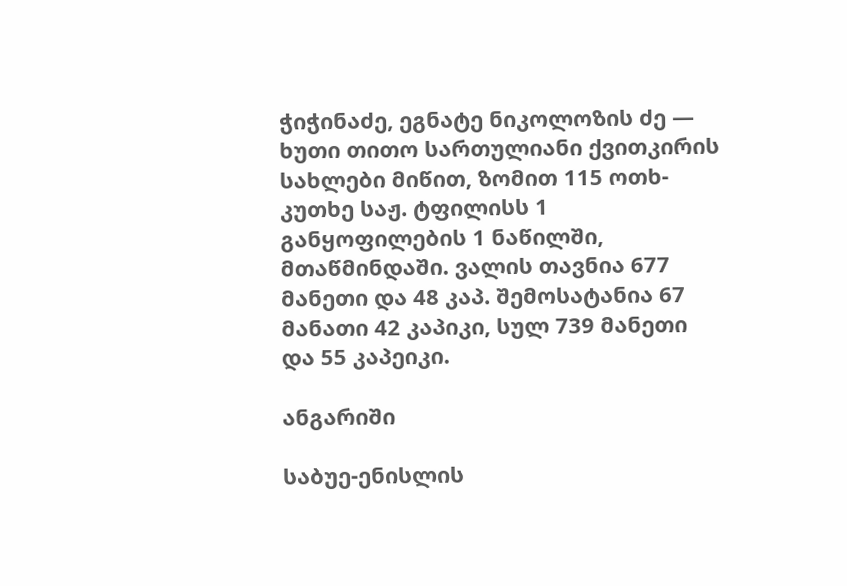ჭიჭინაძე, ეგნატე ნიკოლოზის ძე — ხუთი თითო სართულიანი ქვითკირის სახლები მიწით, ზომით 115 ოთხ-კუთხე საჟ. ტფილისს 1 განყოფილების 1 ნაწილში, მთაწმინდაში. ვალის თავნია 677 მანეთი და 48 კაპ. შემოსატანია 67 მანათი 42 კაპიკი, სულ 739 მანეთი და 55 კაპეიკი.

ანგარიში

საბუე-ენისლის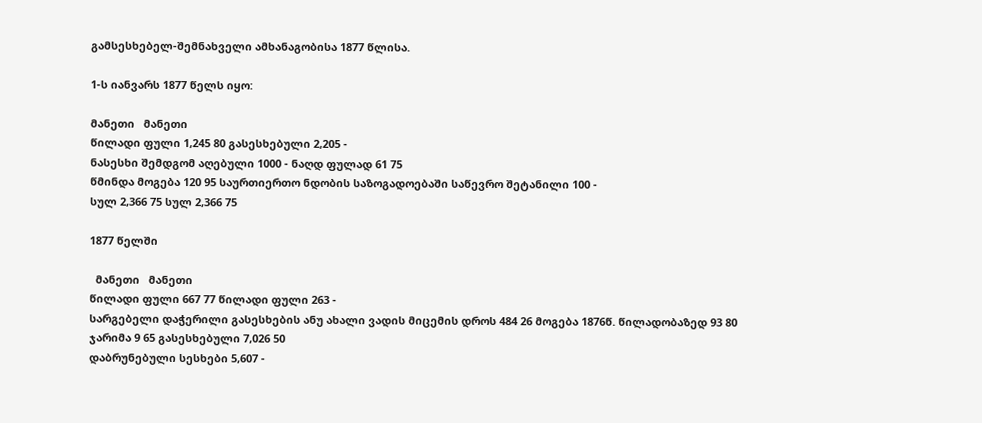გამსესხებელ-შემნახველი ამხანაგობისა 1877 წლისა.

1-ს იანვარს 1877 წელს იყო:

მანეთი   მანეთი
წილადი ფული 1,245 80 გასესხებული 2,205 -
ნასესხი შემდგომ აღებული 1000 - ნაღდ ფულად 61 75
წმინდა მოგება 120 95 საურთიერთო ნდობის საზოგადოებაში საწევრო შეტანილი 100 -
სულ 2,366 75 სულ 2,366 75

1877 წელში

  მანეთი   მანეთი
წილადი ფული 667 77 წილადი ფული 263 -
სარგებელი დაჭერილი გასესხების ანუ ახალი ვადის მიცემის დროს 484 26 მოგება 1876წ. წილადობაზედ 93 80
ჯარიმა 9 65 გასესხებული 7,026 50
დაბრუნებული სესხები 5,607 -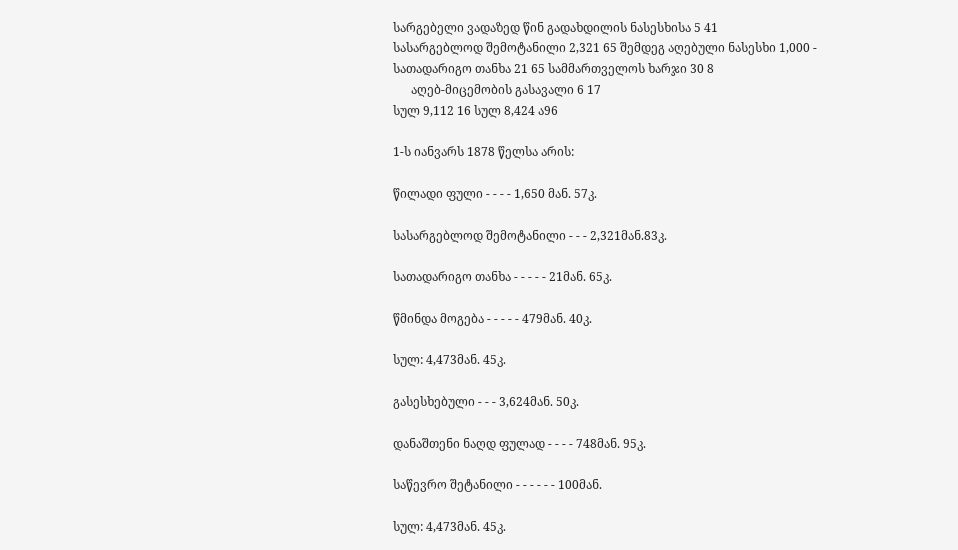სარგებელი ვადაზედ წინ გადახდილის ნასესხისა 5 41
სასარგებლოდ შემოტანილი 2,321 65 შემდეგ აღებული ნასესხი 1,000 -
სათადარიგო თანხა 21 65 სამმართველოს ხარჯი 30 8
      აღებ-მიცემობის გასავალი 6 17
სულ 9,112 16 სულ 8,424 ა96

1-ს იანვარს 1878 წელსა არის:

წილადი ფული - - - - 1,650 მან. 57კ.

სასარგებლოდ შემოტანილი - - - 2,321მან.83კ.

სათადარიგო თანხა - - - - - 21მან. 65კ.

წმინდა მოგება - - - - - 479მან. 40კ.

სულ: 4,473მან. 45კ.

გასესხებული - - - 3,624მან. 50კ.

დანაშთენი ნაღდ ფულად - - - - 748მან. 95კ.

საწევრო შეტანილი - - - - - - 100მან.

სულ: 4,473მან. 45კ.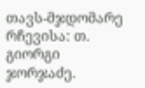თავს-მჯდომარე რჩევისა: თ. გიორგი ჯორჯაძე.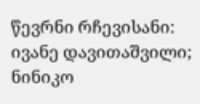წევრნი რჩევისანი: ივანე დავითაშვილი; ნინიკო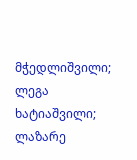მჭედლიშვილი; ლეგა ხატიაშვილი; ლაზარე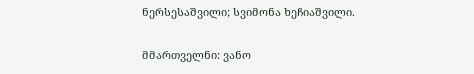ნერსესაშვილი; სვიმონა ხეჩიაშვილი.

მმართველნი: ვანო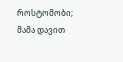როსტომობი; მამა დავით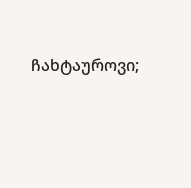ჩახტაუროვი;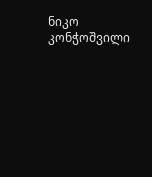ნიკო კონჭოშვილი